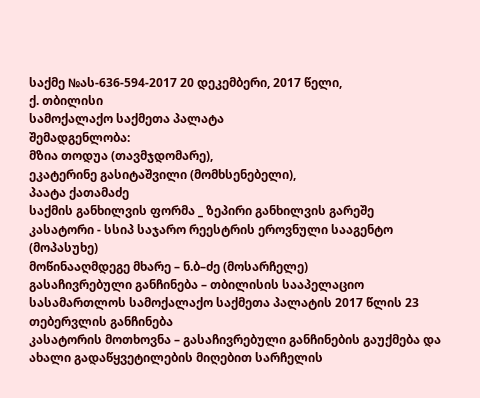საქმე №ას-636-594-2017 20 დეკემბერი, 2017 წელი,
ქ. თბილისი
სამოქალაქო საქმეთა პალატა
შემადგენლობა:
მზია თოდუა (თავმჯდომარე),
ეკატერინე გასიტაშვილი (მომხსენებელი),
პაატა ქათამაძე
საქმის განხილვის ფორმა _ ზეპირი განხილვის გარეშე
კასატორი - სსიპ საჯარო რეესტრის ეროვნული სააგენტო (მოპასუხე)
მოწინააღმდეგე მხარე – ნ.ბ–ძე (მოსარჩელე)
გასაჩივრებული განჩინება – თბილისის სააპელაციო სასამართლოს სამოქალაქო საქმეთა პალატის 2017 წლის 23 თებერვლის განჩინება
კასატორის მოთხოვნა – გასაჩივრებული განჩინების გაუქმება და ახალი გადაწყვეტილების მიღებით სარჩელის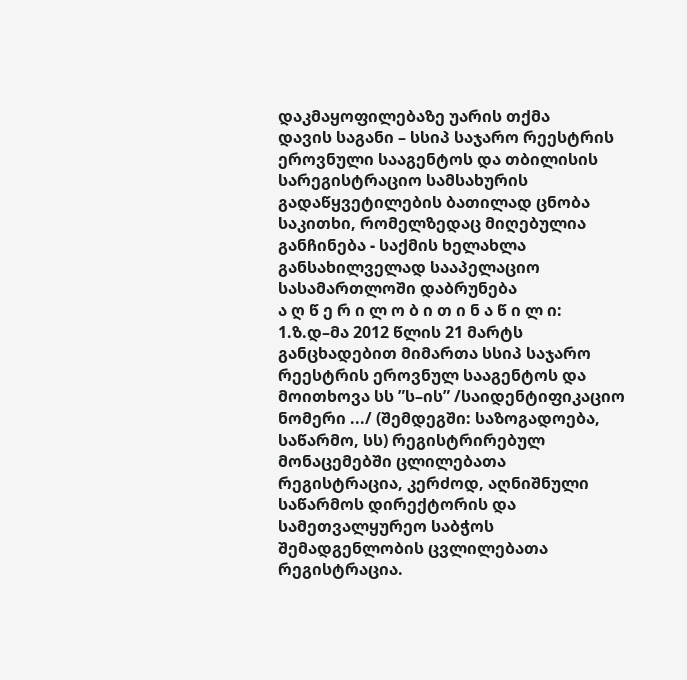დაკმაყოფილებაზე უარის თქმა
დავის საგანი – სსიპ საჯარო რეესტრის ეროვნული სააგენტოს და თბილისის სარეგისტრაციო სამსახურის გადაწყვეტილების ბათილად ცნობა
საკითხი, რომელზედაც მიღებულია განჩინება - საქმის ხელახლა განსახილველად სააპელაციო სასამართლოში დაბრუნება
ა ღ წ ე რ ი ლ ო ბ ი თ ი ნ ა წ ი ლ ი:
1.ზ.დ–მა 2012 წლის 21 მარტს განცხადებით მიმართა სსიპ საჯარო რეესტრის ეროვნულ სააგენტოს და მოითხოვა სს ”ს–ის” /საიდენტიფიკაციო ნომერი .../ (შემდეგში: საზოგადოება, საწარმო, სს) რეგისტრირებულ მონაცემებში ცლილებათა რეგისტრაცია, კერძოდ, აღნიშნული საწარმოს დირექტორის და სამეთვალყურეო საბჭოს შემადგენლობის ცვლილებათა რეგისტრაცია.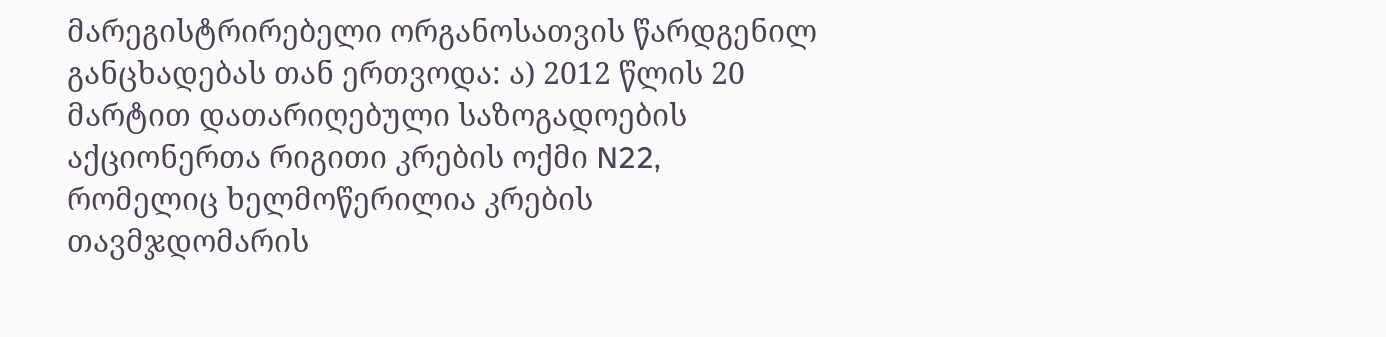მარეგისტრირებელი ორგანოსათვის წარდგენილ განცხადებას თან ერთვოდა: ა) 2012 წლის 20 მარტით დათარიღებული საზოგადოების აქციონერთა რიგითი კრების ოქმი N22, რომელიც ხელმოწერილია კრების თავმჯდომარის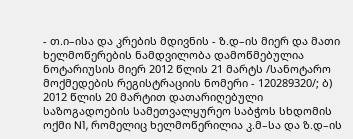- თ.ი–ისა და კრების მდივნის - ზ.დ–ის მიერ და მათი ხელმოწერების ნამდვილობა დამოწმებულია ნოტარიუსის მიერ 2012 წლის 21 მარტს /სანოტარო მოქმედების რეგისტრაციის ნომერი - 120289320/; ბ) 2012 წლის 20 მარტით დათარიღებული საზოგადოების სამეთვალყურეო საბჭოს სხდომის ოქმი N1, რომელიც ხელმოწერილია კ.მ–სა და ზ.დ–ის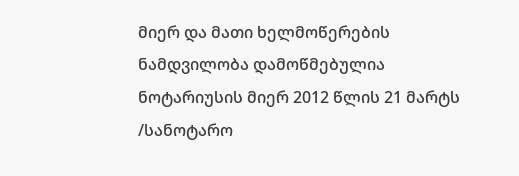მიერ და მათი ხელმოწერების ნამდვილობა დამოწმებულია ნოტარიუსის მიერ 2012 წლის 21 მარტს /სანოტარო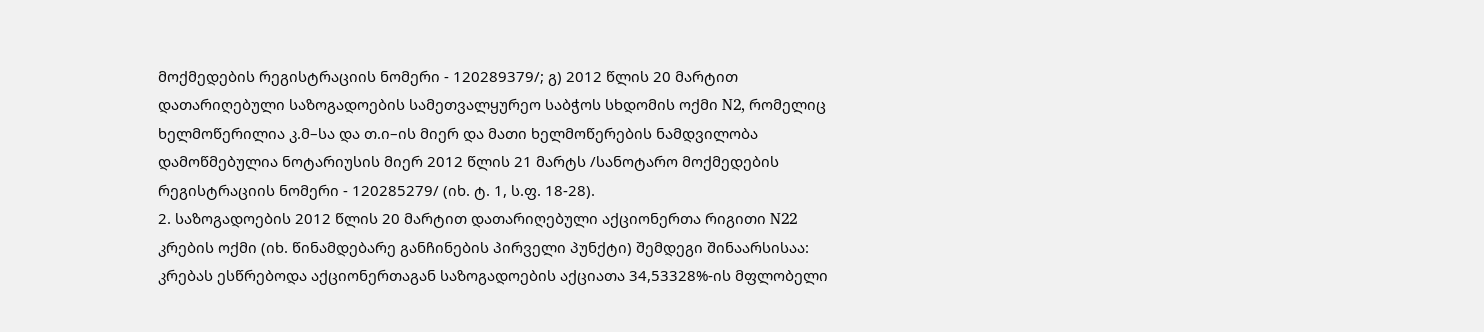მოქმედების რეგისტრაციის ნომერი - 120289379/; გ) 2012 წლის 20 მარტით დათარიღებული საზოგადოების სამეთვალყურეო საბჭოს სხდომის ოქმი N2, რომელიც ხელმოწერილია კ.მ–სა და თ.ი–ის მიერ და მათი ხელმოწერების ნამდვილობა დამოწმებულია ნოტარიუსის მიერ 2012 წლის 21 მარტს /სანოტარო მოქმედების რეგისტრაციის ნომერი - 120285279/ (იხ. ტ. 1, ს.ფ. 18-28).
2. საზოგადოების 2012 წლის 20 მარტით დათარიღებული აქციონერთა რიგითი N22 კრების ოქმი (იხ. წინამდებარე განჩინების პირველი პუნქტი) შემდეგი შინაარსისაა: კრებას ესწრებოდა აქციონერთაგან საზოგადოების აქციათა 34,53328%-ის მფლობელი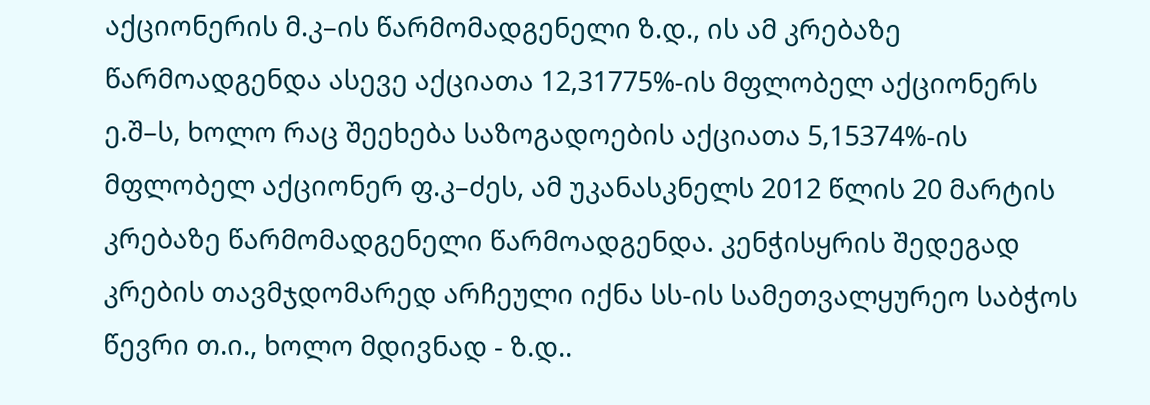აქციონერის მ.კ–ის წარმომადგენელი ზ.დ., ის ამ კრებაზე წარმოადგენდა ასევე აქციათა 12,31775%-ის მფლობელ აქციონერს ე.შ–ს, ხოლო რაც შეეხება საზოგადოების აქციათა 5,15374%-ის მფლობელ აქციონერ ფ.კ–ძეს, ამ უკანასკნელს 2012 წლის 20 მარტის კრებაზე წარმომადგენელი წარმოადგენდა. კენჭისყრის შედეგად კრების თავმჯდომარედ არჩეული იქნა სს-ის სამეთვალყურეო საბჭოს წევრი თ.ი., ხოლო მდივნად - ზ.დ..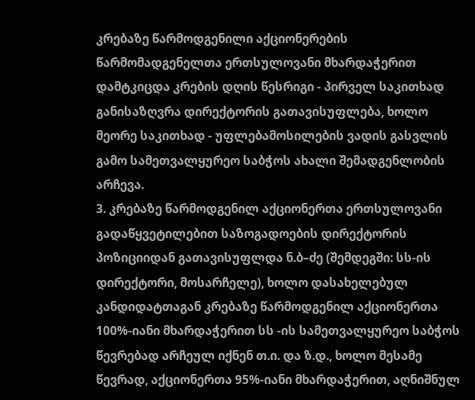კრებაზე წარმოდგენილი აქციონერების წარმომადგენელთა ერთსულოვანი მხარდაჭერით დამტკიცდა კრების დღის წესრიგი - პირველ საკითხად განისაზღვრა დირექტორის გათავისუფლება, ხოლო მეორე საკითხად - უფლებამოსილების ვადის გასვლის გამო სამეთვალყურეო საბჭოს ახალი შემადგენლობის არჩევა.
3. კრებაზე წარმოდგენილ აქციონერთა ერთსულოვანი გადაწყვეტილებით საზოგადოების დირექტორის პოზიციიდან გათავისუფლდა ნ.ბ–ძე (შემდეგში: სს-ის დირექტორი, მოსარჩელე), ხოლო დასახელებულ კანდიდატთაგან კრებაზე წარმოდგენილ აქციონერთა 100%-იანი მხარდაჭერით სს -ის სამეთვალყურეო საბჭოს წევრებად არჩეულ იქნენ თ.ი. და ზ.დ., ხოლო მესამე წევრად, აქციონერთა 95%-იანი მხარდაჭერით, აღნიშნულ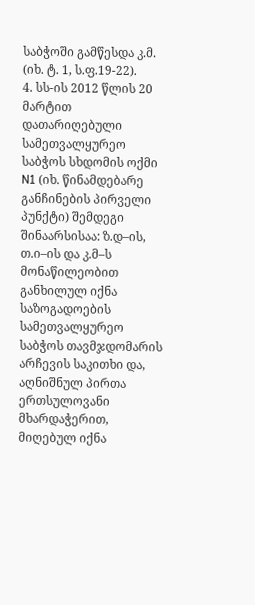საბჭოში გამწესდა კ.მ. (იხ. ტ. 1, ს.ფ.19-22).
4. სს-ის 2012 წლის 20 მარტით დათარიღებული სამეთვალყურეო საბჭოს სხდომის ოქმი N1 (იხ. წინამდებარე განჩინების პირველი პუნქტი) შემდეგი შინაარსისაა: ზ.დ–ის, თ.ი–ის და კ.მ–ს მონაწილეობით განხილულ იქნა საზოგადოების სამეთვალყურეო საბჭოს თავმჯდომარის არჩევის საკითხი და, აღნიშნულ პირთა ერთსულოვანი მხარდაჭერით, მიღებულ იქნა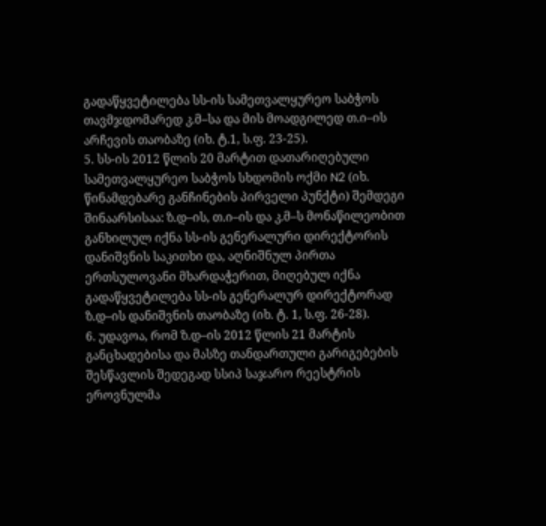გადაწყვეტილება სს-ის სამეთვალყურეო საბჭოს თავმჯდომარედ კ.მ–სა და მის მოადგილედ თ.ი–ის არჩევის თაობაზე (იხ. ტ.1, ს.ფ. 23-25).
5. სს-ის 2012 წლის 20 მარტით დათარიღებული სამეთვალყურეო საბჭოს სხდომის ოქმი N2 (იხ. წინამდებარე განჩინების პირველი პუნქტი) შემდეგი შინაარსისაა: ზ.დ–ის, თ.ი–ის და კ.მ–ს მონაწილეობით განხილულ იქნა სს-ის გენერალური დირექტორის დანიშვნის საკითხი და, აღნიშნულ პირთა ერთსულოვანი მხარდაჭერით, მიღებულ იქნა გადაწყვეტილება სს-ის გენერალურ დირექტორად ზ.დ–ის დანიშვნის თაობაზე (იხ. ტ. 1, ს.ფ. 26-28).
6. უდავოა, რომ ზ.დ–ის 2012 წლის 21 მარტის განცხადებისა და მასზე თანდართული გარიგებების შესწავლის შედეგად სსიპ საჯარო რეესტრის ეროვნულმა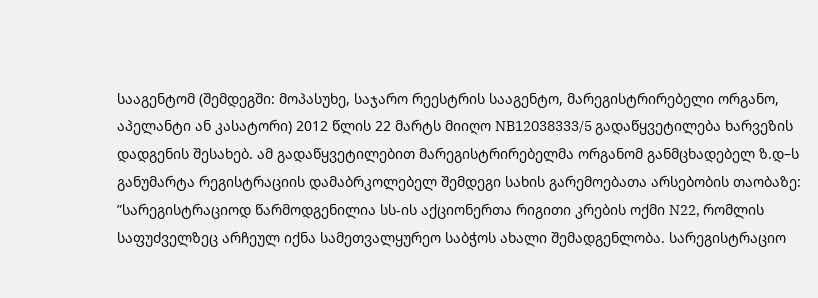სააგენტომ (შემდეგში: მოპასუხე, საჯარო რეესტრის სააგენტო, მარეგისტრირებელი ორგანო, აპელანტი ან კასატორი) 2012 წლის 22 მარტს მიიღო NB12038333/5 გადაწყვეტილება ხარვეზის დადგენის შესახებ. ამ გადაწყვეტილებით მარეგისტრირებელმა ორგანომ განმცხადებელ ზ.დ–ს განუმარტა რეგისტრაციის დამაბრკოლებელ შემდეგი სახის გარემოებათა არსებობის თაობაზე: ”სარეგისტრაციოდ წარმოდგენილია სს-ის აქციონერთა რიგითი კრების ოქმი N22, რომლის საფუძველზეც არჩეულ იქნა სამეთვალყურეო საბჭოს ახალი შემადგენლობა. სარეგისტრაციო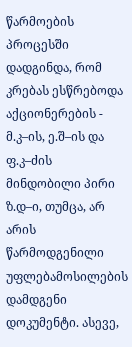წარმოების პროცესში დადგინდა, რომ კრებას ესწრებოდა აქციონერების - მ.კ–ის, ე.შ–ის და ფ.კ–ძის მინდობილი პირი ზ.დ–ი, თუმცა, არ არის წარმოდგენილი უფლებამოსილების დამდგენი დოკუმენტი. ასევე,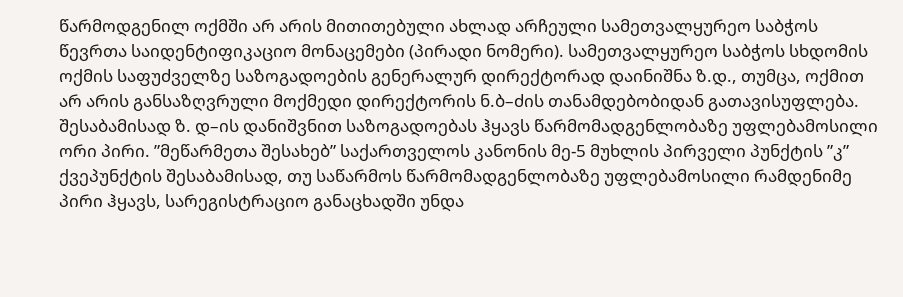წარმოდგენილ ოქმში არ არის მითითებული ახლად არჩეული სამეთვალყურეო საბჭოს წევრთა საიდენტიფიკაციო მონაცემები (პირადი ნომერი). სამეთვალყურეო საბჭოს სხდომის ოქმის საფუძველზე საზოგადოების გენერალურ დირექტორად დაინიშნა ზ.დ., თუმცა, ოქმით არ არის განსაზღვრული მოქმედი დირექტორის ნ.ბ–ძის თანამდებობიდან გათავისუფლება. შესაბამისად ზ. დ–ის დანიშვნით საზოგადოებას ჰყავს წარმომადგენლობაზე უფლებამოსილი ორი პირი. ”მეწარმეთა შესახებ” საქართველოს კანონის მე-5 მუხლის პირველი პუნქტის ”კ” ქვეპუნქტის შესაბამისად, თუ საწარმოს წარმომადგენლობაზე უფლებამოსილი რამდენიმე პირი ჰყავს, სარეგისტრაციო განაცხადში უნდა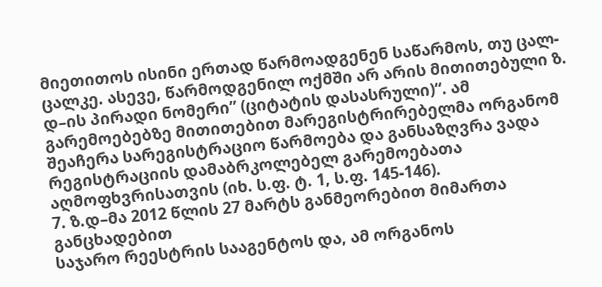მიეთითოს ისინი ერთად წარმოადგენენ საწარმოს, თუ ცალ-ცალკე. ასევე, წარმოდგენილ ოქმში არ არის მითითებული ზ. დ–ის პირადი ნომერი” (ციტატის დასასრული)“. ამ გარემოებებზე მითითებით მარეგისტრირებელმა ორგანომ შეაჩერა სარეგისტრაციო წარმოება და განსაზღვრა ვადა რეგისტრაციის დამაბრკოლებელ გარემოებათა აღმოფხვრისათვის (იხ. ს.ფ. ტ. 1, ს.ფ. 145-146).
7. ზ.დ–მა 2012 წლის 27 მარტს განმეორებით მიმართა განცხადებით
საჯარო რეესტრის სააგენტოს და, ამ ორგანოს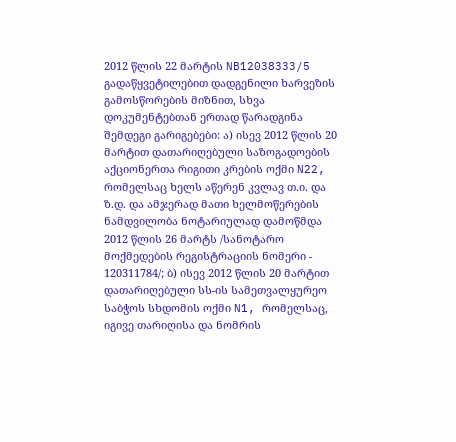2012 წლის 22 მარტის NB12038333/5
გადაწყვეტილებით დადგენილი ხარვეზის გამოსწორების მიზნით, სხვა დოკუმენტებთან ერთად წარადგინა შემდეგი გარიგებები: ა) ისევ 2012 წლის 20 მარტით დათარიღებული საზოგადოების აქციონერთა რიგითი კრების ოქმი N22, რომელსაც ხელს აწერენ კვლავ თ.ი. და ზ.დ. და ამჯერად მათი ხელმოწერების ნამდვილობა ნოტარიულად დამოწმდა 2012 წლის 26 მარტს /სანოტარო მოქმედების რეგისტრაციის ნომერი - 120311784/; ბ) ისევ 2012 წლის 20 მარტით დათარიღებული სს-ის სამეთვალყურეო საბჭოს სხდომის ოქმი N1, რომელსაც, იგივე თარიღისა და ნომრის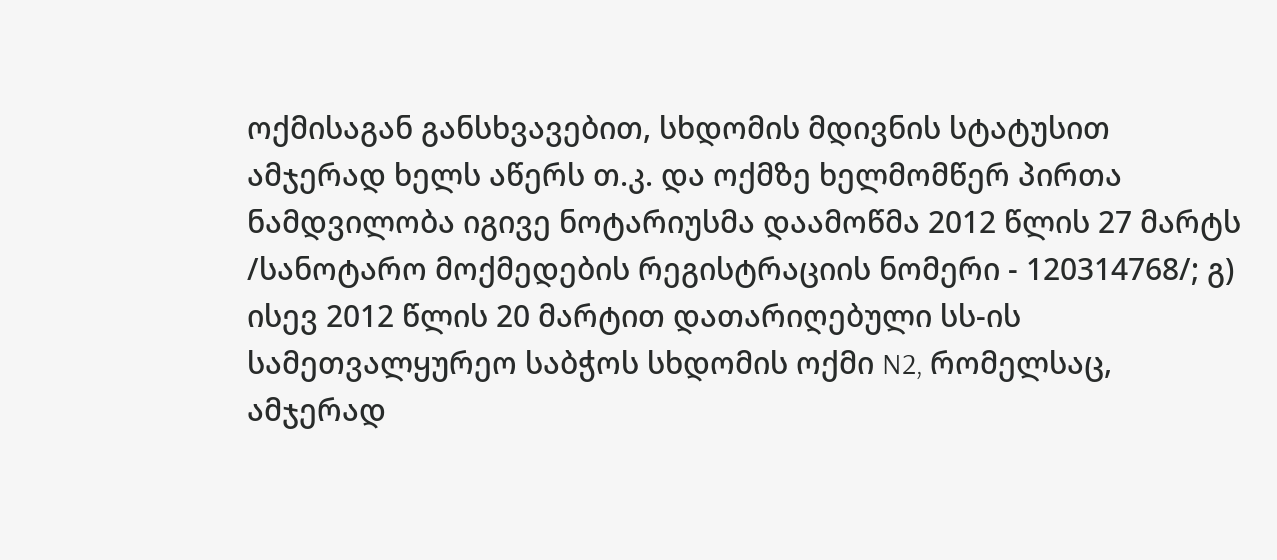ოქმისაგან განსხვავებით, სხდომის მდივნის სტატუსით ამჯერად ხელს აწერს თ.კ. და ოქმზე ხელმომწერ პირთა ნამდვილობა იგივე ნოტარიუსმა დაამოწმა 2012 წლის 27 მარტს /სანოტარო მოქმედების რეგისტრაციის ნომერი - 120314768/; გ) ისევ 2012 წლის 20 მარტით დათარიღებული სს-ის სამეთვალყურეო საბჭოს სხდომის ოქმი N2, რომელსაც, ამჯერად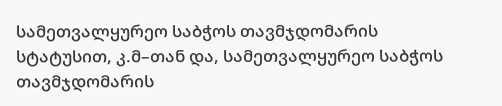სამეთვალყურეო საბჭოს თავმჯდომარის სტატუსით, კ.მ–თან და, სამეთვალყურეო საბჭოს თავმჯდომარის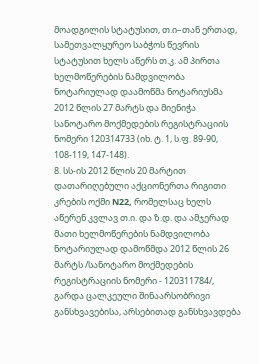მოადგილის სტატუსით, თ.ი–თან ერთად, სამეთვალყურეო საბჭოს წევრის სტატუსით ხელს აწერს თ.კ. ამ პირთა ხელმოწერების ნამდვილობა ნოტარიულად დაამოწმა ნოტარიუსმა 2012 წლის 27 მარტს და მიენიჭა სანოტარო მოქმედების რეგისტრაციის ნომერი 120314733 (იხ. ტ. 1, ს.ფ. 89-90, 108-119, 147-148).
8. სს-ის 2012 წლის 20 მარტით დათარიღებული აქციონერთა რიგითი კრების ოქმი N22, რომელსაც ხელს აწერენ კვლავ თ.ი. და ზ.დ. და ამჯერად მათი ხელმოწერების ნამდვილობა ნოტარიულად დამოწმდა 2012 წლის 26 მარტს /სანოტარო მოქმედების რეგისტრაციის ნომერი - 120311784/, გარდა ცალკეული შინაარსობრივი განსხვავებისა, არსებითად განსხვავდება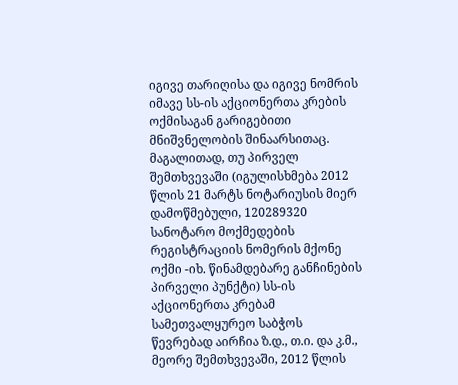იგივე თარიღისა და იგივე ნომრის იმავე სს-ის აქციონერთა კრების ოქმისაგან გარიგებითი მნიშვნელობის შინაარსითაც. მაგალითად, თუ პირველ შემთხვევაში (იგულისხმება 2012 წლის 21 მარტს ნოტარიუსის მიერ დამოწმებული, 120289320 სანოტარო მოქმედების რეგისტრაციის ნომერის მქონე ოქმი -იხ. წინამდებარე განჩინების პირველი პუნქტი) სს-ის აქციონერთა კრებამ სამეთვალყურეო საბჭოს წევრებად აირჩია ზ.დ., თ.ი. და კ.მ., მეორე შემთხვევაში, 2012 წლის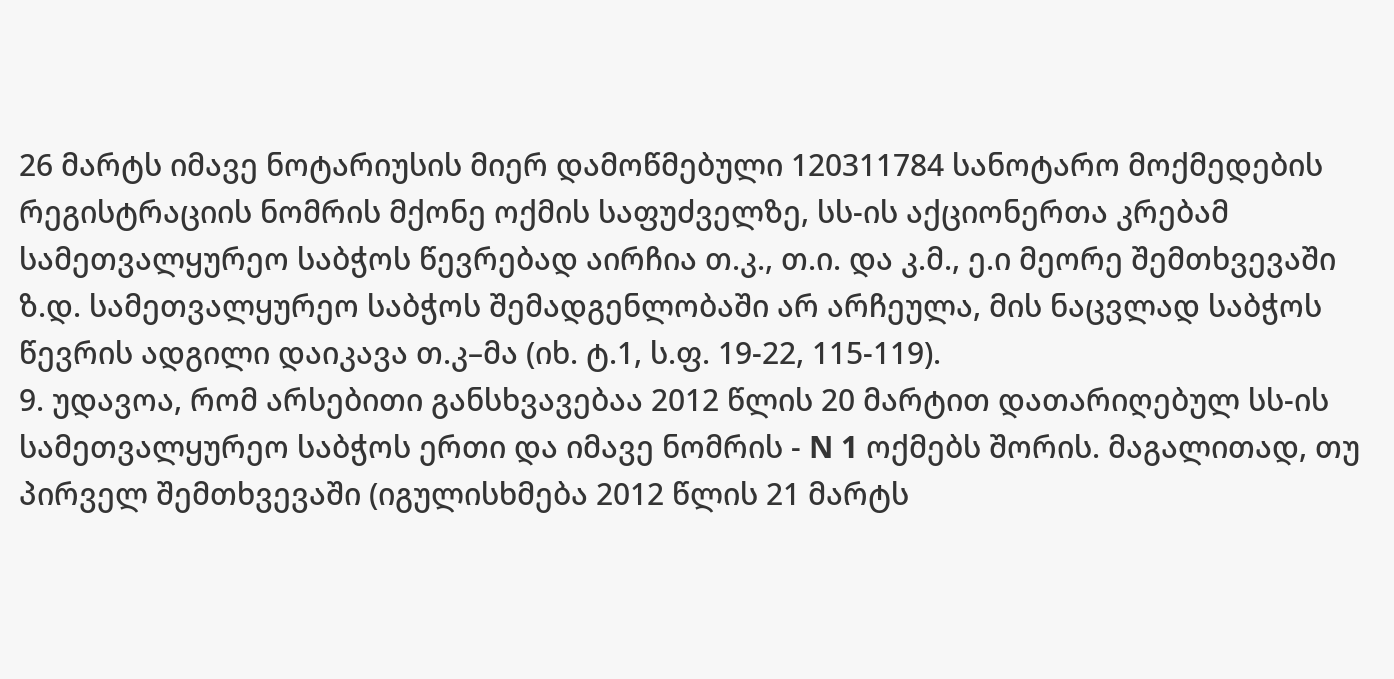26 მარტს იმავე ნოტარიუსის მიერ დამოწმებული 120311784 სანოტარო მოქმედების რეგისტრაციის ნომრის მქონე ოქმის საფუძველზე, სს-ის აქციონერთა კრებამ სამეთვალყურეო საბჭოს წევრებად აირჩია თ.კ., თ.ი. და კ.მ., ე.ი მეორე შემთხვევაში ზ.დ. სამეთვალყურეო საბჭოს შემადგენლობაში არ არჩეულა, მის ნაცვლად საბჭოს წევრის ადგილი დაიკავა თ.კ–მა (იხ. ტ.1, ს.ფ. 19-22, 115-119).
9. უდავოა, რომ არსებითი განსხვავებაა 2012 წლის 20 მარტით დათარიღებულ სს-ის სამეთვალყურეო საბჭოს ერთი და იმავე ნომრის - N 1 ოქმებს შორის. მაგალითად, თუ პირველ შემთხვევაში (იგულისხმება 2012 წლის 21 მარტს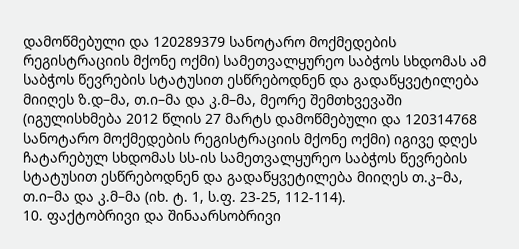დამოწმებული და 120289379 სანოტარო მოქმედების რეგისტრაციის მქონე ოქმი) სამეთვალყურეო საბჭოს სხდომას ამ საბჭოს წევრების სტატუსით ესწრებოდნენ და გადაწყვეტილება მიიღეს ზ.დ–მა, თ.ი–მა და კ.მ–მა, მეორე შემთხვევაში (იგულისხმება 2012 წლის 27 მარტს დამოწმებული და 120314768 სანოტარო მოქმედების რეგისტრაციის მქონე ოქმი) იგივე დღეს ჩატარებულ სხდომას სს-ის სამეთვალყურეო საბჭოს წევრების სტატუსით ესწრებოდნენ და გადაწყვეტილება მიიღეს თ.კ–მა, თ.ი–მა და კ.მ–მა (იხ. ტ. 1, ს.ფ. 23-25, 112-114).
10. ფაქტობრივი და შინაარსობრივი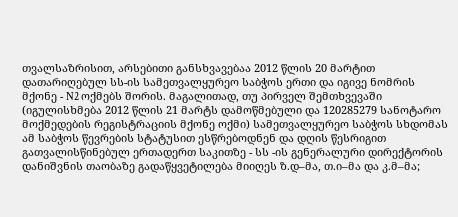თვალსაზრისით, არსებითი განსხვავებაა 2012 წლის 20 მარტით დათარიღებულ სს-ის სამეთვალყურეო საბჭოს ერთი და იგივე ნომრის მქონე - N2 ოქმებს შორის. მაგალითად, თუ პირველ შემთხვევაში (იგულისხმება 2012 წლის 21 მარტს დამოწმებული და 120285279 სანოტარო მოქმედების რეგისტრაციის მქონე ოქმი) სამეთვალყურეო საბჭოს სხდომას ამ საბჭოს წევრების სტატუსით ესწრებოდნენ და დღის წესრიგით გათვალისწინებულ ერთადერთ საკითზე - სს -ის გენერალური დირექტორის დანიშვნის თაობაზე გადაწყვეტილება მიიღეს ზ.დ–მა, თ.ი–მა და კ.მ–მა;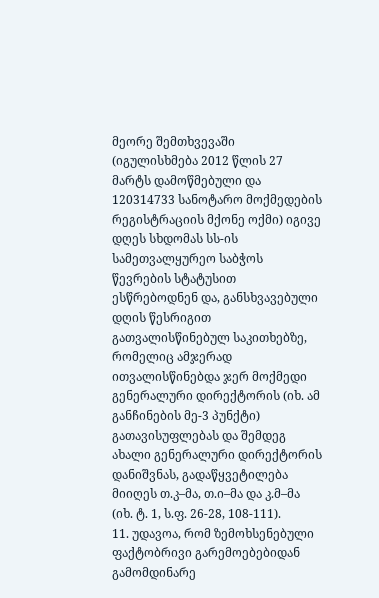მეორე შემთხვევაში (იგულისხმება 2012 წლის 27 მარტს დამოწმებული და 120314733 სანოტარო მოქმედების რეგისტრაციის მქონე ოქმი) იგივე დღეს სხდომას სს-ის სამეთვალყურეო საბჭოს წევრების სტატუსით ესწრებოდნენ და, განსხვავებული დღის წესრიგით გათვალისწინებულ საკითხებზე, რომელიც ამჯერად ითვალისწინებდა ჯერ მოქმედი გენერალური დირექტორის (იხ. ამ განჩინების მე-3 პუნქტი) გათავისუფლებას და შემდეგ ახალი გენერალური დირექტორის დანიშვნას, გადაწყვეტილება მიიღეს თ.კ–მა, თ.ი–მა და კ.მ–მა (იხ. ტ. 1, ს.ფ. 26-28, 108-111).
11. უდავოა, რომ ზემოხსენებული ფაქტობრივი გარემოებებიდან გამომდინარე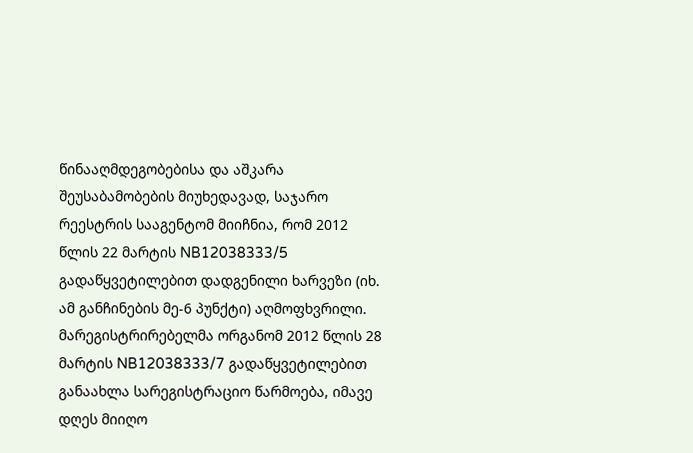წინააღმდეგობებისა და აშკარა შეუსაბამობების მიუხედავად, საჯარო რეესტრის სააგენტომ მიიჩნია, რომ 2012 წლის 22 მარტის NB12038333/5 გადაწყვეტილებით დადგენილი ხარვეზი (იხ. ამ განჩინების მე-6 პუნქტი) აღმოფხვრილი. მარეგისტრირებელმა ორგანომ 2012 წლის 28 მარტის NB12038333/7 გადაწყვეტილებით განაახლა სარეგისტრაციო წარმოება, იმავე დღეს მიიღო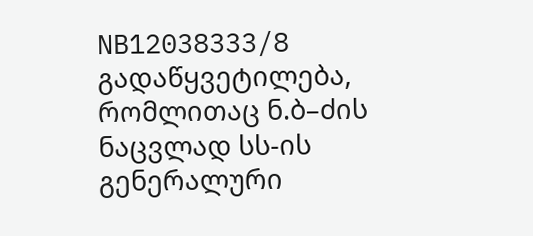NB12038333/8 გადაწყვეტილება, რომლითაც ნ.ბ–ძის ნაცვლად სს-ის გენერალური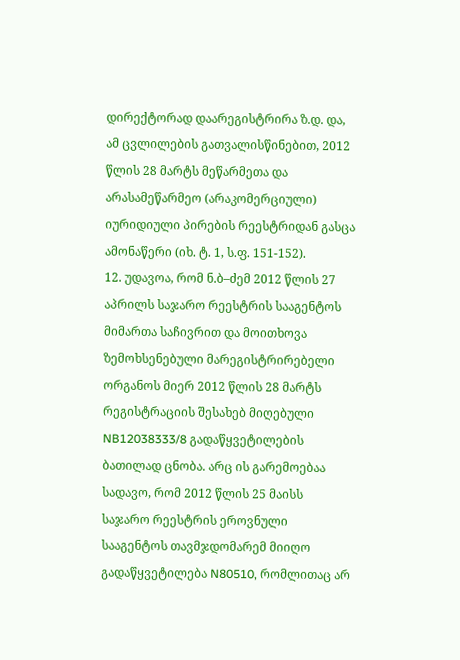დირექტორად დაარეგისტრირა ზ.დ. და, ამ ცვლილების გათვალისწინებით, 2012 წლის 28 მარტს მეწარმეთა და არასამეწარმეო (არაკომერციული) იურიდიული პირების რეესტრიდან გასცა ამონაწერი (იხ. ტ. 1, ს.ფ. 151-152).
12. უდავოა, რომ ნ.ბ–ძემ 2012 წლის 27 აპრილს საჯარო რეესტრის სააგენტოს მიმართა საჩივრით და მოითხოვა ზემოხსენებული მარეგისტრირებელი ორგანოს მიერ 2012 წლის 28 მარტს რეგისტრაციის შესახებ მიღებული NB12038333/8 გადაწყვეტილების ბათილად ცნობა. არც ის გარემოებაა სადავო, რომ 2012 წლის 25 მაისს საჯარო რეესტრის ეროვნული სააგენტოს თავმჯდომარემ მიიღო გადაწყვეტილება N80510, რომლითაც არ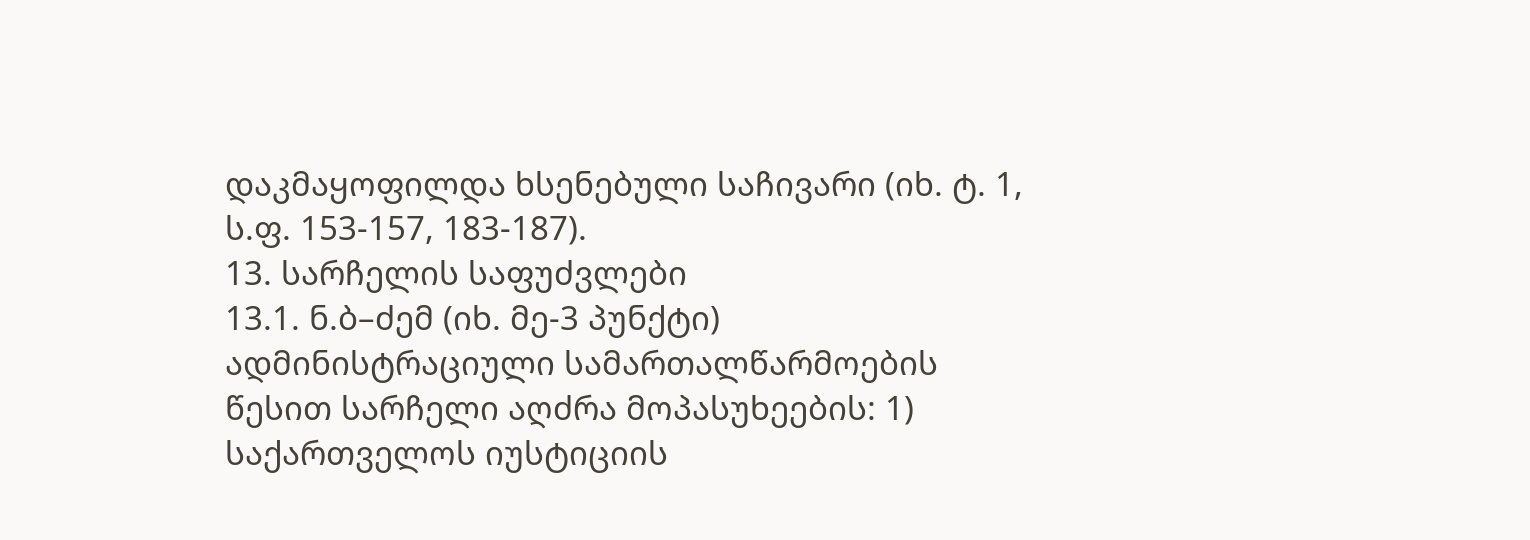დაკმაყოფილდა ხსენებული საჩივარი (იხ. ტ. 1, ს.ფ. 153-157, 183-187).
13. სარჩელის საფუძვლები
13.1. ნ.ბ–ძემ (იხ. მე-3 პუნქტი) ადმინისტრაციული სამართალწარმოების წესით სარჩელი აღძრა მოპასუხეების: 1) საქართველოს იუსტიციის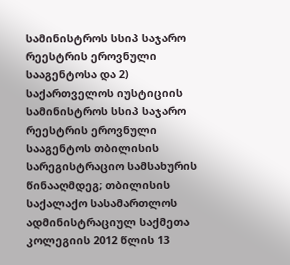სამინისტროს სსიპ საჯარო რეესტრის ეროვნული სააგენტოსა და 2) საქართველოს იუსტიციის სამინისტროს სსიპ საჯარო რეესტრის ეროვნული სააგენტოს თბილისის სარეგისტრაციო სამსახურის წინააღმდეგ; თბილისის საქალაქო სასამართლოს ადმინისტრაციულ საქმეთა კოლეგიის 2012 წლის 13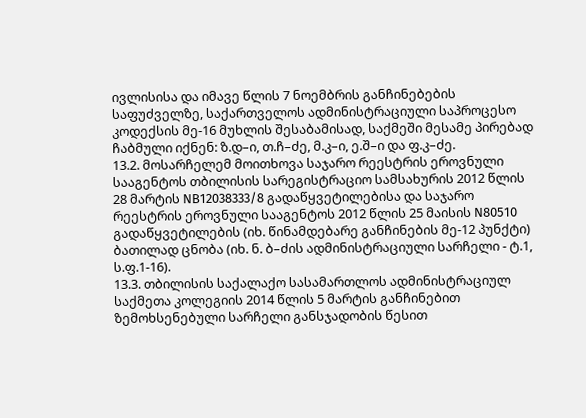ივლისისა და იმავე წლის 7 ნოემბრის განჩინებების საფუძველზე, საქართველოს ადმინისტრაციული საპროცესო კოდექსის მე-16 მუხლის შესაბამისად, საქმეში მესამე პირებად ჩაბმული იქნენ: ზ.დ–ი, თ.ჩ–ძე, მ.კ–ი, ე.შ–ი და ფ.კ–ძე.
13.2. მოსარჩელემ მოითხოვა საჯარო რეესტრის ეროვნული სააგენტოს თბილისის სარეგისტრაციო სამსახურის 2012 წლის 28 მარტის NB12038333/8 გადაწყვეტილებისა და საჯარო რეესტრის ეროვნული სააგენტოს 2012 წლის 25 მაისის N80510 გადაწყვეტილების (იხ. წინამდებარე განჩინების მე-12 პუნქტი) ბათილად ცნობა (იხ. ნ. ბ–ძის ადმინისტრაციული სარჩელი - ტ.1, ს.ფ.1-16).
13.3. თბილისის საქალაქო სასამართლოს ადმინისტრაციულ საქმეთა კოლეგიის 2014 წლის 5 მარტის განჩინებით ზემოხსენებული სარჩელი განსჯადობის წესით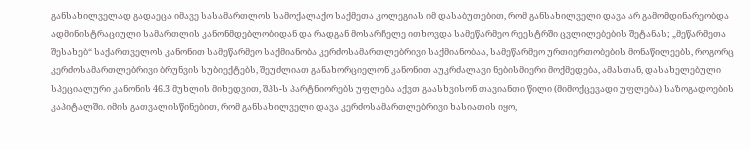განსახილველად გადაეცა იმავე სასამართლოს სამოქალაქო საქმეთა კოლეგიას იმ დასაბუთებით, რომ განსახილველი დავა არ გამომდინარეობდა ადმინისტრაციული სამართლის კანონმდებლობიდან და რადგან მოსარჩელე ითხოვდა სამეწარმეო რეესტრში ცვლილებების შეტანას; „მეწარმეთა შესახებ“ საქართველოს კანონით სამეწარმეო საქმიანობა კერძოსამართლებრივი საქმიანობაა, სამეწარმეო ურთიერთობების მონაწილეებს, როგორც კერძოსამართლებრივი ბრუნვის სუბიექტებს, შეუძლიათ განახორციელონ კანონით აუკრძალავი ნებისმიერი მოქმედება, ამასთან, დასახელებული სპეციალური კანონის 46.3 მუხლის მიხედვით, შპს-ს პარტნიორებს უფლება აქვთ გაასხვისონ თავიანთი წილი (მიმოქცევადი უფლება) საზოგადოების კაპიტალში. იმის გათვალისწინებით, რომ განსახილველი დავა კერძოსამართლებრივი ხასიათის იყო,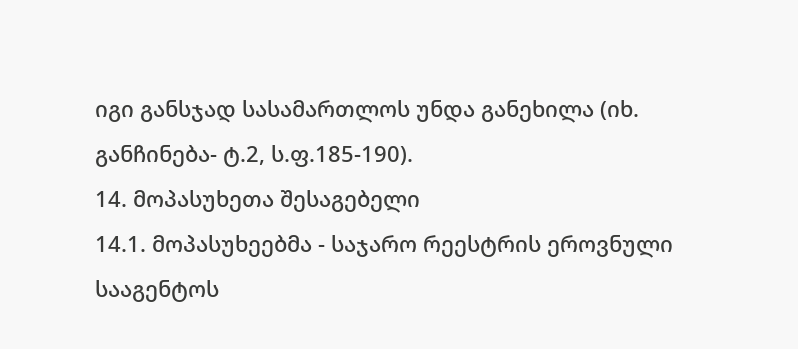იგი განსჯად სასამართლოს უნდა განეხილა (იხ. განჩინება- ტ.2, ს.ფ.185-190).
14. მოპასუხეთა შესაგებელი
14.1. მოპასუხეებმა - საჯარო რეესტრის ეროვნული სააგენტოს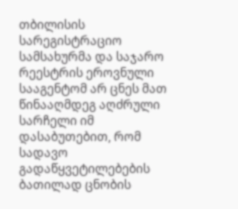თბილისის სარეგისტრაციო სამსახურმა და საჯარო რეესტრის ეროვნული სააგენტომ არ ცნეს მათ წინააღმდეგ აღძრული სარჩელი იმ დასაბუთებით, რომ სადავო გადაწყვეტილებების ბათილად ცნობის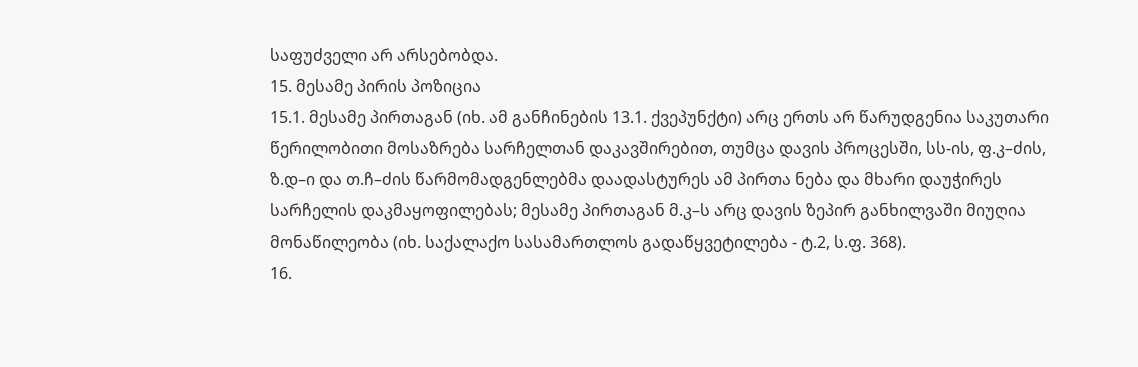საფუძველი არ არსებობდა.
15. მესამე პირის პოზიცია
15.1. მესამე პირთაგან (იხ. ამ განჩინების 13.1. ქვეპუნქტი) არც ერთს არ წარუდგენია საკუთარი წერილობითი მოსაზრება სარჩელთან დაკავშირებით, თუმცა დავის პროცესში, სს-ის, ფ.კ–ძის, ზ.დ–ი და თ.ჩ–ძის წარმომადგენლებმა დაადასტურეს ამ პირთა ნება და მხარი დაუჭირეს სარჩელის დაკმაყოფილებას; მესამე პირთაგან მ.კ–ს არც დავის ზეპირ განხილვაში მიუღია მონაწილეობა (იხ. საქალაქო სასამართლოს გადაწყვეტილება - ტ.2, ს.ფ. 368).
16.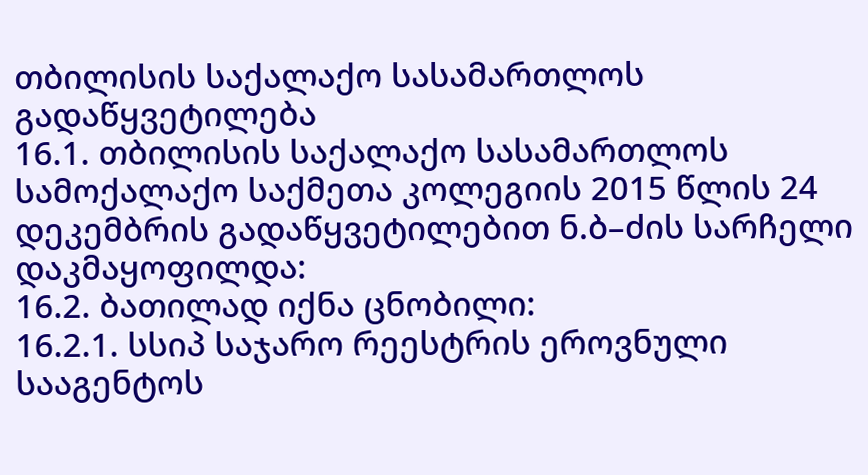თბილისის საქალაქო სასამართლოს გადაწყვეტილება
16.1. თბილისის საქალაქო სასამართლოს სამოქალაქო საქმეთა კოლეგიის 2015 წლის 24 დეკემბრის გადაწყვეტილებით ნ.ბ–ძის სარჩელი დაკმაყოფილდა:
16.2. ბათილად იქნა ცნობილი:
16.2.1. სსიპ საჯარო რეესტრის ეროვნული სააგენტოს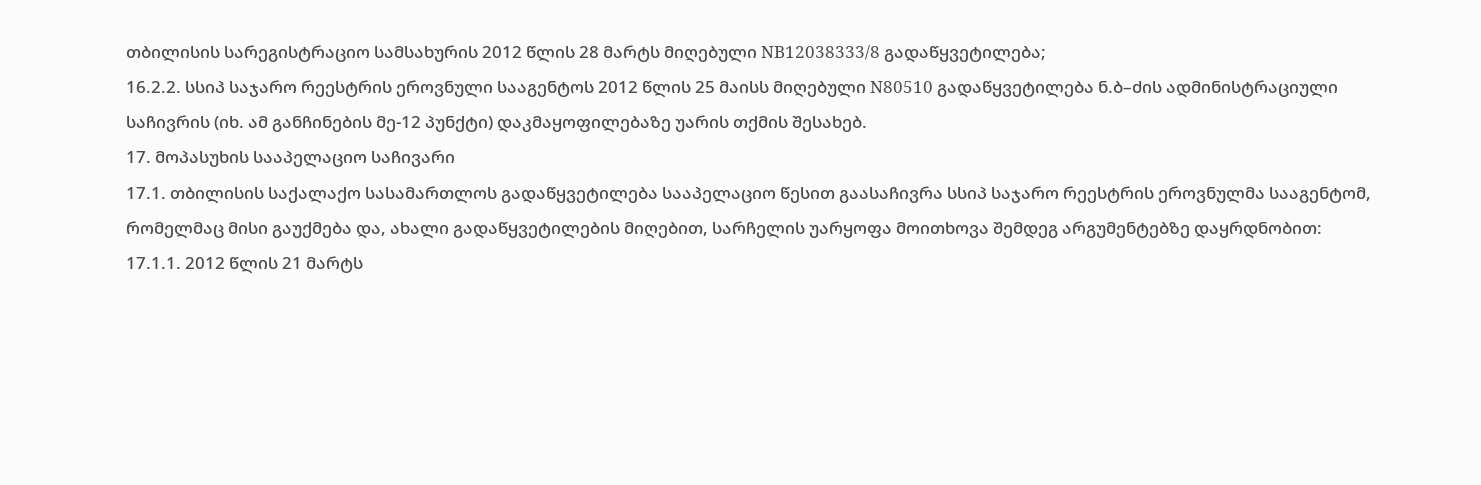თბილისის სარეგისტრაციო სამსახურის 2012 წლის 28 მარტს მიღებული NB12038333/8 გადაწყვეტილება;
16.2.2. სსიპ საჯარო რეესტრის ეროვნული სააგენტოს 2012 წლის 25 მაისს მიღებული N80510 გადაწყვეტილება ნ.ბ–ძის ადმინისტრაციული საჩივრის (იხ. ამ განჩინების მე-12 პუნქტი) დაკმაყოფილებაზე უარის თქმის შესახებ.
17. მოპასუხის სააპელაციო საჩივარი
17.1. თბილისის საქალაქო სასამართლოს გადაწყვეტილება სააპელაციო წესით გაასაჩივრა სსიპ საჯარო რეესტრის ეროვნულმა სააგენტომ, რომელმაც მისი გაუქმება და, ახალი გადაწყვეტილების მიღებით, სარჩელის უარყოფა მოითხოვა შემდეგ არგუმენტებზე დაყრდნობით:
17.1.1. 2012 წლის 21 მარტს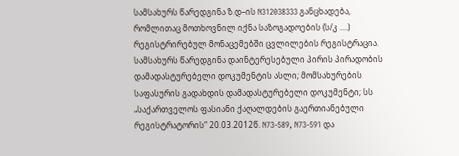სამსახურს წარედგინა ზ.დ–ის N312038333 განცხადება, რომლითაც მოთხოვნილ იქნა საზოგადოების (ს/კ ....) რეგისტრირებულ მონაცემებში ცვლილების რეგისტრაცია. სამსახურს წარედგინა დაინტერესებული პირის პირადობის დამადასტურებელი დოკუმენტის ასლი; მომსახურების საფასურის გადახდის დამადასტურებელი დოკუმენტი; სს „საქართველოს ფასიანი ქაღალდების გაერთიანებული რეგისტრატორის“ 20.03.2012წ. N73-589, N73-591 და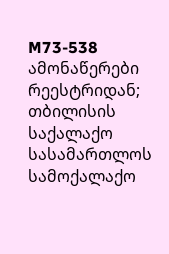M73-538 ამონაწერები რეესტრიდან; თბილისის საქალაქო სასამართლოს სამოქალაქო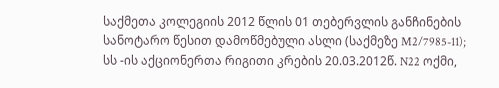საქმეთა კოლეგიის 2012 წლის 01 თებერვლის განჩინების სანოტარო წესით დამოწმებული ასლი (საქმეზე M2/7985-11); სს -ის აქციონერთა რიგითი კრების 20.03.2012წ. N22 ოქმი,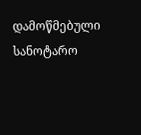დამოწმებული სანოტარო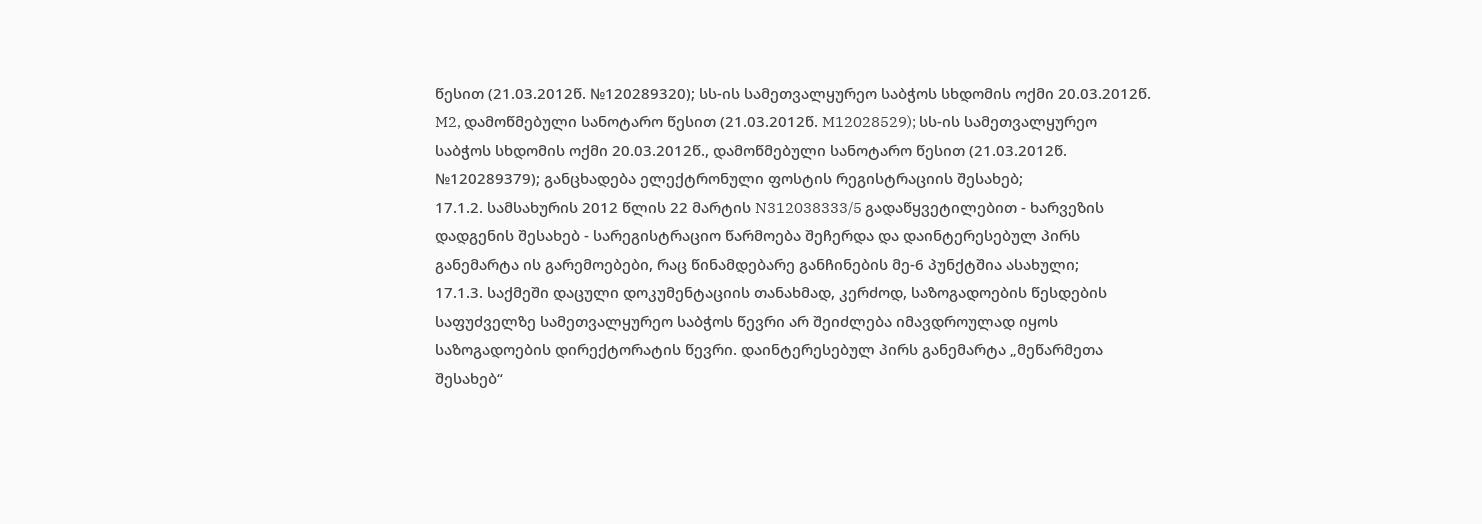წესით (21.03.2012წ. №120289320); სს-ის სამეთვალყურეო საბჭოს სხდომის ოქმი 20.03.2012წ. M2, დამოწმებული სანოტარო წესით (21.03.2012წ. M12028529); სს-ის სამეთვალყურეო საბჭოს სხდომის ოქმი 20.03.2012წ., დამოწმებული სანოტარო წესით (21.03.2012წ. №120289379); განცხადება ელექტრონული ფოსტის რეგისტრაციის შესახებ;
17.1.2. სამსახურის 2012 წლის 22 მარტის N312038333/5 გადაწყვეტილებით - ხარვეზის დადგენის შესახებ - სარეგისტრაციო წარმოება შეჩერდა და დაინტერესებულ პირს განემარტა ის გარემოებები, რაც წინამდებარე განჩინების მე-6 პუნქტშია ასახული;
17.1.3. საქმეში დაცული დოკუმენტაციის თანახმად, კერძოდ, საზოგადოების წესდების საფუძველზე სამეთვალყურეო საბჭოს წევრი არ შეიძლება იმავდროულად იყოს საზოგადოების დირექტორატის წევრი. დაინტერესებულ პირს განემარტა „მეწარმეთა შესახებ“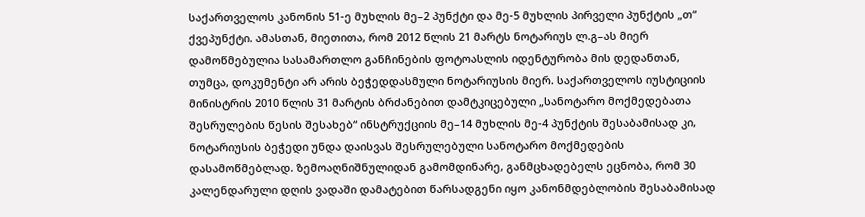საქართველოს კანონის 51-ე მუხლის მე–2 პუნქტი და მე-5 მუხლის პირველი პუნქტის „თ“ ქვეპუნქტი. ამასთან, მიეთითა, რომ 2012 წლის 21 მარტს ნოტარიუს ლ.გ–ას მიერ დამოწმებულია სასამართლო განჩინების ფოტოასლის იდენტურობა მის დედანთან, თუმცა, დოკუმენტი არ არის ბეჭედდასმული ნოტარიუსის მიერ. საქართველოს იუსტიციის მინისტრის 2010 წლის 31 მარტის ბრძანებით დამტკიცებული „სანოტარო მოქმედებათა შესრულების წესის შესახებ“ ინსტრუქციის მე–14 მუხლის მე-4 პუნქტის შესაბამისად კი, ნოტარიუსის ბეჭედი უნდა დაისვას შესრულებული სანოტარო მოქმედების დასამოწმებლად. ზემოაღნიშნულიდან გამომდინარე, განმცხადებელს ეცნობა, რომ 30 კალენდარული დღის ვადაში დამატებით წარსადგენი იყო კანონმდებლობის შესაბამისად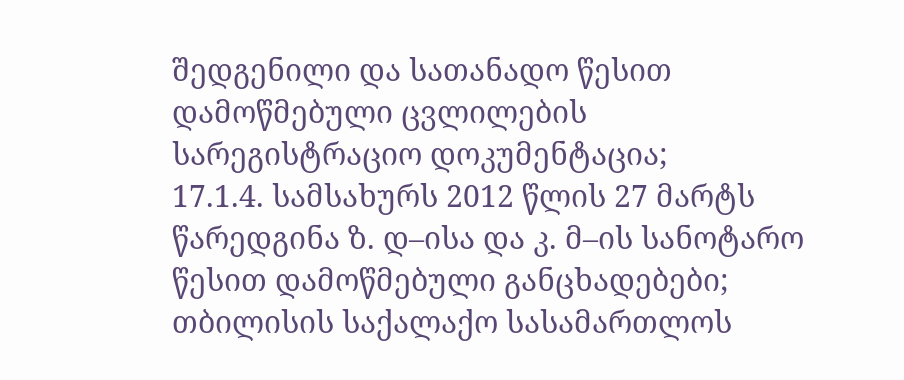შედგენილი და სათანადო წესით დამოწმებული ცვლილების სარეგისტრაციო დოკუმენტაცია;
17.1.4. სამსახურს 2012 წლის 27 მარტს წარედგინა ზ. დ–ისა და კ. მ–ის სანოტარო წესით დამოწმებული განცხადებები; თბილისის საქალაქო სასამართლოს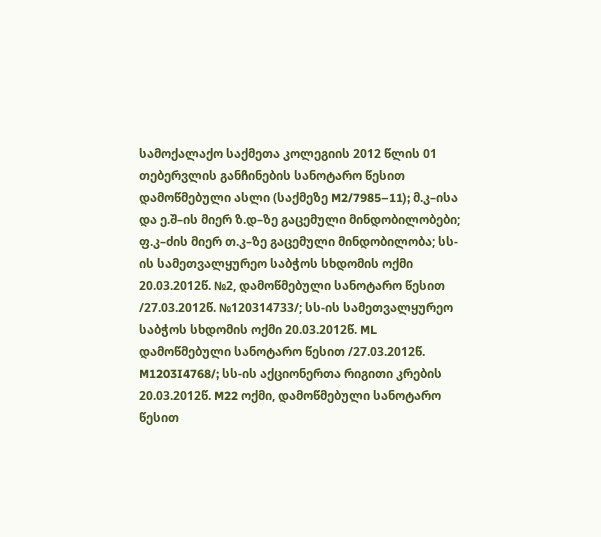სამოქალაქო საქმეთა კოლეგიის 2012 წლის 01 თებერვლის განჩინების სანოტარო წესით დამოწმებული ასლი (საქმეზე M2/7985–11); მ.კ–ისა და ე.შ–ის მიერ ზ.დ–ზე გაცემული მინდობილობები; ფ.კ–ძის მიერ თ.კ–ზე გაცემული მინდობილობა; სს-ის სამეთვალყურეო საბჭოს სხდომის ოქმი 20.03.2012წ. №2, დამოწმებული სანოტარო წესით /27.03.2012წ. №120314733/; სს-ის სამეთვალყურეო საბჭოს სხდომის ოქმი 20.03.2012წ. ML დამოწმებული სანოტარო წესით /27.03.2012წ. M1203I4768/; სს-ის აქციონერთა რიგითი კრების 20.03.2012წ. M22 ოქმი, დამოწმებული სანოტარო წესით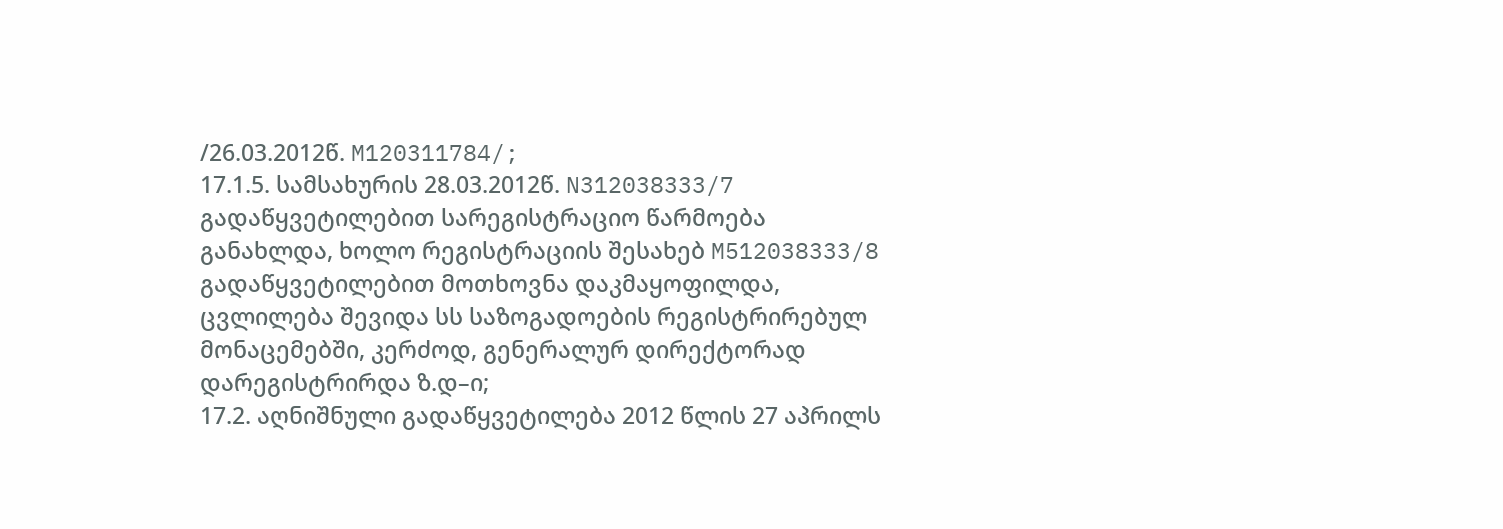/26.03.2012წ. M120311784/;
17.1.5. სამსახურის 28.03.2012წ. N312038333/7 გადაწყვეტილებით სარეგისტრაციო წარმოება განახლდა, ხოლო რეგისტრაციის შესახებ M512038333/8 გადაწყვეტილებით მოთხოვნა დაკმაყოფილდა, ცვლილება შევიდა სს საზოგადოების რეგისტრირებულ მონაცემებში, კერძოდ, გენერალურ დირექტორად დარეგისტრირდა ზ.დ–ი;
17.2. აღნიშნული გადაწყვეტილება 2012 წლის 27 აპრილს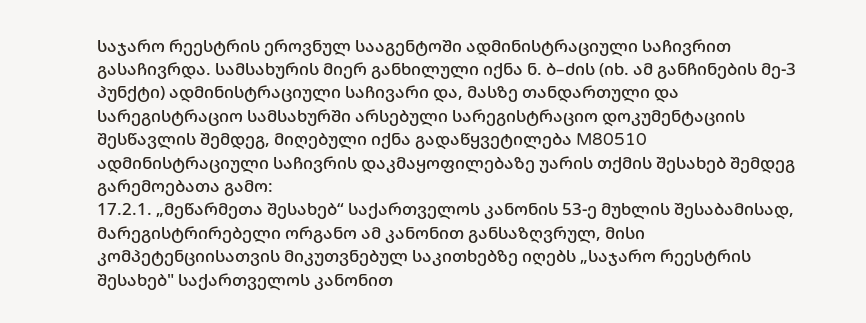საჯარო რეესტრის ეროვნულ სააგენტოში ადმინისტრაციული საჩივრით გასაჩივრდა. სამსახურის მიერ განხილული იქნა ნ. ბ–ძის (იხ. ამ განჩინების მე-3 პუნქტი) ადმინისტრაციული საჩივარი და, მასზე თანდართული და სარეგისტრაციო სამსახურში არსებული სარეგისტრაციო დოკუმენტაციის შესწავლის შემდეგ, მიღებული იქნა გადაწყვეტილება M80510 ადმინისტრაციული საჩივრის დაკმაყოფილებაზე უარის თქმის შესახებ შემდეგ გარემოებათა გამო:
17.2.1. „მეწარმეთა შესახებ“ საქართველოს კანონის 53-ე მუხლის შესაბამისად, მარეგისტრირებელი ორგანო ამ კანონით განსაზღვრულ, მისი კომპეტენციისათვის მიკუთვნებულ საკითხებზე იღებს „საჯარო რეესტრის შესახებ" საქართველოს კანონით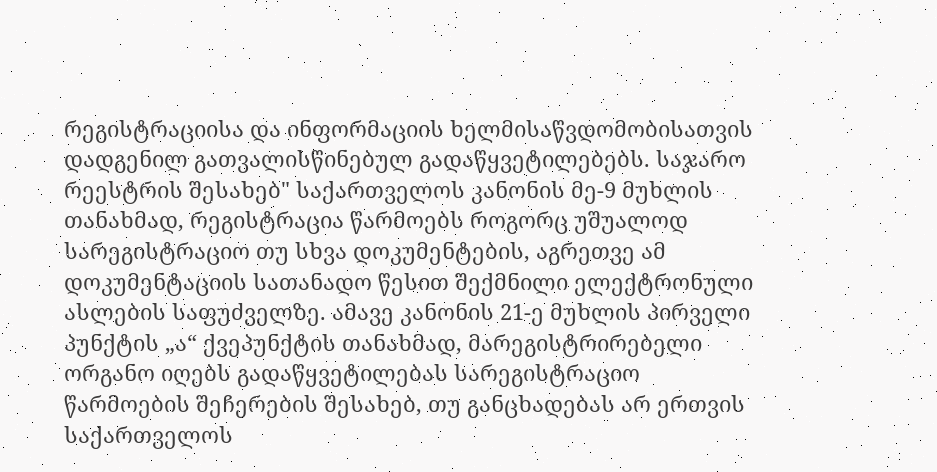რეგისტრაციისა და ინფორმაციის ხელმისაწვდომობისათვის დადგენილ გათვალისწინებულ გადაწყვეტილებებს. საჯარო რეესტრის შესახებ" საქართველოს კანონის მე-9 მუხლის თანახმად, რეგისტრაცია წარმოებს როგორც უშუალოდ სარეგისტრაციო თუ სხვა დოკუმენტების, აგრეთვე ამ დოკუმენტაციის სათანადო წესით შექმნილი ელექტრონული ასლების საფუძველზე. ამავე კანონის 21-ე მუხლის პირველი პუნქტის „ა“ ქვეპუნქტის თანახმად, მარეგისტრირებელი ორგანო იღებს გადაწყვეტილებას სარეგისტრაციო წარმოების შეჩერების შესახებ, თუ განცხადებას არ ერთვის საქართველოს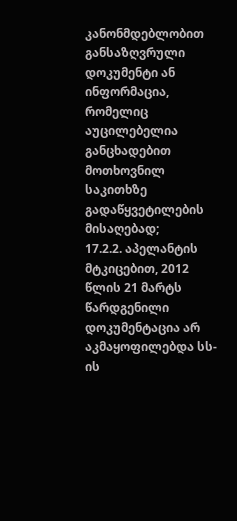კანონმდებლობით განსაზღვრული დოკუმენტი ან ინფორმაცია, რომელიც აუცილებელია განცხადებით მოთხოვნილ საკითხზე გადაწყვეტილების მისაღებად;
17.2.2. აპელანტის მტკიცებით, 2012 წლის 21 მარტს წარდგენილი დოკუმენტაცია არ აკმაყოფილებდა სს-ის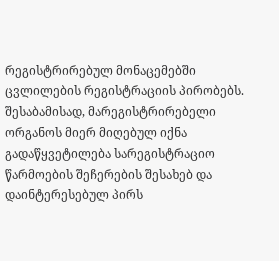რეგისტრირებულ მონაცემებში ცვლილების რეგისტრაციის პირობებს. შესაბამისად, მარეგისტრირებელი ორგანოს მიერ მიღებულ იქნა გადაწყვეტილება სარეგისტრაციო წარმოების შეჩერების შესახებ და დაინტერესებულ პირს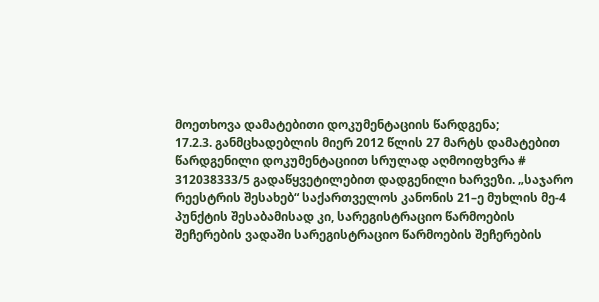მოეთხოვა დამატებითი დოკუმენტაციის წარდგენა;
17.2.3. განმცხადებლის მიერ 2012 წლის 27 მარტს დამატებით წარდგენილი დოკუმენტაციით სრულად აღმოიფხვრა # 312038333/5 გადაწყვეტილებით დადგენილი ხარვეზი. „საჯარო რეესტრის შესახებ“ საქართველოს კანონის 21–ე მუხლის მე-4 პუნქტის შესაბამისად კი, სარეგისტრაციო წარმოების შეჩერების ვადაში სარეგისტრაციო წარმოების შეჩერების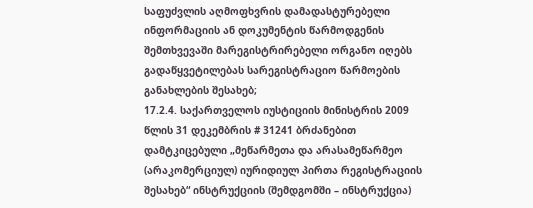საფუძვლის აღმოფხვრის დამადასტურებელი ინფორმაციის ან დოკუმენტის წარმოდგენის შემთხვევაში მარეგისტრირებელი ორგანო იღებს გადაწყვეტილებას სარეგისტრაციო წარმოების განახლების შესახებ;
17.2.4. საქართველოს იუსტიციის მინისტრის 2009 წლის 31 დეკემბრის # 31241 ბრძანებით დამტკიცებული „მეწარმეთა და არასამეწარმეო (არაკომერციულ) იურიდიულ პირთა რეგისტრაციის შესახებ“ ინსტრუქციის (შემდგომში – ინსტრუქცია)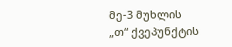მე-3 მუხლის „თ“ ქვეპუნქტის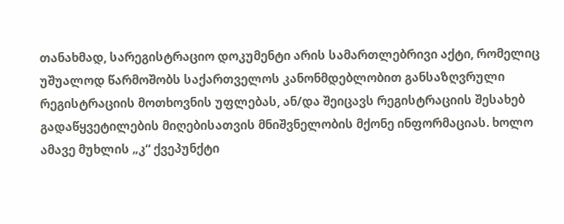თანახმად, სარეგისტრაციო დოკუმენტი არის სამართლებრივი აქტი, რომელიც უშუალოდ წარმოშობს საქართველოს კანონმდებლობით განსაზღვრული რეგისტრაციის მოთხოვნის უფლებას, ან/და შეიცავს რეგისტრაციის შესახებ გადაწყვეტილების მიღებისათვის მნიშვნელობის მქონე ინფორმაციას. ხოლო ამავე მუხლის „კ“ ქვეპუნქტი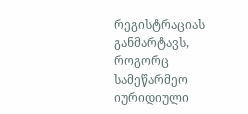რეგისტრაციას განმარტავს, როგორც სამეწარმეო იურიდიული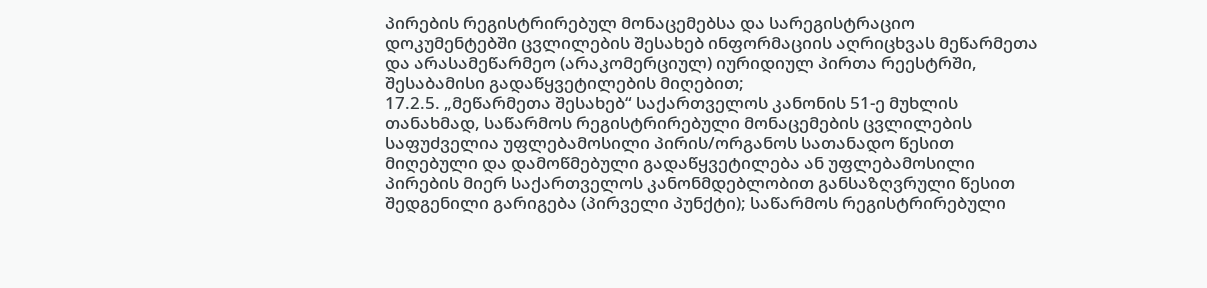პირების რეგისტრირებულ მონაცემებსა და სარეგისტრაციო დოკუმენტებში ცვლილების შესახებ ინფორმაციის აღრიცხვას მეწარმეთა და არასამეწარმეო (არაკომერციულ) იურიდიულ პირთა რეესტრში, შესაბამისი გადაწყვეტილების მიღებით;
17.2.5. „მეწარმეთა შესახებ“ საქართველოს კანონის 51-ე მუხლის თანახმად, საწარმოს რეგისტრირებული მონაცემების ცვლილების საფუძველია უფლებამოსილი პირის/ორგანოს სათანადო წესით მიღებული და დამოწმებული გადაწყვეტილება ან უფლებამოსილი პირების მიერ საქართველოს კანონმდებლობით განსაზღვრული წესით შედგენილი გარიგება (პირველი პუნქტი); საწარმოს რეგისტრირებული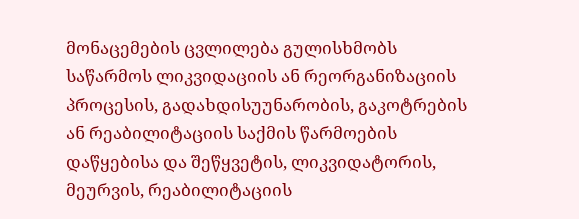მონაცემების ცვლილება გულისხმობს საწარმოს ლიკვიდაციის ან რეორგანიზაციის პროცესის, გადახდისუუნარობის, გაკოტრების ან რეაბილიტაციის საქმის წარმოების დაწყებისა და შეწყვეტის, ლიკვიდატორის, მეურვის, რეაბილიტაციის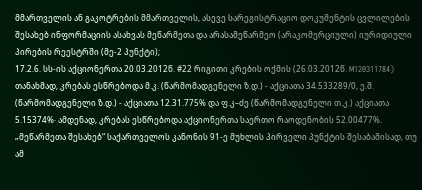მმართველის ან გაკოტრების მმართველის, ასევე სარეგისტრაციო დოკუმენტის ცვლილების შესახებ ინფორმაციის ასახვას მეწარმეთა და არასამეწარმეო (არაკომერციული) იურიდიული პირების რეესტრში (მე-2 პუნქტი);
17.2.6. სს-ის აქციონერთა 20.03.2012წ. #22 რიგითი კრების ოქმის (26.03.2012წ. M120311784) თანახმად, კრებას ესწრებოდა მ.კ. (წარმომადგენელი ზ.დ.) - აქციათა 34.533289/0, ე.შ. (წარმომადგენელი ზ.დ.) - აქციათა 12.31.775% და ფ.კ–ძე (წარმომადგენელი თ.კ.) აქციათა 5.15374%· ამდენად, კრებას ესწრებოდა აქციონერთა საერთო რაოდენობის 52.00477%. „მეწარმეთა შესახებ“ საქართველოს კანონის 91-ე მუხლის პირველი პუნქტის შესაბამისად, თუ ამ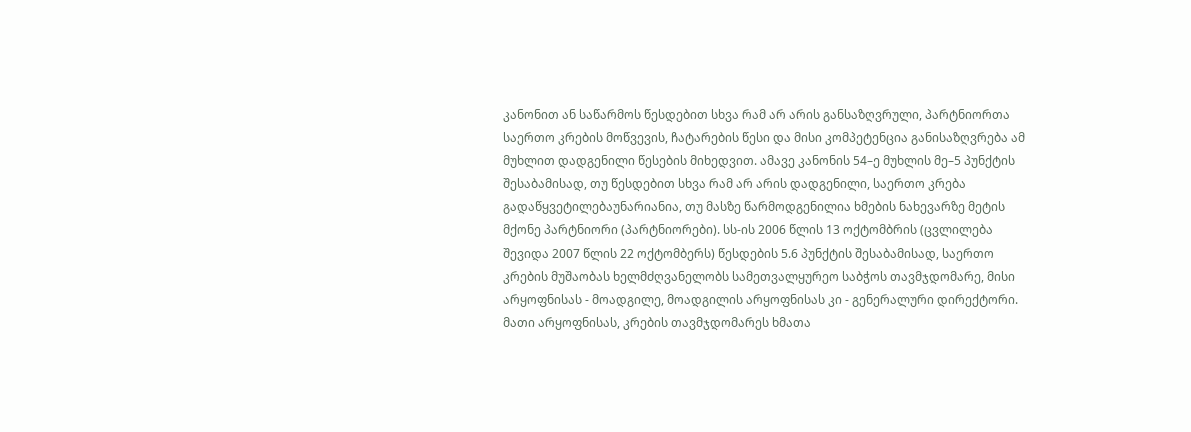კანონით ან საწარმოს წესდებით სხვა რამ არ არის განსაზღვრული, პარტნიორთა საერთო კრების მოწვევის, ჩატარების წესი და მისი კომპეტენცია განისაზღვრება ამ მუხლით დადგენილი წესების მიხედვით. ამავე კანონის 54–ე მუხლის მე–5 პუნქტის შესაბამისად, თუ წესდებით სხვა რამ არ არის დადგენილი, საერთო კრება გადაწყვეტილებაუნარიანია, თუ მასზე წარმოდგენილია ხმების ნახევარზე მეტის მქონე პარტნიორი (პარტნიორები). სს-ის 2006 წლის 13 ოქტომბრის (ცვლილება შევიდა 2007 წლის 22 ოქტომბერს) წესდების 5.6 პუნქტის შესაბამისად, საერთო კრების მუშაობას ხელმძღვანელობს სამეთვალყურეო საბჭოს თავმჯდომარე, მისი არყოფნისას - მოადგილე, მოადგილის არყოფნისას კი - გენერალური დირექტორი. მათი არყოფნისას, კრების თავმჯდომარეს ხმათა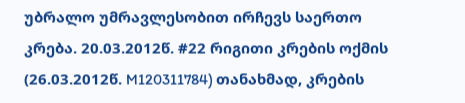უბრალო უმრავლესობით ირჩევს საერთო კრება. 20.03.2012წ. #22 რიგითი კრების ოქმის (26.03.2012წ. M120311784) თანახმად, კრების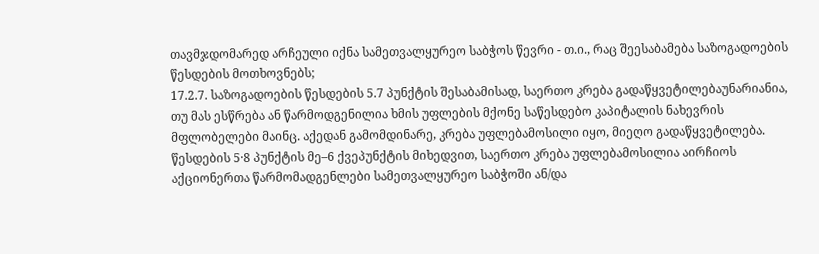თავმჯდომარედ არჩეული იქნა სამეთვალყურეო საბჭოს წევრი - თ.ი., რაც შეესაბამება საზოგადოების წესდების მოთხოვნებს;
17.2.7. საზოგადოების წესდების 5.7 პუნქტის შესაბამისად, საერთო კრება გადაწყვეტილებაუნარიანია, თუ მას ესწრება ან წარმოდგენილია ხმის უფლების მქონე საწესდებო კაპიტალის ნახევრის მფლობელები მაინც. აქედან გამომდინარე, კრება უფლებამოსილი იყო, მიეღო გადაწყვეტილება. წესდების 5·8 პუნქტის მე–6 ქვეპუნქტის მიხედვით, საერთო კრება უფლებამოსილია აირჩიოს აქციონერთა წარმომადგენლები სამეთვალყურეო საბჭოში ან/და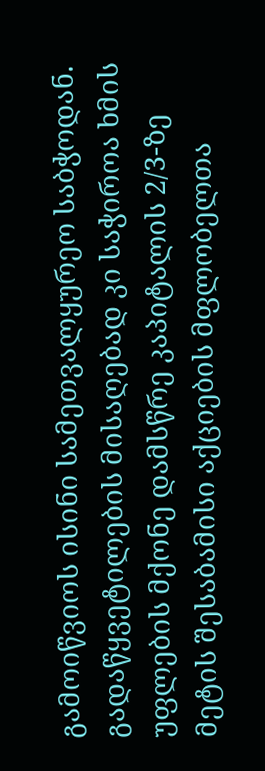გამოიწვიოს ისინი სამეთვალყურეო საბჭოდან. გადაწყვეტილების მისაღებად კი საჭიროა ხმის უფლების მქონე დამსწრე კაპიტალის 2/3-ზე მეტის შესაბამისი აქციების მფლობელთა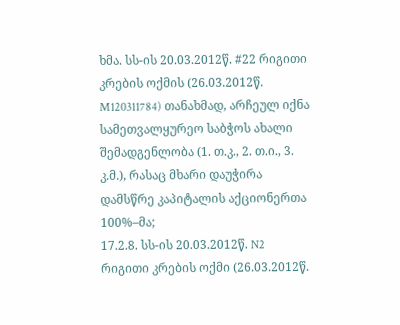ხმა. სს-ის 20.03.2012წ. #22 რიგითი კრების ოქმის (26.03.2012წ. M120311784) თანახმად, არჩეულ იქნა სამეთვალყურეო საბჭოს ახალი შემადგენლობა (1. თ.კ., 2. თ.ი., 3. კ.მ.), რასაც მხარი დაუჭირა დამსწრე კაპიტალის აქციონერთა 100%–მა;
17.2.8. სს-ის 20.03.2012წ. N2 რიგითი კრების ოქმი (26.03.2012წ.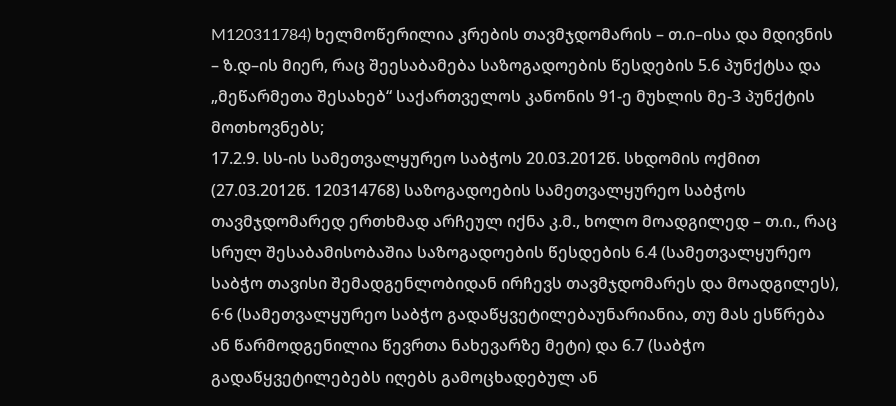M120311784) ხელმოწერილია კრების თავმჯდომარის – თ.ი–ისა და მდივნის – ზ.დ–ის მიერ, რაც შეესაბამება საზოგადოების წესდების 5.6 პუნქტსა და „მეწარმეთა შესახებ“ საქართველოს კანონის 91-ე მუხლის მე-3 პუნქტის მოთხოვნებს;
17.2.9. სს-ის სამეთვალყურეო საბჭოს 20.03.2012წ. სხდომის ოქმით (27.03.2012წ. 120314768) საზოგადოების სამეთვალყურეო საბჭოს თავმჯდომარედ ერთხმად არჩეულ იქნა კ.მ., ხოლო მოადგილედ – თ.ი., რაც სრულ შესაბამისობაშია საზოგადოების წესდების 6.4 (სამეთვალყურეო საბჭო თავისი შემადგენლობიდან ირჩევს თავმჯდომარეს და მოადგილეს), 6·6 (სამეთვალყურეო საბჭო გადაწყვეტილებაუნარიანია, თუ მას ესწრება ან წარმოდგენილია წევრთა ნახევარზე მეტი) და 6.7 (საბჭო გადაწყვეტილებებს იღებს გამოცხადებულ ან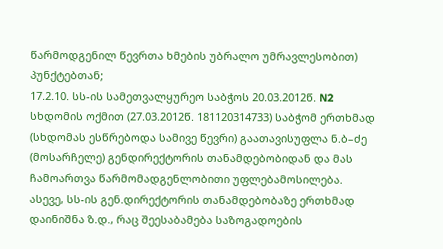წარმოდგენილ წევრთა ხმების უბრალო უმრავლესობით) პუნქტებთან;
17.2.10. სს-ის სამეთვალყურეო საბჭოს 20.03.2012წ. N2 სხდომის ოქმით (27.03.2012წ. 181120314733) საბჭომ ერთხმად (სხდომას ესწრებოდა სამივე წევრი) გაათავისუფლა ნ.ბ–ძე (მოსარჩელე) გენდირექტორის თანამდებობიდან და მას ჩამოართვა წარმომადგენლობითი უფლებამოსილება. ასევე, სს-ის გენ.დირექტორის თანამდებობაზე ერთხმად დაინიშნა ზ.დ., რაც შეესაბამება საზოგადოების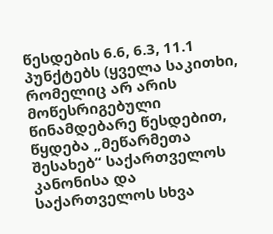წესდების 6.6, 6.3, 11.1 პუნქტებს (ყველა საკითხი, რომელიც არ არის მოწესრიგებული წინამდებარე წესდებით, წყდება „მეწარმეთა შესახებ“ საქართველოს კანონისა და საქართველოს სხვა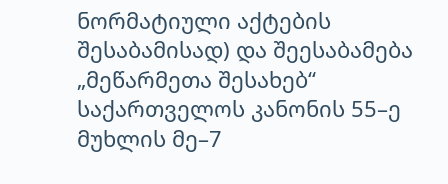ნორმატიული აქტების შესაბამისად) და შეესაბამება „მეწარმეთა შესახებ“ საქართველოს კანონის 55–ე მუხლის მე–7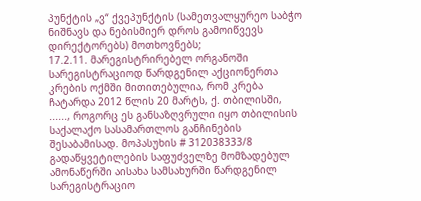პუნქტის „ვ“ ქვეპუნქტის (სამეთვალყურეო საბჭო ნიშნავს და ნებისმიერ დროს გამოიწვევს დირექტორებს) მოთხოვნებს;
17.2.11. მარეგისტრირებელ ორგანოში სარეგისტრაციოდ წარდგენილ აქციონერთა კრების ოქმში მითითებულია, რომ კრება ჩატარდა 2012 წლის 20 მარტს, ქ. თბილისში, ......, როგორც ეს განსაზღვრული იყო თბილისის საქალაქო სასამართლოს განჩინების შესაბამისად. მოპასუხის # 312038333/8 გადაწყვეტილების საფუძველზე მომზადებულ ამონაწერში აისახა სამსახურში წარდგენილ სარეგისტრაციო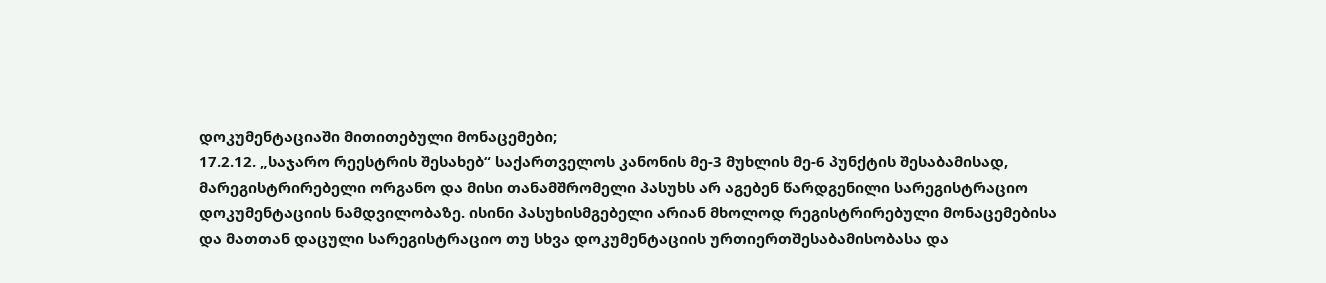დოკუმენტაციაში მითითებული მონაცემები;
17.2.12. „საჯარო რეესტრის შესახებ“ საქართველოს კანონის მე-3 მუხლის მე-6 პუნქტის შესაბამისად, მარეგისტრირებელი ორგანო და მისი თანამშრომელი პასუხს არ აგებენ წარდგენილი სარეგისტრაციო დოკუმენტაციის ნამდვილობაზე. ისინი პასუხისმგებელი არიან მხოლოდ რეგისტრირებული მონაცემებისა და მათთან დაცული სარეგისტრაციო თუ სხვა დოკუმენტაციის ურთიერთშესაბამისობასა და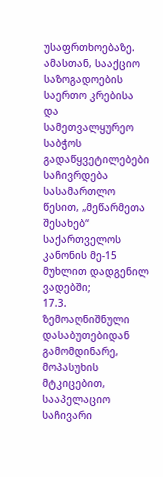უსაფრთხოებაზე. ამასთან, სააქციო საზოგადოების საერთო კრებისა და სამეთვალყურეო საბჭოს გადაწყვეტილებები საჩივრდება სასამართლო წესით, „მეწარმეთა შესახებ“ საქართველოს კანონის მე-15 მუხლით დადგენილ ვადებში;
17.3. ზემოაღნიშნული დასაბუთებიდან გამომდინარე, მოპასუხის მტკიცებით, სააპელაციო საჩივარი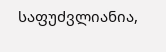საფუძვლიანია,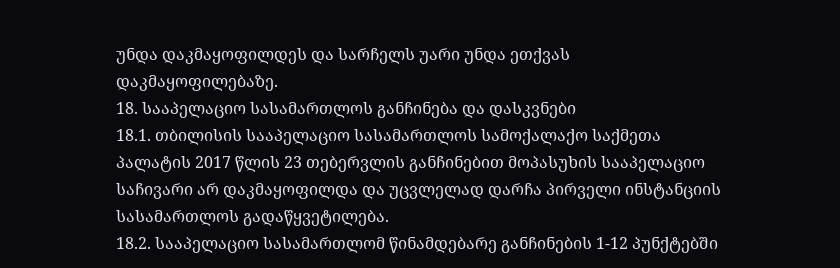უნდა დაკმაყოფილდეს და სარჩელს უარი უნდა ეთქვას დაკმაყოფილებაზე.
18. სააპელაციო სასამართლოს განჩინება და დასკვნები
18.1. თბილისის სააპელაციო სასამართლოს სამოქალაქო საქმეთა პალატის 2017 წლის 23 თებერვლის განჩინებით მოპასუხის სააპელაციო საჩივარი არ დაკმაყოფილდა და უცვლელად დარჩა პირველი ინსტანციის სასამართლოს გადაწყვეტილება.
18.2. სააპელაციო სასამართლომ წინამდებარე განჩინების 1-12 პუნქტებში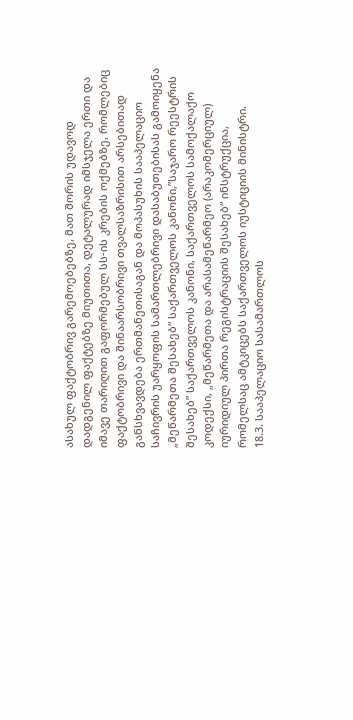ასახულ ფაქტობრივ გარემოებებზე, მათ შორის უდავოდ დადგენილ ფაქტებზე მიუთითა, დეტალურად იმსჯელა ერთი და იმავე თარიღით გაფორმებულ სს-ის კრების ოქმებზე, რომლებიც ფაქტობრივი და შინაარსობრივი თვალსაზრისით არსებითად განსხვავდება ერთმანეთისაგან და მოპასუხის სააპელაციო საჩივრის უარყოფის სამართლებრივი დასაბუთებისას გამოიყენა „მეწარმეთა შესახებ“ საქართველოს კანონი,”საჯარო რეესტრის შესახებ” საქართველოს კანონი, საქართველოს სამოქალაქო კოდექსი, „მეწარმეთა და არასამეწარმეო (არაკომერციულ) იურიდიულ პირთა რეგისტრაციის შესახებ“ ინსტრუქცია, რომელსაც ამტკიცებს საქართველოს იუსტიციის მინისტრი.
18.3. სააპელაციო სასამართლოს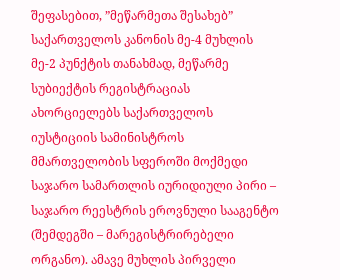შეფასებით, ”მეწარმეთა შესახებ” საქართველოს კანონის მე-4 მუხლის მე-2 პუნქტის თანახმად, მეწარმე სუბიექტის რეგისტრაციას ახორციელებს საქართველოს იუსტიციის სამინისტროს მმართველობის სფეროში მოქმედი საჯარო სამართლის იურიდიული პირი – საჯარო რეესტრის ეროვნული სააგენტო (შემდეგში – მარეგისტრირებელი ორგანო). ამავე მუხლის პირველი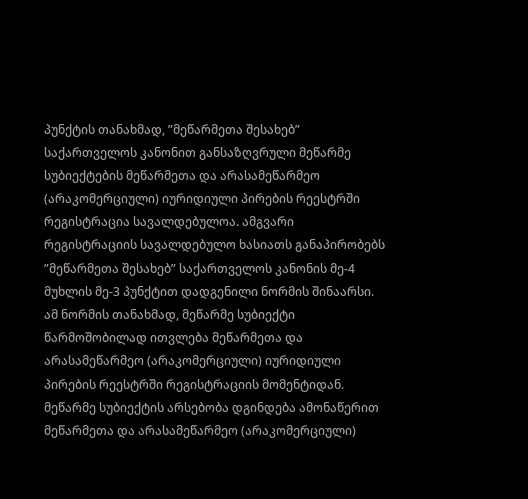პუნქტის თანახმად, ”მეწარმეთა შესახებ” საქართველოს კანონით განსაზღვრული მეწარმე სუბიექტების მეწარმეთა და არასამეწარმეო (არაკომერციული) იურიდიული პირების რეესტრში რეგისტრაცია სავალდებულოა. ამგვარი რეგისტრაციის სავალდებულო ხასიათს განაპირობებს ”მეწარმეთა შესახებ” საქართველოს კანონის მე-4 მუხლის მე-3 პუნქტით დადგენილი ნორმის შინაარსი. ამ ნორმის თანახმად, მეწარმე სუბიექტი წარმოშობილად ითვლება მეწარმეთა და არასამეწარმეო (არაკომერციული) იურიდიული პირების რეესტრში რეგისტრაციის მომენტიდან. მეწარმე სუბიექტის არსებობა დგინდება ამონაწერით მეწარმეთა და არასამეწარმეო (არაკომერციული)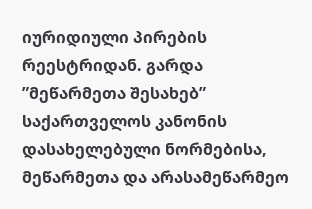იურიდიული პირების რეესტრიდან. გარდა ”მეწარმეთა შესახებ” საქართველოს კანონის დასახელებული ნორმებისა, მეწარმეთა და არასამეწარმეო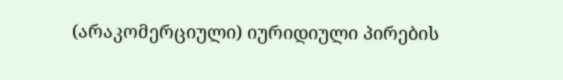(არაკომერციული) იურიდიული პირების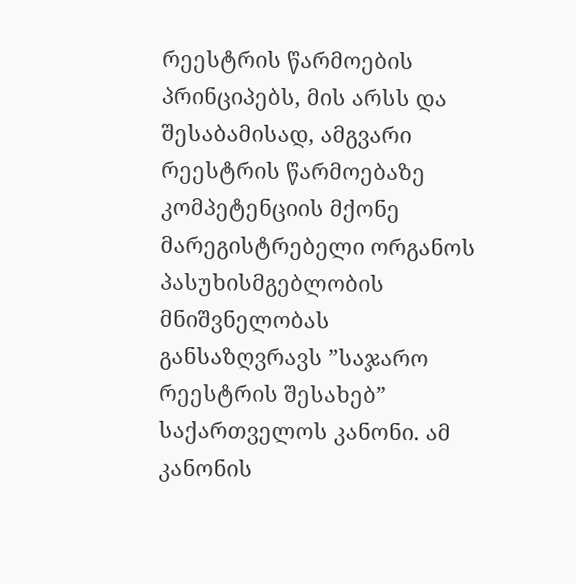რეესტრის წარმოების პრინციპებს, მის არსს და შესაბამისად, ამგვარი რეესტრის წარმოებაზე კომპეტენციის მქონე მარეგისტრებელი ორგანოს პასუხისმგებლობის მნიშვნელობას განსაზღვრავს ”საჯარო რეესტრის შესახებ” საქართველოს კანონი. ამ კანონის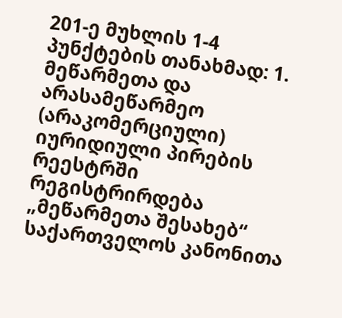201-ე მუხლის 1-4 პუნქტების თანახმად: 1. მეწარმეთა და არასამეწარმეო (არაკომერციული) იურიდიული პირების რეესტრში რეგისტრირდება „მეწარმეთა შესახებ“ საქართველოს კანონითა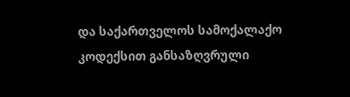და საქართველოს სამოქალაქო კოდექსით განსაზღვრული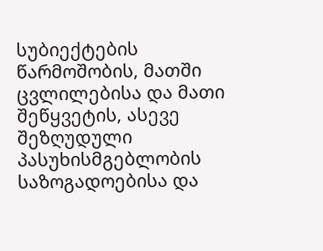სუბიექტების წარმოშობის, მათში ცვლილებისა და მათი შეწყვეტის, ასევე შეზღუდული პასუხისმგებლობის საზოგადოებისა და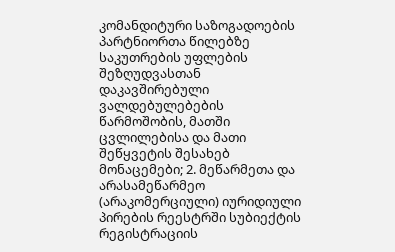კომანდიტური საზოგადოების პარტნიორთა წილებზე საკუთრების უფლების შეზღუდვასთან დაკავშირებული ვალდებულებების წარმოშობის, მათში ცვლილებისა და მათი შეწყვეტის შესახებ მონაცემები; 2. მეწარმეთა და არასამეწარმეო (არაკომერციული) იურიდიული პირების რეესტრში სუბიექტის რეგისტრაციის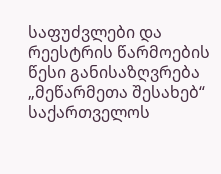საფუძვლები და რეესტრის წარმოების წესი განისაზღვრება „მეწარმეთა შესახებ“ საქართველოს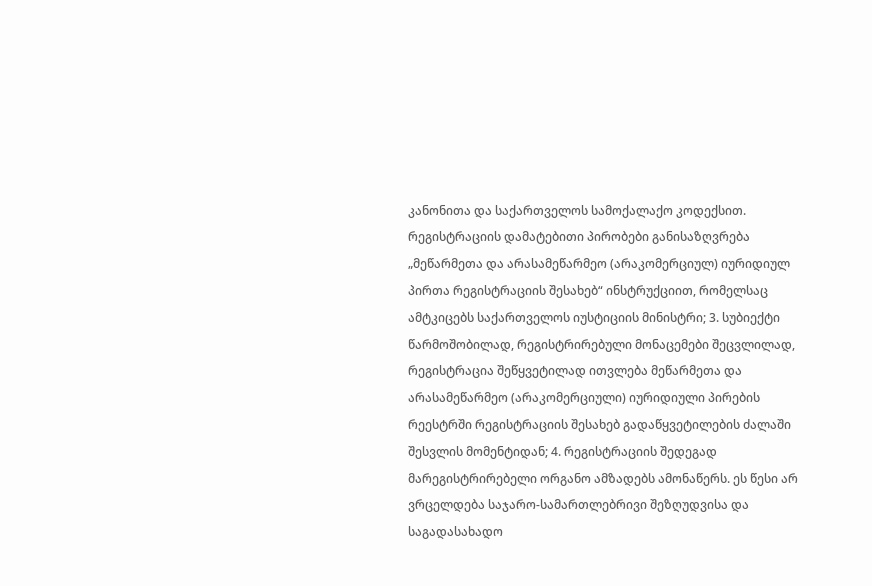კანონითა და საქართველოს სამოქალაქო კოდექსით. რეგისტრაციის დამატებითი პირობები განისაზღვრება „მეწარმეთა და არასამეწარმეო (არაკომერციულ) იურიდიულ პირთა რეგისტრაციის შესახებ“ ინსტრუქციით, რომელსაც ამტკიცებს საქართველოს იუსტიციის მინისტრი; 3. სუბიექტი წარმოშობილად, რეგისტრირებული მონაცემები შეცვლილად, რეგისტრაცია შეწყვეტილად ითვლება მეწარმეთა და არასამეწარმეო (არაკომერციული) იურიდიული პირების რეესტრში რეგისტრაციის შესახებ გადაწყვეტილების ძალაში შესვლის მომენტიდან; 4. რეგისტრაციის შედეგად მარეგისტრირებელი ორგანო ამზადებს ამონაწერს. ეს წესი არ ვრცელდება საჯარო-სამართლებრივი შეზღუდვისა და საგადასახადო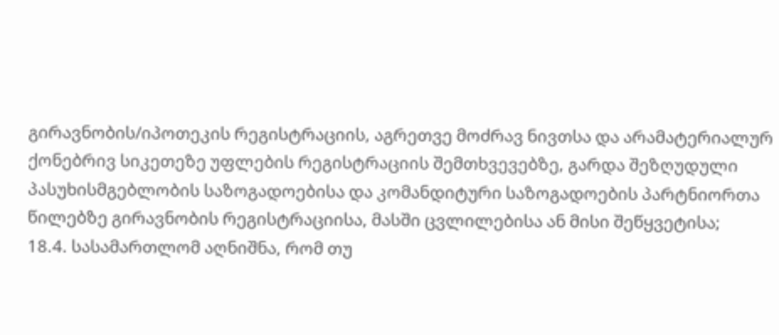გირავნობის/იპოთეკის რეგისტრაციის, აგრეთვე მოძრავ ნივთსა და არამატერიალურ ქონებრივ სიკეთეზე უფლების რეგისტრაციის შემთხვევებზე, გარდა შეზღუდული პასუხისმგებლობის საზოგადოებისა და კომანდიტური საზოგადოების პარტნიორთა წილებზე გირავნობის რეგისტრაციისა, მასში ცვლილებისა ან მისი შეწყვეტისა;
18.4. სასამართლომ აღნიშნა, რომ თუ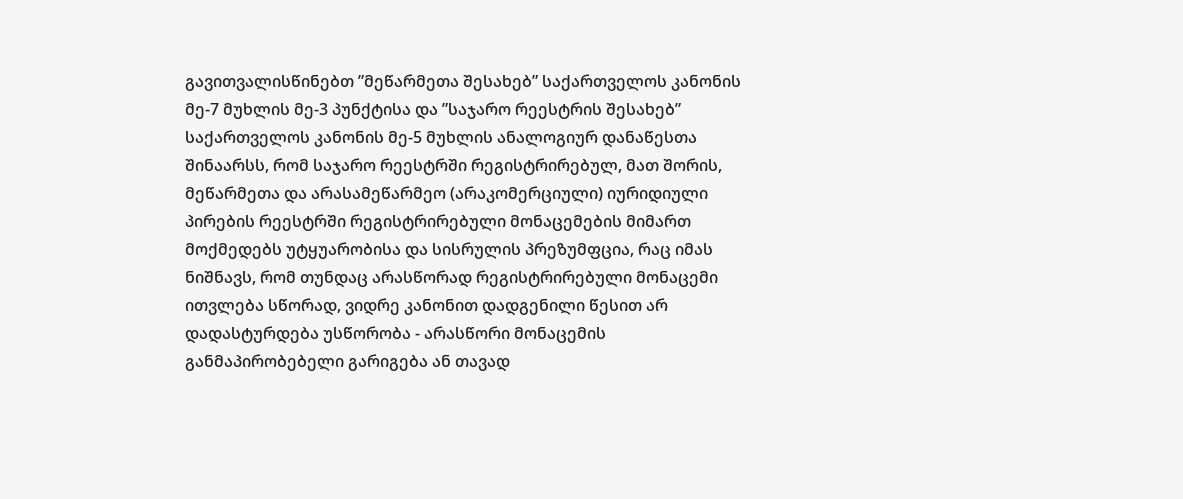გავითვალისწინებთ ”მეწარმეთა შესახებ” საქართველოს კანონის მე-7 მუხლის მე-3 პუნქტისა და ”საჯარო რეესტრის შესახებ” საქართველოს კანონის მე-5 მუხლის ანალოგიურ დანაწესთა შინაარსს, რომ საჯარო რეესტრში რეგისტრირებულ, მათ შორის, მეწარმეთა და არასამეწარმეო (არაკომერციული) იურიდიული პირების რეესტრში რეგისტრირებული მონაცემების მიმართ მოქმედებს უტყუარობისა და სისრულის პრეზუმფცია, რაც იმას ნიშნავს, რომ თუნდაც არასწორად რეგისტრირებული მონაცემი ითვლება სწორად, ვიდრე კანონით დადგენილი წესით არ დადასტურდება უსწორობა - არასწორი მონაცემის განმაპირობებელი გარიგება ან თავად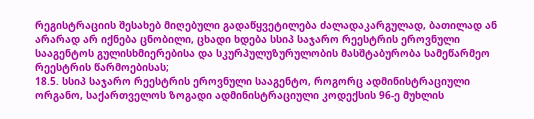რეგისტრაციის შესახებ მიღებული გადაწყვეტილება ძალადაკარგულად, ბათილად ან არარად არ იქნება ცნობილი, ცხადი ხდება სსიპ საჯარო რეესტრის ეროვნული სააგენტოს გულისხმიერებისა და სკურპულუზურულობის მასშტაბურობა სამეწარმეო რეესტრის წარმოებისას;
18.5. სსიპ საჯარო რეესტრის ეროვნული სააგენტო, როგორც ადმინისტრაციული ორგანო, საქართველოს ზოგადი ადმინისტრაციული კოდექსის 96-ე მუხლის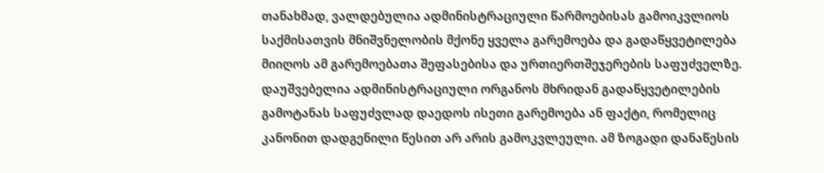თანახმად, ვალდებულია ადმინისტრაციული წარმოებისას გამოიკვლიოს საქმისათვის მნიშვნელობის მქონე ყველა გარემოება და გადაწყვეტილება მიიღოს ამ გარემოებათა შეფასებისა და ურთიერთშეჯერების საფუძველზე. დაუშვებელია ადმინისტრაციული ორგანოს მხრიდან გადაწყვეტილების გამოტანას საფუძვლად დაედოს ისეთი გარემოება ან ფაქტი, რომელიც კანონით დადგენილი წესით არ არის გამოკვლეული. ამ ზოგადი დანაწესის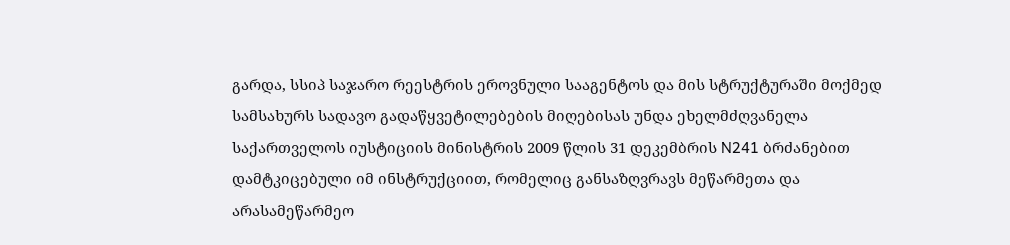გარდა, სსიპ საჯარო რეესტრის ეროვნული სააგენტოს და მის სტრუქტურაში მოქმედ სამსახურს სადავო გადაწყვეტილებების მიღებისას უნდა ეხელმძღვანელა საქართველოს იუსტიციის მინისტრის 2009 წლის 31 დეკემბრის N241 ბრძანებით დამტკიცებული იმ ინსტრუქციით, რომელიც განსაზღვრავს მეწარმეთა და არასამეწარმეო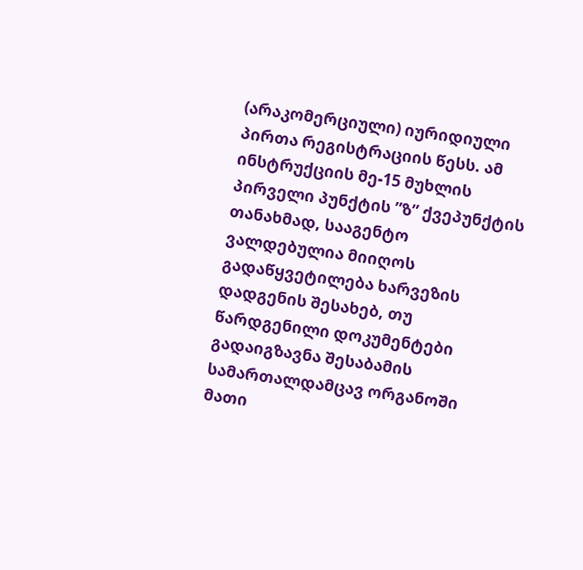(არაკომერციული) იურიდიული პირთა რეგისტრაციის წესს. ამ ინსტრუქციის მე-15 მუხლის პირველი პუნქტის ”ზ” ქვეპუნქტის თანახმად, სააგენტო ვალდებულია მიიღოს გადაწყვეტილება ხარვეზის დადგენის შესახებ, თუ წარდგენილი დოკუმენტები გადაიგზავნა შესაბამის სამართალდამცავ ორგანოში მათი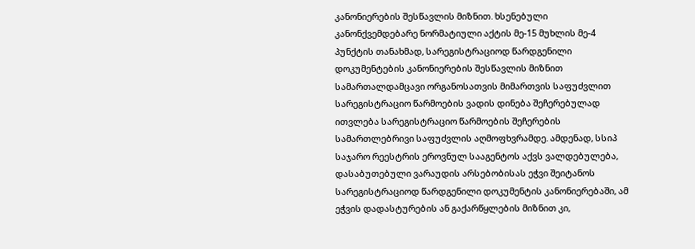კანონიერების შესწავლის მიზნით. ხსენებული კანონქვემდებარე ნორმატიული აქტის მე-15 მუხლის მე-4 პუნქტის თანახმად, სარეგისტრაციოდ წარდგენილი დოკუმენტების კანონიერების შესწავლის მიზნით სამართალდამცავი ორგანოსათვის მიმართვის საფუძვლით სარეგისტრაციო წარმოების ვადის დინება შეჩერებულად ითვლება სარეგისტრაციო წარმოების შეჩერების სამართლებრივი საფუძვლის აღმოფხვრამდე. ამდენად, სსიპ საჯარო რეესტრის ეროვნულ სააგენტოს აქვს ვალდებულება, დასაბუთებული ვარაუდის არსებობისას ეჭვი შეიტანოს სარეგისტრაციოდ წარდგენილი დოკუმენტის კანონიერებაში, ამ ეჭვის დადასტურების ან გაქარწყლების მიზნით კი,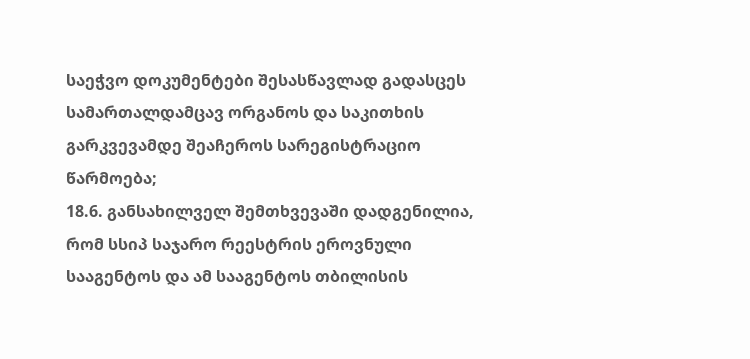საეჭვო დოკუმენტები შესასწავლად გადასცეს სამართალდამცავ ორგანოს და საკითხის გარკვევამდე შეაჩეროს სარეგისტრაციო წარმოება;
18.6. განსახილველ შემთხვევაში დადგენილია, რომ სსიპ საჯარო რეესტრის ეროვნული სააგენტოს და ამ სააგენტოს თბილისის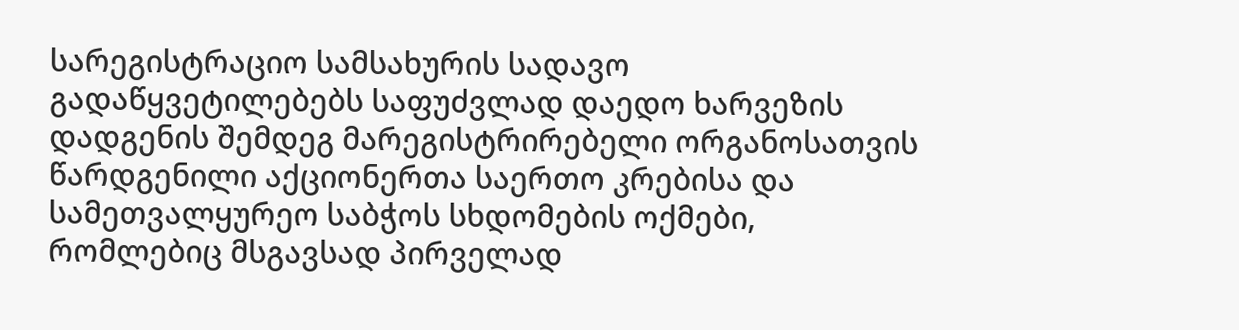სარეგისტრაციო სამსახურის სადავო გადაწყვეტილებებს საფუძვლად დაედო ხარვეზის დადგენის შემდეგ მარეგისტრირებელი ორგანოსათვის წარდგენილი აქციონერთა საერთო კრებისა და სამეთვალყურეო საბჭოს სხდომების ოქმები, რომლებიც მსგავსად პირველად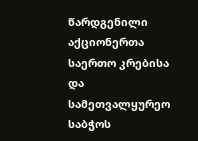წარდგენილი აქციონერთა საერთო კრებისა და სამეთვალყურეო საბჭოს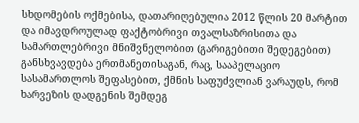სხდომების ოქმებისა, დათარიღებულია 2012 წლის 20 მარტით და იმავდროულად ფაქტობრივი თვალსაზრისითა და სამართლებრივი მნიშვნელობით (გარიგებითი შედეგებით) განსხვავდება ერთმანეთისაგან, რაც, სააპელაციო სასამართლოს შეფასებით, ქმნის საფუძვლიან ვარაუდს, რომ ხარვეზის დადგენის შემდეგ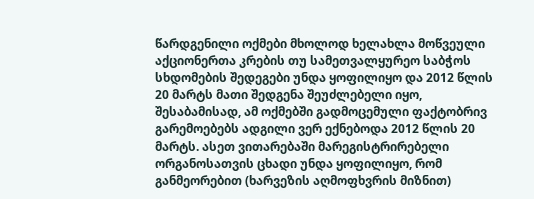წარდგენილი ოქმები მხოლოდ ხელახლა მოწვეული აქციონერთა კრების თუ სამეთვალყურეო საბჭოს სხდომების შედეგები უნდა ყოფილიყო და 2012 წლის 20 მარტს მათი შედგენა შეუძლებელი იყო, შესაბამისად, ამ ოქმებში გადმოცემული ფაქტობრივ გარემოებებს ადგილი ვერ ექნებოდა 2012 წლის 20 მარტს. ასეთ ვითარებაში მარეგისტრირებელი ორგანოსათვის ცხადი უნდა ყოფილიყო, რომ განმეორებით (ხარვეზის აღმოფხვრის მიზნით)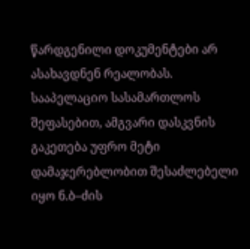წარდგენილი დოკუმენტები არ ასახავდნენ რეალობას. სააპელაციო სასამართლოს შეფასებით, ამგვარი დასკვნის გაკეთება უფრო მეტი დამაჯერებლობით შესაძლებელი იყო ნ.ბ–ძის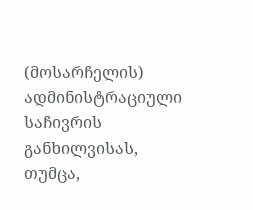(მოსარჩელის) ადმინისტრაციული საჩივრის განხილვისას, თუმცა,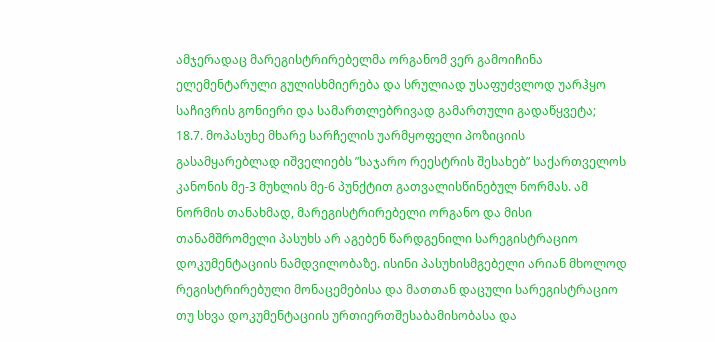ამჯერადაც მარეგისტრირებელმა ორგანომ ვერ გამოიჩინა ელემენტარული გულისხმიერება და სრულიად უსაფუძვლოდ უარჰყო საჩივრის გონიერი და სამართლებრივად გამართული გადაწყვეტა;
18.7. მოპასუხე მხარე სარჩელის უარმყოფელი პოზიციის გასამყარებლად იშველიებს ”საჯარო რეესტრის შესახებ” საქართველოს კანონის მე-3 მუხლის მე-6 პუნქტით გათვალისწინებულ ნორმას. ამ ნორმის თანახმად, მარეგისტრირებელი ორგანო და მისი თანამშრომელი პასუხს არ აგებენ წარდგენილი სარეგისტრაციო დოკუმენტაციის ნამდვილობაზე. ისინი პასუხისმგებელი არიან მხოლოდ რეგისტრირებული მონაცემებისა და მათთან დაცული სარეგისტრაციო თუ სხვა დოკუმენტაციის ურთიერთშესაბამისობასა და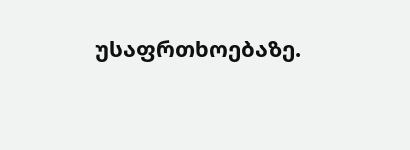უსაფრთხოებაზე.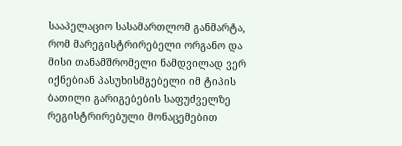სააპელაციო სასამართლომ განმარტა, რომ მარეგისტრირებელი ორგანო და მისი თანამშრომელი ნამდვილად ვერ იქნებიან პასუხისმგებელი იმ ტიპის ბათილი გარიგებების საფუძველზე რეგისტრირებული მონაცემებით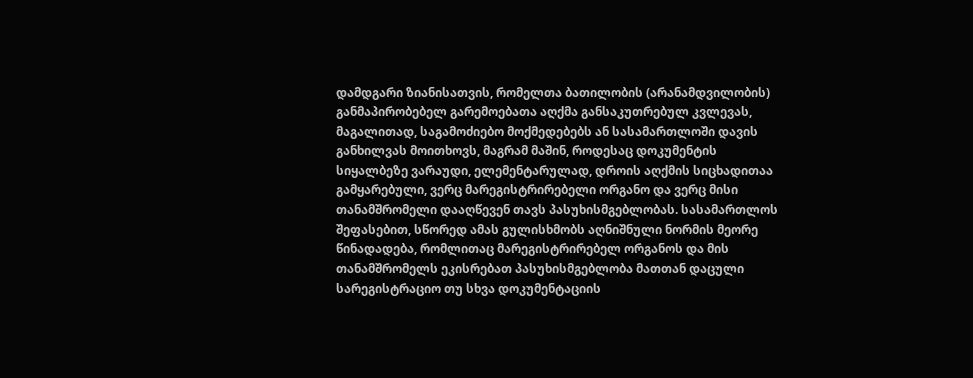დამდგარი ზიანისათვის, რომელთა ბათილობის (არანამდვილობის) განმაპირობებელ გარემოებათა აღქმა განსაკუთრებულ კვლევას, მაგალითად, საგამოძიებო მოქმედებებს ან სასამართლოში დავის განხილვას მოითხოვს, მაგრამ მაშინ, როდესაც დოკუმენტის სიყალბეზე ვარაუდი, ელემენტარულად, დროის აღქმის სიცხადითაა გამყარებული, ვერც მარეგისტრირებელი ორგანო და ვერც მისი თანამშრომელი დააღწევენ თავს პასუხისმგებლობას. სასამართლოს შეფასებით, სწორედ ამას გულისხმობს აღნიშნული ნორმის მეორე წინადადება, რომლითაც მარეგისტრირებელ ორგანოს და მის თანამშრომელს ეკისრებათ პასუხისმგებლობა მათთან დაცული სარეგისტრაციო თუ სხვა დოკუმენტაციის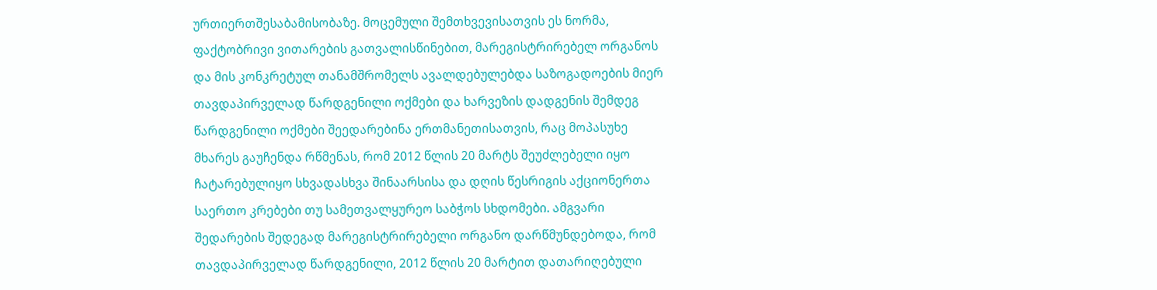ურთიერთშესაბამისობაზე. მოცემული შემთხვევისათვის ეს ნორმა, ფაქტობრივი ვითარების გათვალისწინებით, მარეგისტრირებელ ორგანოს და მის კონკრეტულ თანამშრომელს ავალდებულებდა საზოგადოების მიერ თავდაპირველად წარდგენილი ოქმები და ხარვეზის დადგენის შემდეგ წარდგენილი ოქმები შეედარებინა ერთმანეთისათვის, რაც მოპასუხე მხარეს გაუჩენდა რწმენას, რომ 2012 წლის 20 მარტს შეუძლებელი იყო ჩატარებულიყო სხვადასხვა შინაარსისა და დღის წესრიგის აქციონერთა საერთო კრებები თუ სამეთვალყურეო საბჭოს სხდომები. ამგვარი შედარების შედეგად მარეგისტრირებელი ორგანო დარწმუნდებოდა, რომ თავდაპირველად წარდგენილი, 2012 წლის 20 მარტით დათარიღებული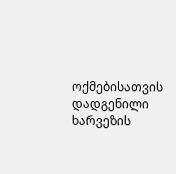ოქმებისათვის დადგენილი ხარვეზის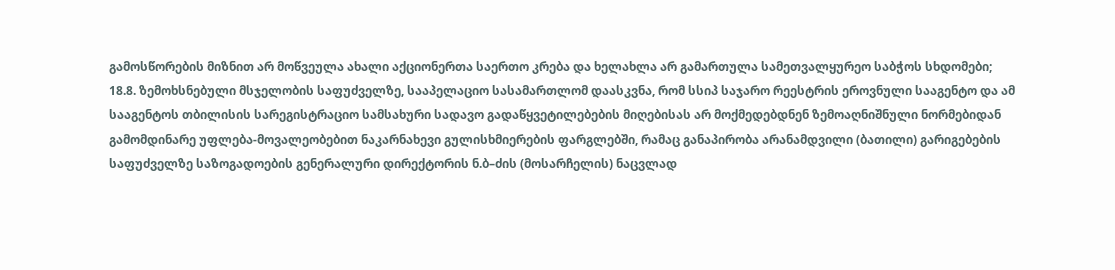გამოსწორების მიზნით არ მოწვეულა ახალი აქციონერთა საერთო კრება და ხელახლა არ გამართულა სამეთვალყურეო საბჭოს სხდომები;
18.8. ზემოხსნებული მსჯელობის საფუძველზე, სააპელაციო სასამართლომ დაასკვნა, რომ სსიპ საჯარო რეესტრის ეროვნული სააგენტო და ამ სააგენტოს თბილისის სარეგისტრაციო სამსახური სადავო გადაწყვეტილებების მიღებისას არ მოქმედებდნენ ზემოაღნიშნული ნორმებიდან გამომდინარე უფლება-მოვალეობებით ნაკარნახევი გულისხმიერების ფარგლებში, რამაც განაპირობა არანამდვილი (ბათილი) გარიგებების საფუძველზე საზოგადოების გენერალური დირექტორის ნ.ბ–ძის (მოსარჩელის) ნაცვლად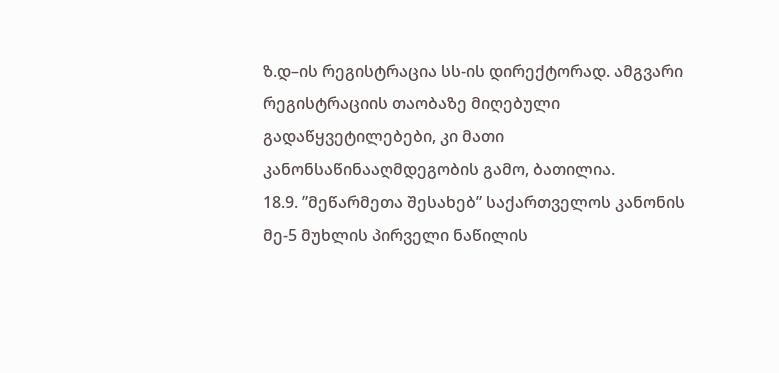ზ.დ–ის რეგისტრაცია სს-ის დირექტორად. ამგვარი რეგისტრაციის თაობაზე მიღებული გადაწყვეტილებები, კი მათი კანონსაწინააღმდეგობის გამო, ბათილია.
18.9. ”მეწარმეთა შესახებ” საქართველოს კანონის მე-5 მუხლის პირველი ნაწილის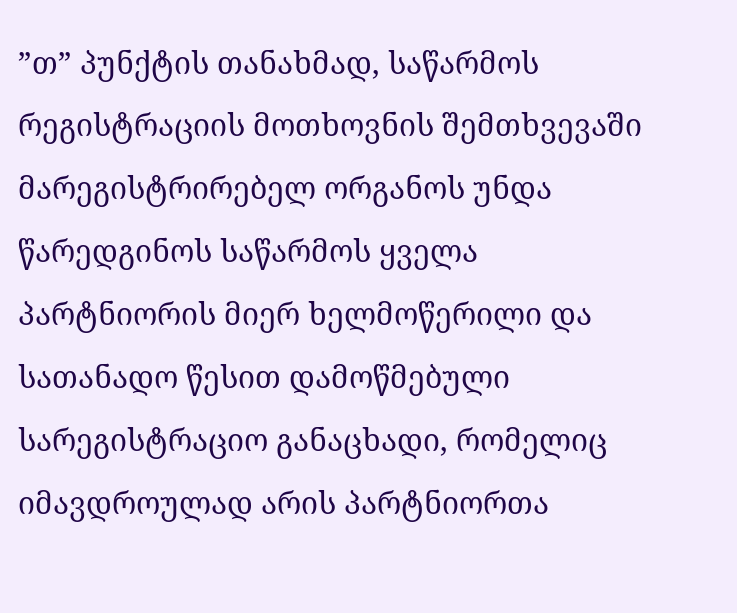”თ” პუნქტის თანახმად, საწარმოს რეგისტრაციის მოთხოვნის შემთხვევაში მარეგისტრირებელ ორგანოს უნდა წარედგინოს საწარმოს ყველა პარტნიორის მიერ ხელმოწერილი და სათანადო წესით დამოწმებული სარეგისტრაციო განაცხადი, რომელიც იმავდროულად არის პარტნიორთა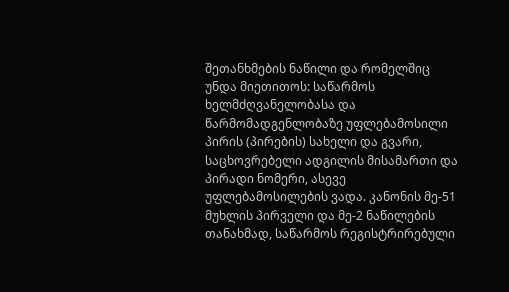შეთანხმების ნაწილი და რომელშიც უნდა მიეთითოს: საწარმოს ხელმძღვანელობასა და წარმომადგენლობაზე უფლებამოსილი პირის (პირების) სახელი და გვარი, საცხოვრებელი ადგილის მისამართი და პირადი ნომერი, ასევე უფლებამოსილების ვადა. კანონის მე-51 მუხლის პირველი და მე-2 ნაწილების თანახმად, საწარმოს რეგისტრირებული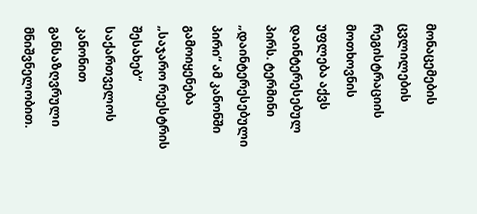მონაცემების ცვლილების რეგისტრაციის მოთხოვნის უფლება აქვს დაინტერესებულ პირს. ტერმინი „დაინტერესებული პირი“ ამ კანონში გამოიყენება „საჯარო რეესტრის შესახებ“ საქართველოს კანონით განსაზღვრული მნიშვნელობით.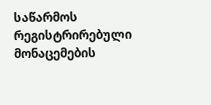საწარმოს რეგისტრირებული მონაცემების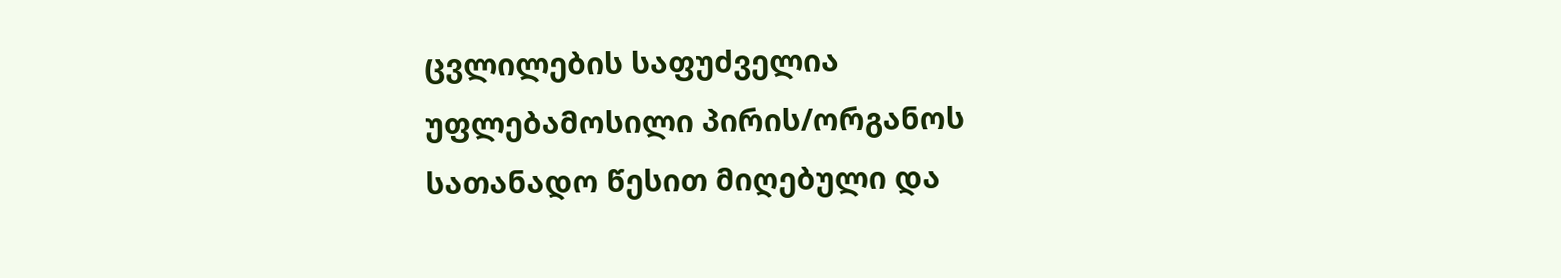ცვლილების საფუძველია უფლებამოსილი პირის/ორგანოს სათანადო წესით მიღებული და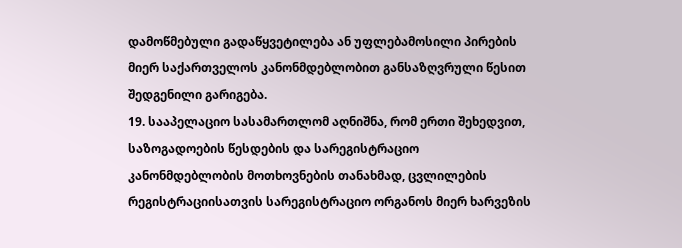დამოწმებული გადაწყვეტილება ან უფლებამოსილი პირების მიერ საქართველოს კანონმდებლობით განსაზღვრული წესით შედგენილი გარიგება.
19. სააპელაციო სასამართლომ აღნიშნა, რომ ერთი შეხედვით, საზოგადოების წესდების და სარეგისტრაციო კანონმდებლობის მოთხოვნების თანახმად, ცვლილების რეგისტრაციისათვის სარეგისტრაციო ორგანოს მიერ ხარვეზის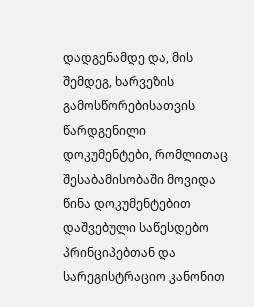დადგენამდე და, მის შემდეგ, ხარვეზის გამოსწორებისათვის წარდგენილი დოკუმენტები, რომლითაც შესაბამისობაში მოვიდა წინა დოკუმენტებით დაშვებული საწესდებო პრინციპებთან და სარეგისტრაციო კანონით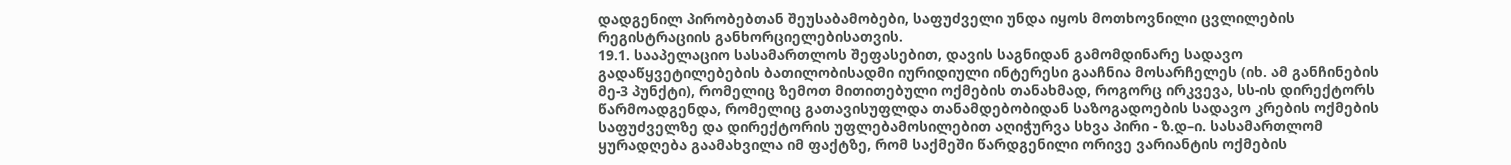დადგენილ პირობებთან შეუსაბამობები, საფუძველი უნდა იყოს მოთხოვნილი ცვლილების რეგისტრაციის განხორციელებისათვის.
19.1. სააპელაციო სასამართლოს შეფასებით, დავის საგნიდან გამომდინარე სადავო გადაწყვეტილებების ბათილობისადმი იურიდიული ინტერესი გააჩნია მოსარჩელეს (იხ. ამ განჩინების მე-3 პუნქტი), რომელიც ზემოთ მითითებული ოქმების თანახმად, როგორც ირკვევა, სს-ის დირექტორს წარმოადგენდა, რომელიც გათავისუფლდა თანამდებობიდან საზოგადოების სადავო კრების ოქმების საფუძველზე და დირექტორის უფლებამოსილებით აღიჭურვა სხვა პირი - ზ.დ–ი. სასამართლომ ყურადღება გაამახვილა იმ ფაქტზე, რომ საქმეში წარდგენილი ორივე ვარიანტის ოქმების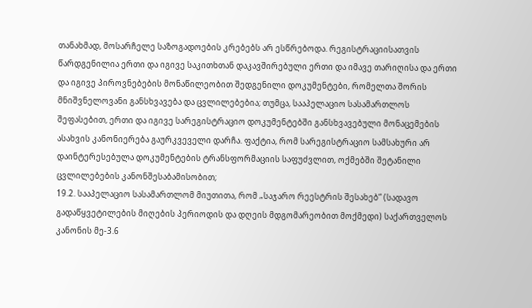თანახმად, მოსარჩელე საზოგადოების კრებებს არ ესწრებოდა. რეგისტრაციისათვის წარდგენილია ერთი და იგივე საკითხთან დაკავშირებული ერთი და იმავე თარიღისა და ერთი და იგივე პიროვნებების მონაწილეობით შედგენილი დოკუმენტები, რომელთა შორის მნიშვნელოვანი განსხვავება და ცვლილებებია; თუმცა, სააპელაციო სასამართლოს შეფასებით, ერთი და იგივე სარეგისტრაციო დოკუმენტებში განსხვავებული მონაცემების ასახვის კანონიერება გაურკვეველი დარჩა. ფაქტია, რომ სარეგისტრაციო სამსახური არ დაინტერესებულა დოკუმენტების ტრანსფორმაციის საფუძვლით, ოქმებში შეტანილი ცვლილებების კანონშესაბამისობით;
19.2. სააპელაციო სასამართლომ მიუთითა, რომ „საჯარო რეესტრის შესახებ“ (სადავო გადაწყვეტილების მიღების პერიოდის და დღეის მდგომარეობით მოქმედი) საქართველოს კანონის მე-3.6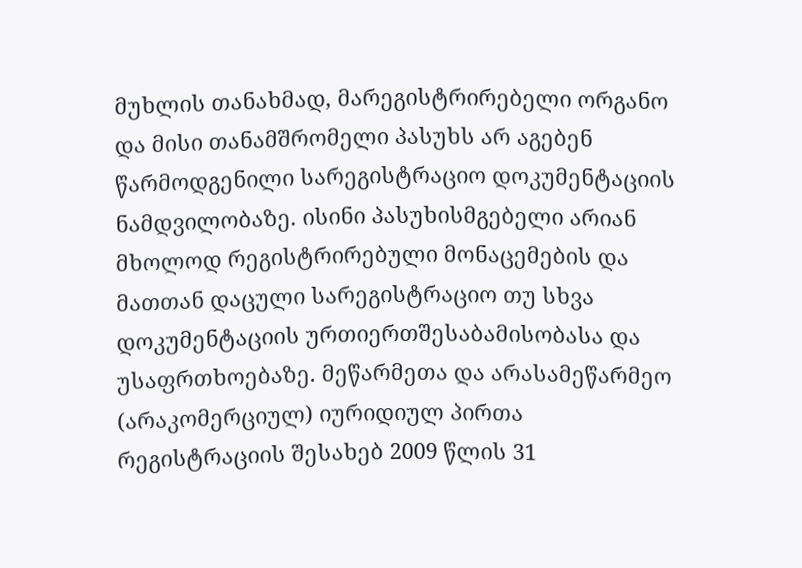მუხლის თანახმად, მარეგისტრირებელი ორგანო და მისი თანამშრომელი პასუხს არ აგებენ წარმოდგენილი სარეგისტრაციო დოკუმენტაციის ნამდვილობაზე. ისინი პასუხისმგებელი არიან მხოლოდ რეგისტრირებული მონაცემების და მათთან დაცული სარეგისტრაციო თუ სხვა დოკუმენტაციის ურთიერთშესაბამისობასა და უსაფრთხოებაზე. მეწარმეთა და არასამეწარმეო (არაკომერციულ) იურიდიულ პირთა რეგისტრაციის შესახებ 2009 წლის 31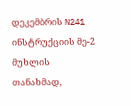დეკემბრის N241 ინსტრუქციის მე-2 მუხლის თანახმად,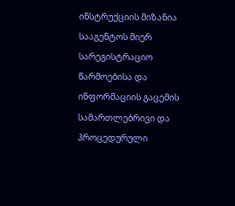ინსტრუქციის მიზანია სააგენტოს მიერ სარეგისტრაციო წარმოებისა და ინფორმაციის გაცემის სამართლებრივი და პროცედურული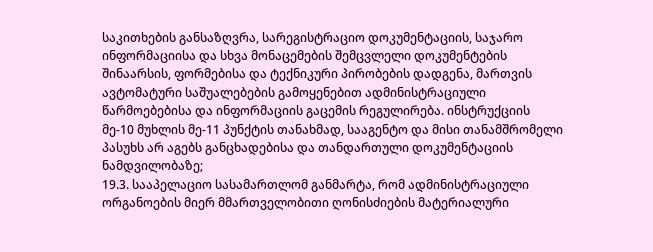საკითხების განსაზღვრა, სარეგისტრაციო დოკუმენტაციის, საჯარო ინფორმაციისა და სხვა მონაცემების შემცვლელი დოკუმენტების შინაარსის, ფორმებისა და ტექნიკური პირობების დადგენა, მართვის ავტომატური საშუალებების გამოყენებით ადმინისტრაციული წარმოებებისა და ინფორმაციის გაცემის რეგულირება. ინსტრუქციის მე-10 მუხლის მე-11 პუნქტის თანახმად, სააგენტო და მისი თანამშრომელი პასუხს არ აგებს განცხადებისა და თანდართული დოკუმენტაციის ნამდვილობაზე;
19.3. სააპელაციო სასამართლომ განმარტა, რომ ადმინისტრაციული ორგანოების მიერ მმართველობითი ღონისძიების მატერიალური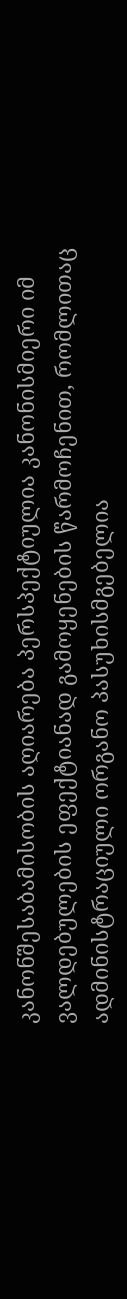კანონშესაბამისობის აღიარება პერსპექტიულია კანონისმიერი იმ ვალდებულების ეფექტიანად გამოყენების წარმოჩენით, რომლითაც ადმინისტრაციული ორგანო პასუხისმგებელია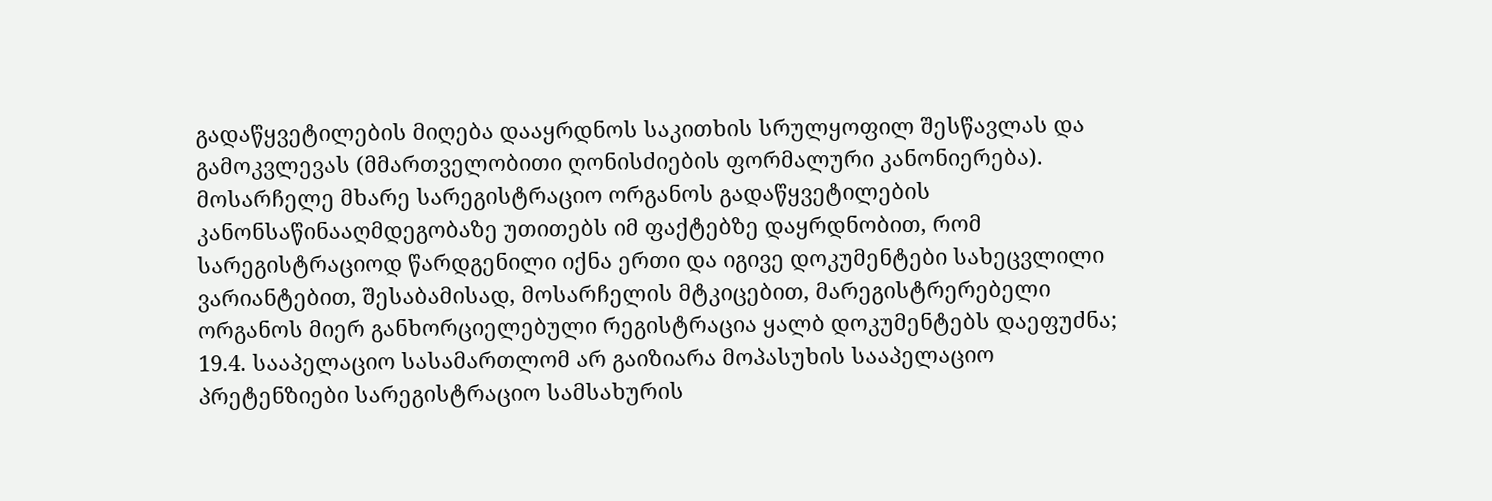გადაწყვეტილების მიღება დააყრდნოს საკითხის სრულყოფილ შესწავლას და გამოკვლევას (მმართველობითი ღონისძიების ფორმალური კანონიერება). მოსარჩელე მხარე სარეგისტრაციო ორგანოს გადაწყვეტილების კანონსაწინააღმდეგობაზე უთითებს იმ ფაქტებზე დაყრდნობით, რომ სარეგისტრაციოდ წარდგენილი იქნა ერთი და იგივე დოკუმენტები სახეცვლილი ვარიანტებით, შესაბამისად, მოსარჩელის მტკიცებით, მარეგისტრერებელი ორგანოს მიერ განხორციელებული რეგისტრაცია ყალბ დოკუმენტებს დაეფუძნა;
19.4. სააპელაციო სასამართლომ არ გაიზიარა მოპასუხის სააპელაციო პრეტენზიები სარეგისტრაციო სამსახურის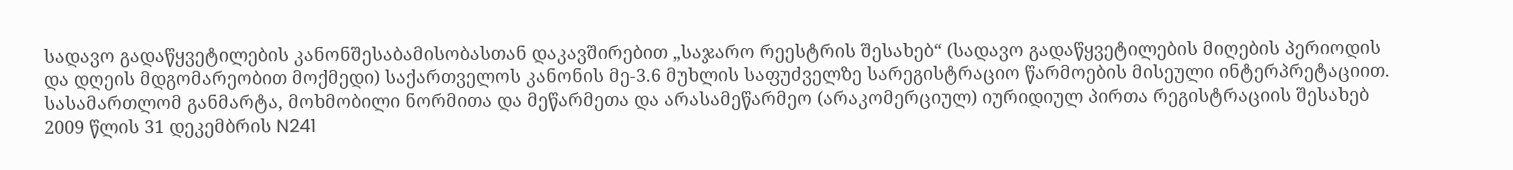სადავო გადაწყვეტილების კანონშესაბამისობასთან დაკავშირებით „საჯარო რეესტრის შესახებ“ (სადავო გადაწყვეტილების მიღების პერიოდის და დღეის მდგომარეობით მოქმედი) საქართველოს კანონის მე-3.6 მუხლის საფუძველზე სარეგისტრაციო წარმოების მისეული ინტერპრეტაციით. სასამართლომ განმარტა, მოხმობილი ნორმითა და მეწარმეთა და არასამეწარმეო (არაკომერციულ) იურიდიულ პირთა რეგისტრაციის შესახებ 2009 წლის 31 დეკემბრის N241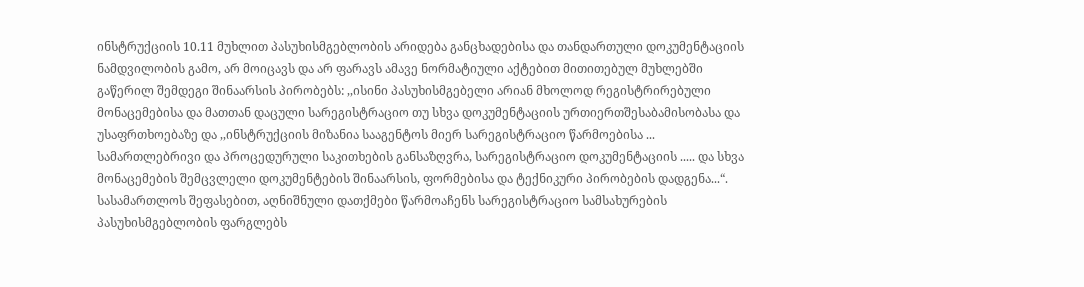ინსტრუქციის 10.11 მუხლით პასუხისმგებლობის არიდება განცხადებისა და თანდართული დოკუმენტაციის ნამდვილობის გამო, არ მოიცავს და არ ფარავს ამავე ნორმატიული აქტებით მითითებულ მუხლებში გაწერილ შემდეგი შინაარსის პირობებს: ,,ისინი პასუხისმგებელი არიან მხოლოდ რეგისტრირებული მონაცემებისა და მათთან დაცული სარეგისტრაციო თუ სხვა დოკუმენტაციის ურთიერთშესაბამისობასა და უსაფრთხოებაზე და ,,ინსტრუქციის მიზანია სააგენტოს მიერ სარეგისტრაციო წარმოებისა ... სამართლებრივი და პროცედურული საკითხების განსაზღვრა, სარეგისტრაციო დოკუმენტაციის ..... და სხვა მონაცემების შემცვლელი დოკუმენტების შინაარსის, ფორმებისა და ტექნიკური პირობების დადგენა...“. სასამართლოს შეფასებით, აღნიშნული დათქმები წარმოაჩენს სარეგისტრაციო სამსახურების პასუხისმგებლობის ფარგლებს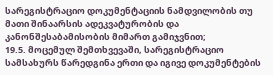სარეგისტრაციო დოკუმენტაციის ნამდვილობის თუ მათი შინაარსის ადეკვატურობის და კანონშესაბამისობის მიმართ გამიჯვნით;
19.5. მოცემულ შემთხვევაში, სარეგისტრაციო სამსახურს წარედგინა ერთი და იგივე დოკუმენტების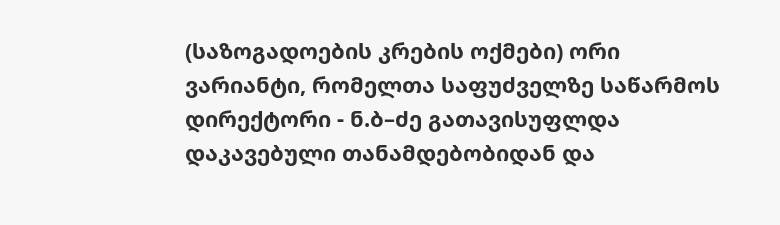(საზოგადოების კრების ოქმები) ორი ვარიანტი, რომელთა საფუძველზე საწარმოს დირექტორი - ნ.ბ–ძე გათავისუფლდა დაკავებული თანამდებობიდან და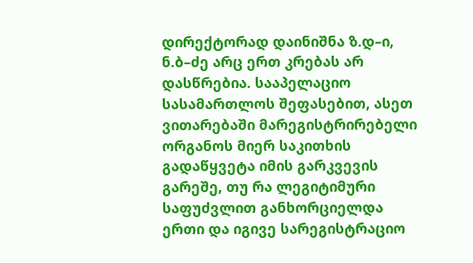დირექტორად დაინიშნა ზ.დ–ი, ნ.ბ–ძე არც ერთ კრებას არ დასწრებია. სააპელაციო სასამართლოს შეფასებით, ასეთ ვითარებაში მარეგისტრირებელი ორგანოს მიერ საკითხის გადაწყვეტა იმის გარკვევის გარეშე, თუ რა ლეგიტიმური საფუძვლით განხორციელდა ერთი და იგივე სარეგისტრაციო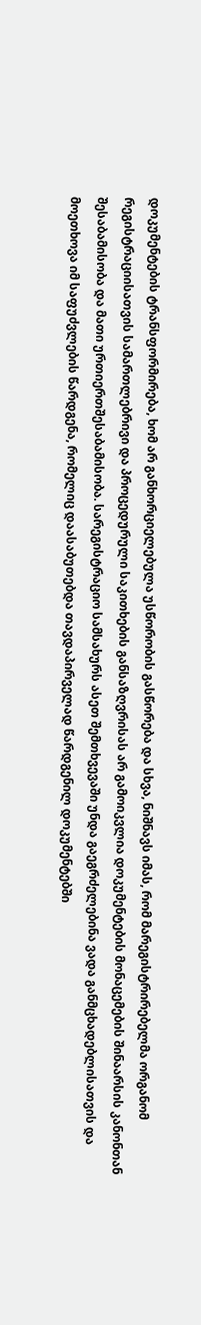დოკუმენტების ტრანსფორმირება, ხომ არ განხორციელებულა უსწორობის გასწორება და სხვა, ნიშნავს იმას, რომ მარეგისტრირებელმა ორგანომ რეგისტრაციისათვის სამართლებრივი და პროცედურული საკითხების განსაზღვრისას არ გამოიკვლია დოკუმენტების მონაცემების შინაარსის კანონთან შესაბამისობა და მათი ურთიერთშესაბამისობა. სარეგისტრაციო სამსახურს ასეთ შემთხვევაში უნდა გაეგრძელებინა ვადა განმცხადებლისათვის და მოეთხოვა იმ საფუძვლების წარდგენა, რომელიც დაასაბუთებდა თავდაპირველად წარდგენილ დოკუმენტებში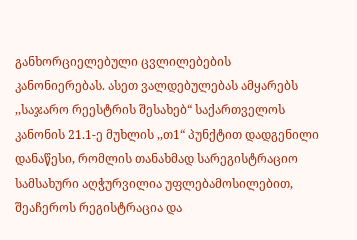განხორციელებული ცვლილებების კანონიერებას. ასეთ ვალდებულებას ამყარებს ,,საჯარო რეესტრის შესახებ“ საქართველოს კანონის 21.1-ე მუხლის ,,თ1“ პუნქტით დადგენილი დანაწესი, რომლის თანახმად სარეგისტრაციო სამსახური აღჭურვილია უფლებამოსილებით, შეაჩეროს რეგისტრაცია და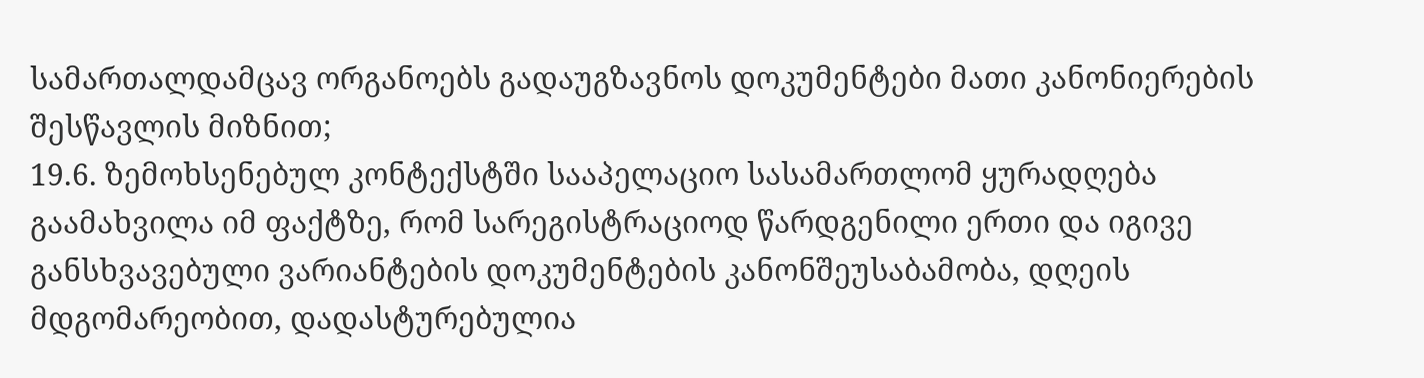სამართალდამცავ ორგანოებს გადაუგზავნოს დოკუმენტები მათი კანონიერების შესწავლის მიზნით;
19.6. ზემოხსენებულ კონტექსტში სააპელაციო სასამართლომ ყურადღება გაამახვილა იმ ფაქტზე, რომ სარეგისტრაციოდ წარდგენილი ერთი და იგივე განსხვავებული ვარიანტების დოკუმენტების კანონშეუსაბამობა, დღეის მდგომარეობით, დადასტურებულია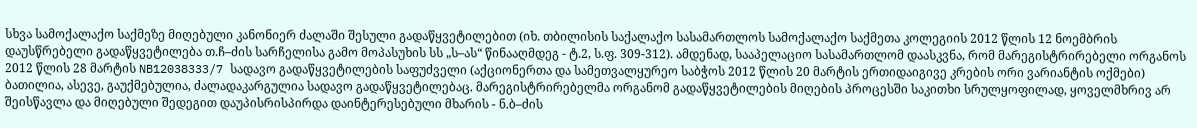სხვა სამოქალაქო საქმეზე მიღებული კანონიერ ძალაში შესული გადაწყვეტილებით (იხ. თბილისის საქალაქო სასამართლოს სამოქალაქო საქმეთა კოლეგიის 2012 წლის 12 ნოემბრის დაუსწრებელი გადაწყვეტილება თ.ჩ–ძის სარჩელისა გამო მოპასუხის სს „ს–ას“ წინააღმდეგ - ტ.2, ს.ფ. 309-312). ამდენად, სააპელაციო სასამართლომ დაასკვნა, რომ მარეგისტრირებელი ორგანოს 2012 წლის 28 მარტის NB12038333/7 სადავო გადაწყვეტილების საფუძველი (აქციონერთა და სამეთვალყურეო საბჭოს 2012 წლის 20 მარტის ერთიდაიგივე კრების ორი ვარიანტის ოქმები) ბათილია, ასევე, გაუქმებულია, ძალადაკარგულია სადავო გადაწყვეტილებაც. მარეგისტრირებელმა ორგანომ გადაწყვეტილების მიღების პროცესში საკითხი სრულყოფილად, ყოველმხრივ არ შეისწავლა და მიღებული შედეგით დაუპისრისპირდა დაინტერესებული მხარის - ნ.ბ–ძის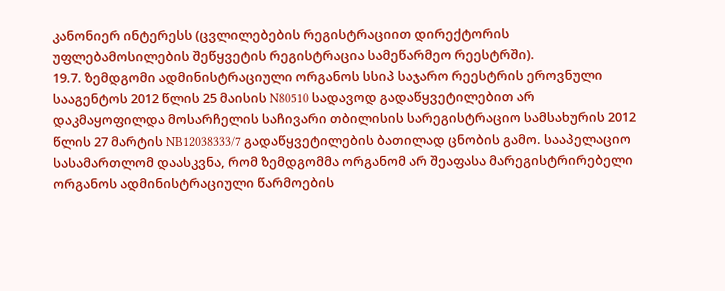კანონიერ ინტერესს (ცვლილებების რეგისტრაციით დირექტორის უფლებამოსილების შეწყვეტის რეგისტრაცია სამეწარმეო რეესტრში).
19.7. ზემდგომი ადმინისტრაციული ორგანოს სსიპ საჯარო რეესტრის ეროვნული სააგენტოს 2012 წლის 25 მაისის N80510 სადავოდ გადაწყვეტილებით არ დაკმაყოფილდა მოსარჩელის საჩივარი თბილისის სარეგისტრაციო სამსახურის 2012 წლის 27 მარტის NB12038333/7 გადაწყვეტილების ბათილად ცნობის გამო. სააპელაციო სასამართლომ დაასკვნა, რომ ზემდგომმა ორგანომ არ შეაფასა მარეგისტრირებელი ორგანოს ადმინისტრაციული წარმოების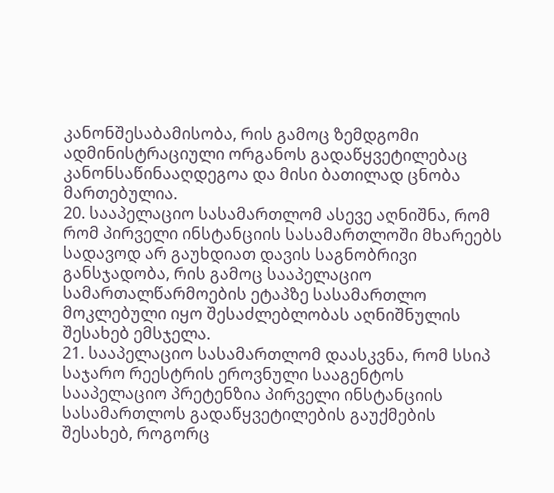კანონშესაბამისობა, რის გამოც ზემდგომი ადმინისტრაციული ორგანოს გადაწყვეტილებაც კანონსაწინააღდეგოა და მისი ბათილად ცნობა მართებულია.
20. სააპელაციო სასამართლომ ასევე აღნიშნა, რომ რომ პირველი ინსტანციის სასამართლოში მხარეებს სადავოდ არ გაუხდიათ დავის საგნობრივი განსჯადობა, რის გამოც სააპელაციო სამართალწარმოების ეტაპზე სასამართლო მოკლებული იყო შესაძლებლობას აღნიშნულის შესახებ ემსჯელა.
21. სააპელაციო სასამართლომ დაასკვნა, რომ სსიპ საჯარო რეესტრის ეროვნული სააგენტოს სააპელაციო პრეტენზია პირველი ინსტანციის სასამართლოს გადაწყვეტილების გაუქმების შესახებ, როგორც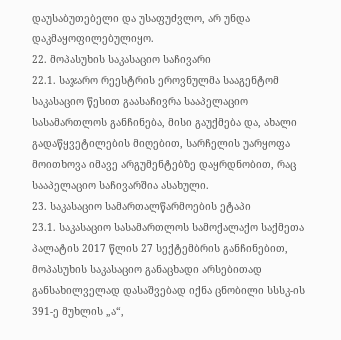დაუსაბუთებელი და უსაფუძვლო, არ უნდა დაკმაყოფილებულიყო.
22. მოპასუხის საკასაციო საჩივარი
22.1. საჯარო რეესტრის ეროვნულმა სააგენტომ საკასაციო წესით გაასაჩივრა სააპელაციო სასამართლოს განჩინება, მისი გაუქმება და, ახალი გადაწყვეტილების მიღებით, სარჩელის უარყოფა მოითხოვა იმავე არგუმენტებზე დაყრდნობით, რაც სააპელაციო საჩივარშია ასახული.
23. საკასაციო სამართალწარმოების ეტაპი
23.1. საკასაციო სასამართლოს სამოქალაქო საქმეთა პალატის 2017 წლის 27 სექტემბრის განჩინებით, მოპასუხის საკასაციო განაცხადი არსებითად განსახილველად დასაშვებად იქნა ცნობილი სსსკ-ის 391-ე მუხლის „ა“,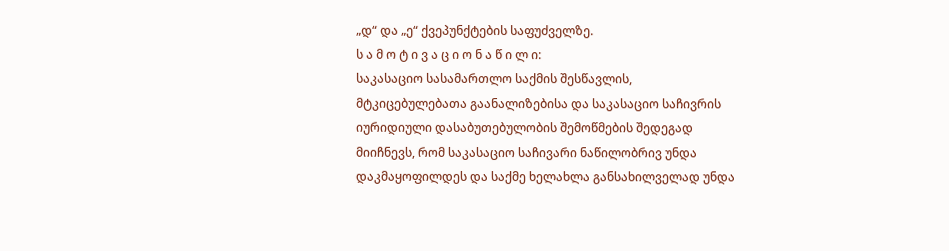„დ“ და „ე“ ქვეპუნქტების საფუძველზე.
ს ა მ ო ტ ი ვ ა ც ი ო ნ ა წ ი ლ ი:
საკასაციო სასამართლო საქმის შესწავლის, მტკიცებულებათა გაანალიზებისა და საკასაციო საჩივრის იურიდიული დასაბუთებულობის შემოწმების შედეგად მიიჩნევს, რომ საკასაციო საჩივარი ნაწილობრივ უნდა დაკმაყოფილდეს და საქმე ხელახლა განსახილველად უნდა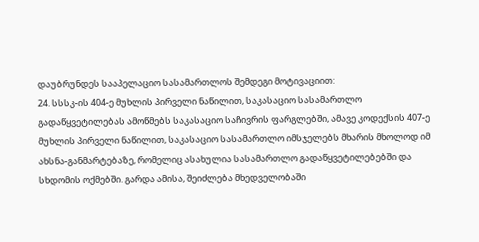დაუბრუნდეს სააპელაციო სასამართლოს შემდეგი მოტივაციით:
24. სსსკ-ის 404-ე მუხლის პირველი ნაწილით, საკასაციო სასამართლო გადაწყვეტილებას ამოწმებს საკასაციო საჩივრის ფარგლებში, ამავე კოდექსის 407-ე მუხლის პირველი ნაწილით, საკასაციო სასამართლო იმსჯელებს მხარის მხოლოდ იმ ახსნა-განმარტებაზე, რომელიც ასახულია სასამართლო გადაწყვეტილებებში და სხდომის ოქმებში. გარდა ამისა, შეიძლება მხედველობაში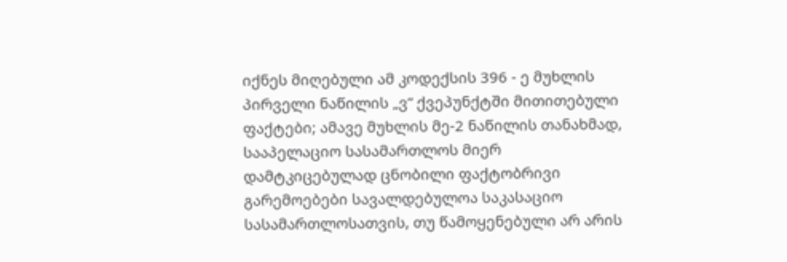იქნეს მიღებული ამ კოდექსის 396 - ე მუხლის პირველი ნაწილის „ვ“ ქვეპუნქტში მითითებული ფაქტები; ამავე მუხლის მე-2 ნაწილის თანახმად, სააპელაციო სასამართლოს მიერ დამტკიცებულად ცნობილი ფაქტობრივი გარემოებები სავალდებულოა საკასაციო სასამართლოსათვის, თუ წამოყენებული არ არის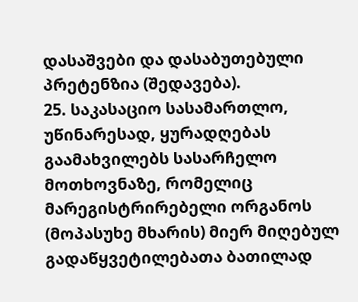დასაშვები და დასაბუთებული პრეტენზია (შედავება).
25. საკასაციო სასამართლო, უწინარესად, ყურადღებას გაამახვილებს სასარჩელო მოთხოვნაზე, რომელიც მარეგისტრირებელი ორგანოს (მოპასუხე მხარის) მიერ მიღებულ გადაწყვეტილებათა ბათილად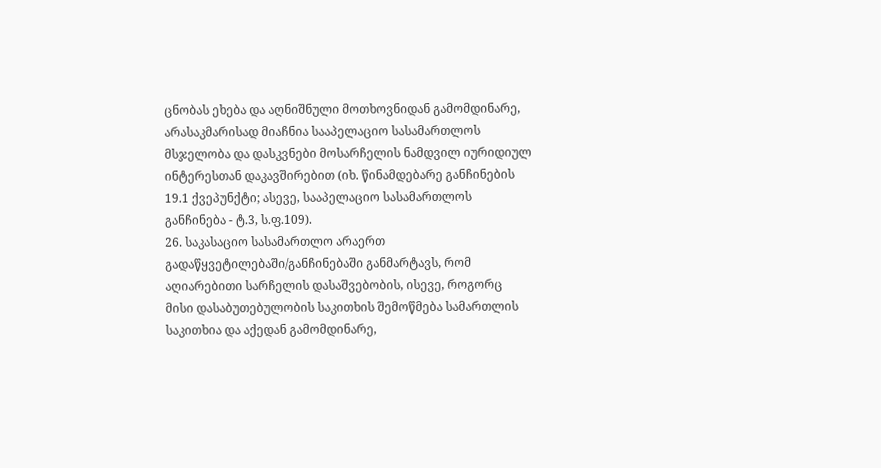ცნობას ეხება და აღნიშნული მოთხოვნიდან გამომდინარე, არასაკმარისად მიაჩნია სააპელაციო სასამართლოს მსჯელობა და დასკვნები მოსარჩელის ნამდვილ იურიდიულ ინტერესთან დაკავშირებით (იხ. წინამდებარე განჩინების 19.1 ქვეპუნქტი; ასევე, სააპელაციო სასამართლოს განჩინება - ტ.3, ს.ფ.109).
26. საკასაციო სასამართლო არაერთ გადაწყვეტილებაში/განჩინებაში განმარტავს, რომ აღიარებითი სარჩელის დასაშვებობის, ისევე, როგორც მისი დასაბუთებულობის საკითხის შემოწმება სამართლის საკითხია და აქედან გამომდინარე,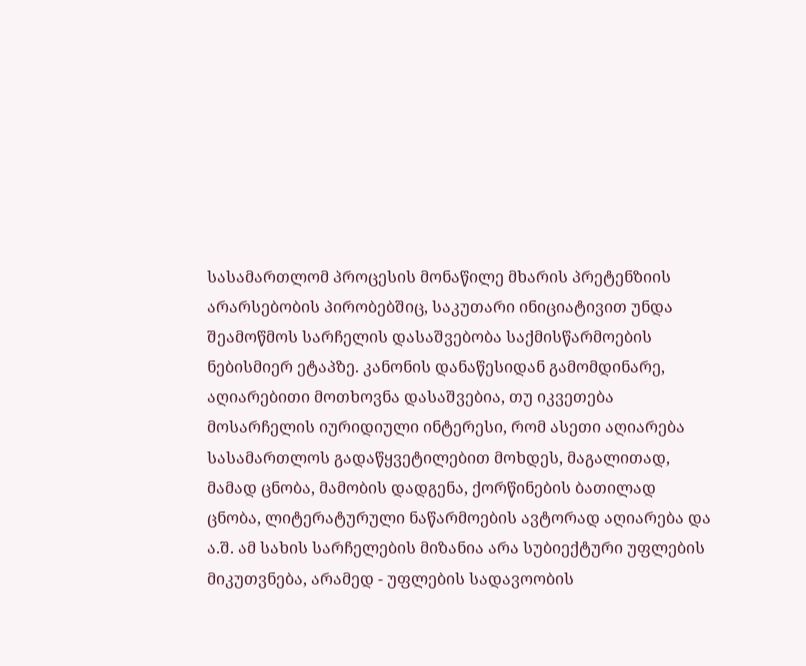სასამართლომ პროცესის მონაწილე მხარის პრეტენზიის არარსებობის პირობებშიც, საკუთარი ინიციატივით უნდა შეამოწმოს სარჩელის დასაშვებობა საქმისწარმოების ნებისმიერ ეტაპზე. კანონის დანაწესიდან გამომდინარე, აღიარებითი მოთხოვნა დასაშვებია, თუ იკვეთება მოსარჩელის იურიდიული ინტერესი, რომ ასეთი აღიარება სასამართლოს გადაწყვეტილებით მოხდეს, მაგალითად, მამად ცნობა, მამობის დადგენა, ქორწინების ბათილად ცნობა, ლიტერატურული ნაწარმოების ავტორად აღიარება და ა.შ. ამ სახის სარჩელების მიზანია არა სუბიექტური უფლების მიკუთვნება, არამედ - უფლების სადავოობის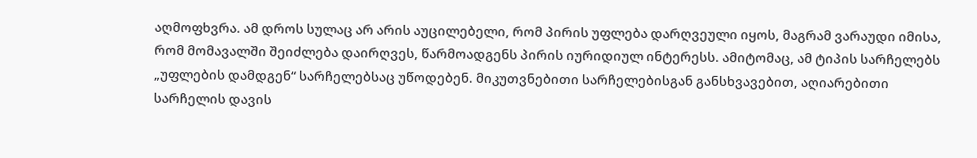აღმოფხვრა. ამ დროს სულაც არ არის აუცილებელი, რომ პირის უფლება დარღვეული იყოს, მაგრამ ვარაუდი იმისა, რომ მომავალში შეიძლება დაირღვეს, წარმოადგენს პირის იურიდიულ ინტერესს. ამიტომაც, ამ ტიპის სარჩელებს „უფლების დამდგენ“ სარჩელებსაც უწოდებენ. მიკუთვნებითი სარჩელებისგან განსხვავებით, აღიარებითი სარჩელის დავის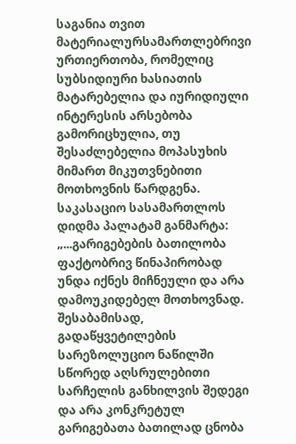საგანია თვით მატერიალურსამართლებრივი ურთიერთობა, რომელიც სუბსიდიური ხასიათის მატარებელია და იურიდიული ინტერესის არსებობა გამორიცხულია, თუ შესაძლებელია მოპასუხის მიმართ მიკუთვნებითი მოთხოვნის წარდგენა. საკასაციო სასამართლოს დიდმა პალატამ განმარტა: „...გარიგებების ბათილობა ფაქტობრივ წინაპირობად უნდა იქნეს მიჩნეული და არა დამოუკიდებელ მოთხოვნად. შესაბამისად, გადაწყვეტილების სარეზოლუციო ნაწილში სწორედ აღსრულებითი სარჩელის განხილვის შედეგი და არა კონკრეტულ გარიგებათა ბათილად ცნობა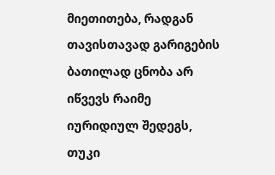მიეთითება, რადგან თავისთავად გარიგების ბათილად ცნობა არ იწვევს რაიმე იურიდიულ შედეგს, თუკი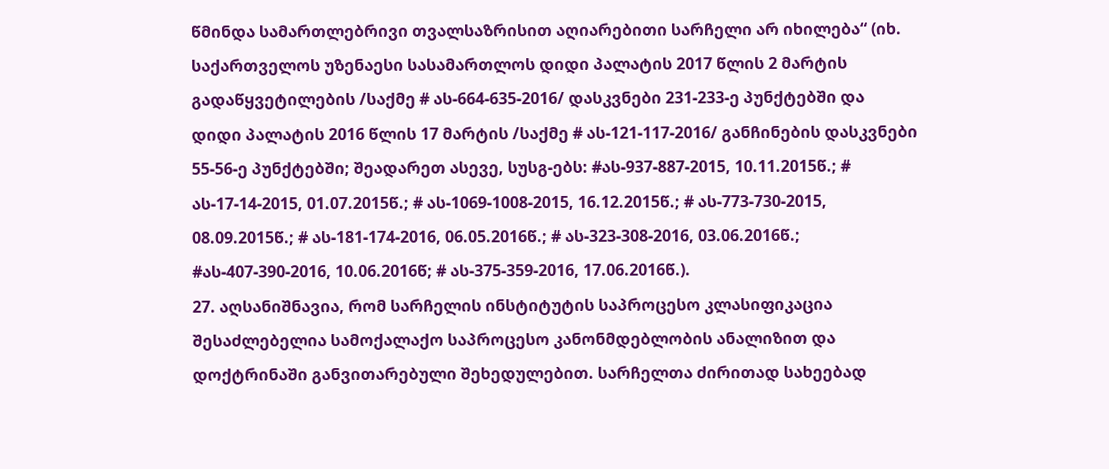წმინდა სამართლებრივი თვალსაზრისით აღიარებითი სარჩელი არ იხილება“ (იხ. საქართველოს უზენაესი სასამართლოს დიდი პალატის 2017 წლის 2 მარტის გადაწყვეტილების /საქმე # ას-664-635-2016/ დასკვნები 231-233-ე პუნქტებში და დიდი პალატის 2016 წლის 17 მარტის /საქმე # ას-121-117-2016/ განჩინების დასკვნები 55-56-ე პუნქტებში; შეადარეთ ასევე, სუსგ-ებს: #ას-937-887-2015, 10.11.2015წ.; # ას-17-14-2015, 01.07.2015წ.; # ას-1069-1008-2015, 16.12.2015წ.; # ას-773-730-2015, 08.09.2015წ.; # ას-181-174-2016, 06.05.2016წ.; # ას-323-308-2016, 03.06.2016წ.; #ას-407-390-2016, 10.06.2016წ; # ას-375-359-2016, 17.06.2016წ.).
27. აღსანიშნავია, რომ სარჩელის ინსტიტუტის საპროცესო კლასიფიკაცია შესაძლებელია სამოქალაქო საპროცესო კანონმდებლობის ანალიზით და დოქტრინაში განვითარებული შეხედულებით. სარჩელთა ძირითად სახეებად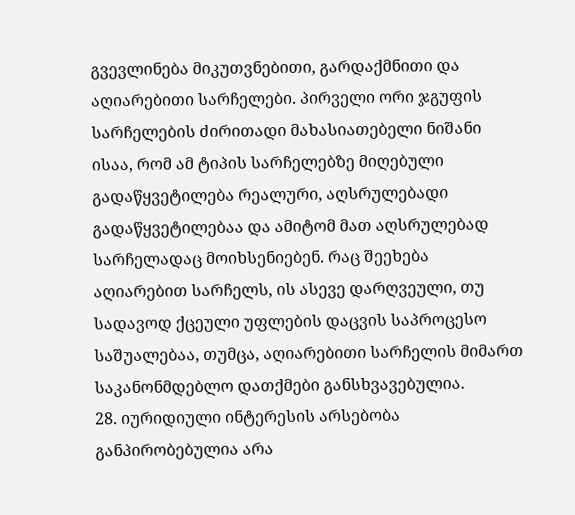გვევლინება მიკუთვნებითი, გარდაქმნითი და აღიარებითი სარჩელები. პირველი ორი ჯგუფის სარჩელების ძირითადი მახასიათებელი ნიშანი ისაა, რომ ამ ტიპის სარჩელებზე მიღებული გადაწყვეტილება რეალური, აღსრულებადი გადაწყვეტილებაა და ამიტომ მათ აღსრულებად სარჩელადაც მოიხსენიებენ. რაც შეეხება აღიარებით სარჩელს, ის ასევე დარღვეული, თუ სადავოდ ქცეული უფლების დაცვის საპროცესო საშუალებაა, თუმცა, აღიარებითი სარჩელის მიმართ საკანონმდებლო დათქმები განსხვავებულია.
28. იურიდიული ინტერესის არსებობა განპირობებულია არა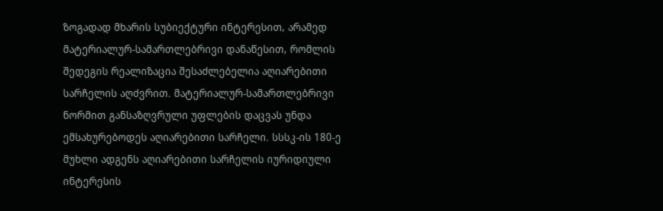ზოგადად მხარის სუბიექტური ინტერესით, არამედ მატერიალურ-სამართლებრივი დანაწესით, რომლის შედეგის რეალიზაცია შესაძლებელია აღიარებითი სარჩელის აღძვრით. მატერიალურ-სამართლებრივი ნორმით განსაზღვრული უფლების დაცვას უნდა ემსახურებოდეს აღიარებითი სარჩელი. სსსკ-ის 180-ე მუხლი ადგენს აღიარებითი სარჩელის იურიდიული ინტერესის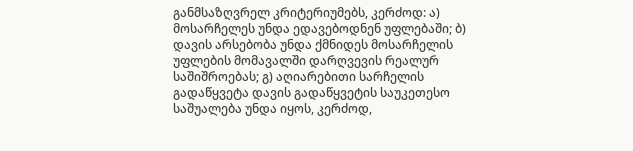განმსაზღვრელ კრიტერიუმებს, კერძოდ: ა) მოსარჩელეს უნდა ედავებოდნენ უფლებაში; ბ) დავის არსებობა უნდა ქმნიდეს მოსარჩელის უფლების მომავალში დარღვევის რეალურ საშიშროებას; გ) აღიარებითი სარჩელის გადაწყვეტა დავის გადაწყვეტის საუკეთესო საშუალება უნდა იყოს, კერძოდ,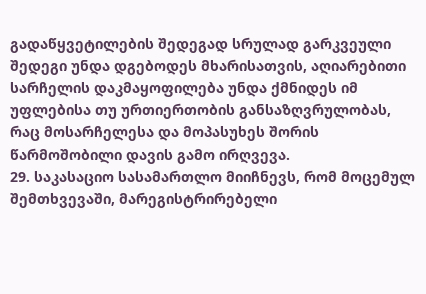გადაწყვეტილების შედეგად სრულად გარკვეული შედეგი უნდა დგებოდეს მხარისათვის, აღიარებითი სარჩელის დაკმაყოფილება უნდა ქმნიდეს იმ უფლებისა თუ ურთიერთობის განსაზღვრულობას, რაც მოსარჩელესა და მოპასუხეს შორის წარმოშობილი დავის გამო ირღვევა.
29. საკასაციო სასამართლო მიიჩნევს, რომ მოცემულ შემთხვევაში, მარეგისტრირებელი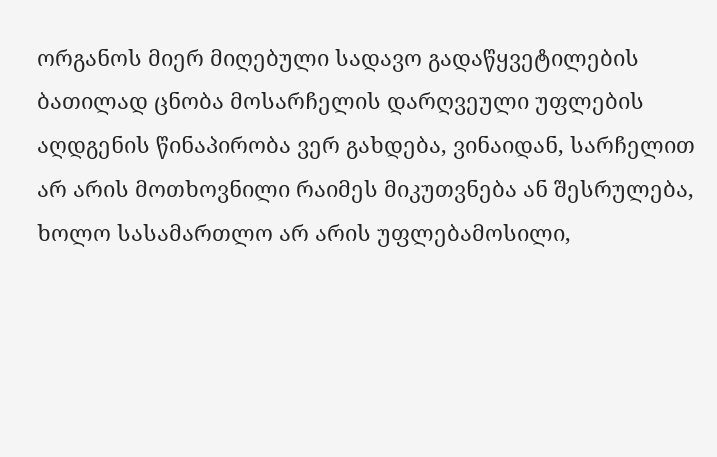ორგანოს მიერ მიღებული სადავო გადაწყვეტილების ბათილად ცნობა მოსარჩელის დარღვეული უფლების აღდგენის წინაპირობა ვერ გახდება, ვინაიდან, სარჩელით არ არის მოთხოვნილი რაიმეს მიკუთვნება ან შესრულება, ხოლო სასამართლო არ არის უფლებამოსილი,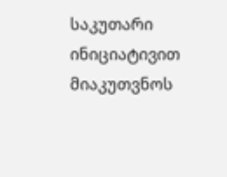საკუთარი ინიციატივით მიაკუთვნოს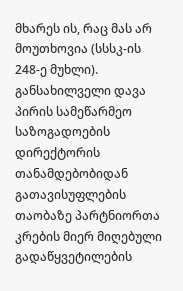მხარეს ის, რაც მას არ მოუთხოვია (სსსკ-ის 248-ე მუხლი). განსახილველი დავა პირის სამეწარმეო საზოგადოების დირექტორის თანამდებობიდან გათავისუფლების თაობაზე პარტნიორთა კრების მიერ მიღებული გადაწყვეტილების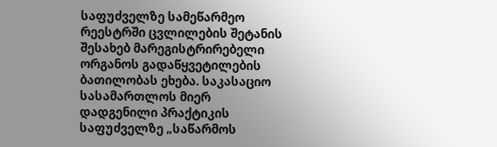საფუძველზე სამეწარმეო რეესტრში ცვლილების შეტანის შესახებ მარეგისტრირებელი ორგანოს გადაწყვეტილების ბათილობას ეხება. საკასაციო სასამართლოს მიერ დადგენილი პრაქტიკის საფუძველზე „საწარმოს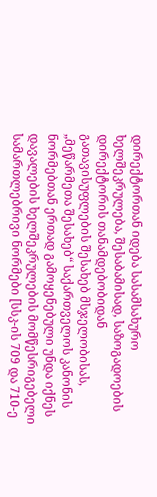დირექტორთან იდება სასამსახურო ხელშეკრულება, შესაბამისად, საზოგადოების დირექტორის თანამდებობიდან გათავისუფლების შესახებ მსჯელობისას, „მეწარმეთა შესახებ“ საქართველოს კანონის ნორმებთან ერთად გამოყენებული უნდა იქნეს დავალების ხელშეკრულების მომწესრიგებელი სამართლებრივი ნორმები [სსკ-ის 709 და 710-ე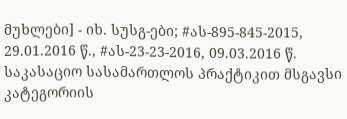მუხლები] - იხ. სუსგ-ები; #ას-895-845-2015, 29.01.2016 წ., #ას-23-23-2016, 09.03.2016 წ. საკასაციო სასამართლოს პრაქტიკით მსგავსი კატეგორიის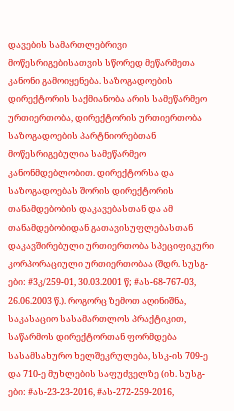დავების სამართლებრივი მოწესრიგებისათვის სწორედ მეწარმეთა კანონი გამოიყენება. საზოგადოების დირექტორის საქმიანობა არის სამეწარმეო ურთიერთობა, დირექტორის ურთიერთობა საზოგადოების პარტნიორებთან მოწესრიგებულია სამეწარმეო კანონმდებლობით. დირექტორსა და საზოგადოებას შორის დირექტორის თანამდებობის დაკავებასთან და ამ თანამდებობიდან გათავისუფლებასთან დაკავშირებული ურთიერთობა სპეციფიკური კორპორაციული ურთიერთობაა (შდრ. სუსგ-ები: #3კ/259-01, 30.03.2001 წ; #ას-68-767-03, 26.06.2003 წ.). როგორც ზემოთ აღინიშნა, საკასაციო სასამართლოს პრაქტიკით, საწარმოს დირექტორთან ფორმდება სასამსახურო ხელშეკრულება, სსკ-ის 709-ე და 710-ე მუხლების საფუძველზე (იხ. სუსგ-ები: #ას-23-23-2016, #ას-272-259-2016,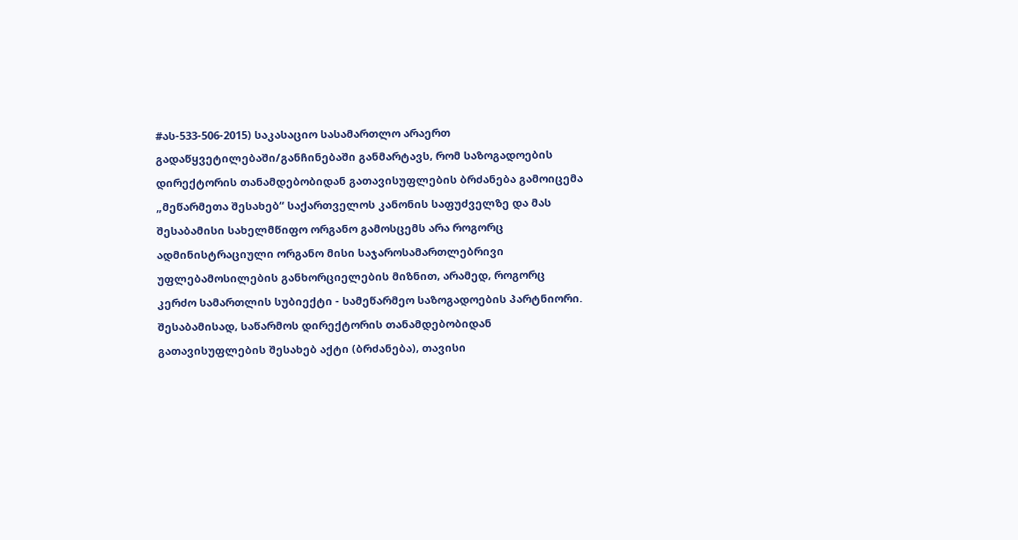#ას-533-506-2015) საკასაციო სასამართლო არაერთ გადაწყვეტილებაში/განჩინებაში განმარტავს, რომ საზოგადოების დირექტორის თანამდებობიდან გათავისუფლების ბრძანება გამოიცემა „მეწარმეთა შესახებ“ საქართველოს კანონის საფუძველზე და მას შესაბამისი სახელმწიფო ორგანო გამოსცემს არა როგორც ადმინისტრაციული ორგანო მისი საჯაროსამართლებრივი უფლებამოსილების განხორციელების მიზნით, არამედ, როგორც კერძო სამართლის სუბიექტი - სამეწარმეო საზოგადოების პარტნიორი. შესაბამისად, საწარმოს დირექტორის თანამდებობიდან გათავისუფლების შესახებ აქტი (ბრძანება), თავისი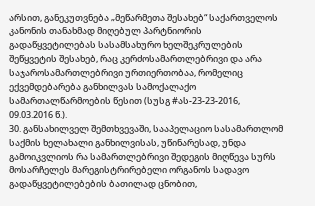არსით, განეკუთვნება „მეწარმეთა შესახებ“ საქართველოს კანონის თანახმად მიღებულ პარტნიორის გადაწყვეტილებას სასამსახურო ხელშეკრულების შეწყვეტის შესახებ, რაც კერძოსამართლებრივი და არა საჯაროსამართლებრივი ურთიერთობაა, რომელიც ექვემდებარება განხილვას სამოქალაქო სამართალწარმოების წესით (სუსგ #ას-23-23-2016, 09.03.2016 წ.).
30. განსახილველ შემთხვევაში, სააპელაციო სასამართლომ საქმის ხელახალი განხილვისას, უწინარესად, უნდა გამოიკვლიოს რა სამართლებრივი შედეგის მიღწევა სურს მოსარჩელეს მარეგისტრირებელი ორგანოს სადავო გადაწყვეტილებების ბათილად ცნობით,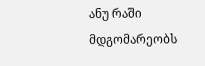ანუ რაში მდგომარეობს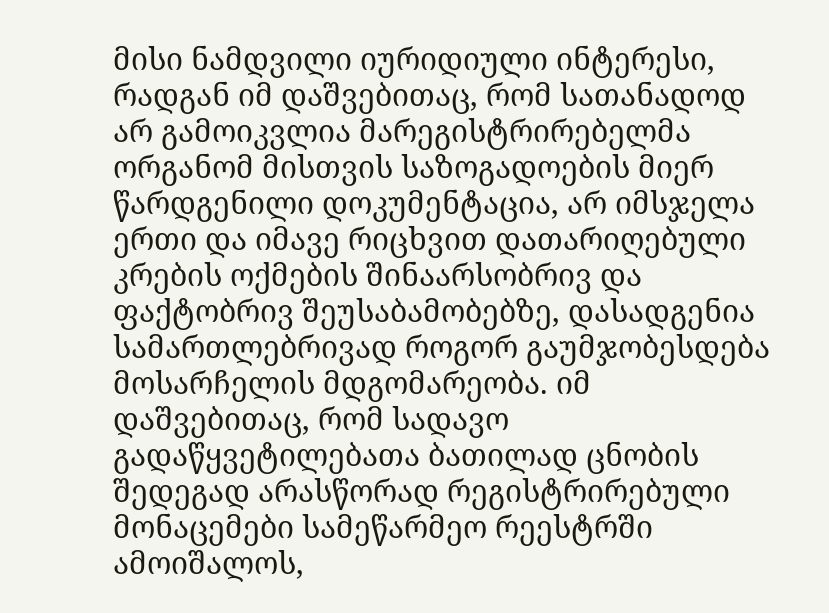მისი ნამდვილი იურიდიული ინტერესი, რადგან იმ დაშვებითაც, რომ სათანადოდ არ გამოიკვლია მარეგისტრირებელმა ორგანომ მისთვის საზოგადოების მიერ წარდგენილი დოკუმენტაცია, არ იმსჯელა ერთი და იმავე რიცხვით დათარიღებული კრების ოქმების შინაარსობრივ და ფაქტობრივ შეუსაბამობებზე, დასადგენია სამართლებრივად როგორ გაუმჯობესდება მოსარჩელის მდგომარეობა. იმ დაშვებითაც, რომ სადავო გადაწყვეტილებათა ბათილად ცნობის შედეგად არასწორად რეგისტრირებული მონაცემები სამეწარმეო რეესტრში ამოიშალოს,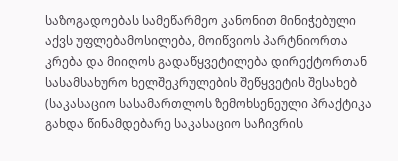საზოგადოებას სამეწარმეო კანონით მინიჭებული აქვს უფლებამოსილება, მოიწვიოს პარტნიორთა კრება და მიიღოს გადაწყვეტილება დირექტორთან სასამსახურო ხელშეკრულების შეწყვეტის შესახებ (საკასაციო სასამართლოს ზემოხსენეული პრაქტიკა გახდა წინამდებარე საკასაციო საჩივრის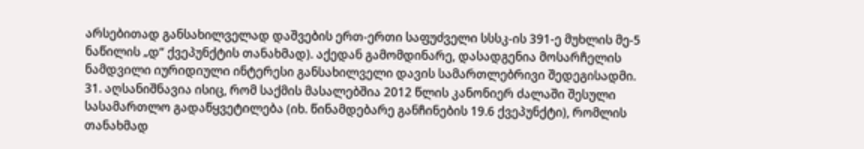არსებითად განსახილველად დაშვების ერთ-ერთი საფუძველი სსსკ-ის 391-ე მუხლის მე-5 ნაწილის „დ“ ქვეპუნქტის თანახმად). აქედან გამომდინარე, დასადგენია მოსარჩელის ნამდვილი იურიდიული ინტერესი განსახილველი დავის სამართლებრივი შედეგისადმი.
31. აღსანიშნავია ისიც, რომ საქმის მასალებშია 2012 წლის კანონიერ ძალაში შესული სასამართლო გადაწყვეტილება (იხ. წინამდებარე განჩინების 19.6 ქვეპუნქტი), რომლის თანახმად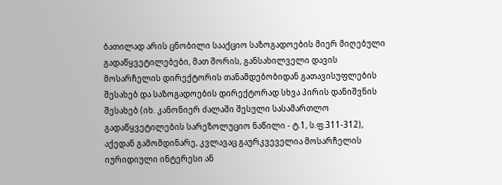ბათილად არის ცნობილი სააქციო საზოგადოების მიერ მიღებული გადაწყვეტილებები, მათ შორის, განსახილველი დავის მოსარჩელის დირექტორის თანამდებობიდან გათავისუფლების შესახებ და საზოგადოების დირექტორად სხვა პირის დანიშვნის შესახებ (იხ. კანონიერ ძალაში შესული სასამართლო გადაწყვეტილების სარეზოლუციო ნაწილი - ტ.1, ს.ფ.311-312), აქედან გამომდინარე, კვლავაც გაურკვეველია მოსარჩელის იურიდიული ინტერესი ან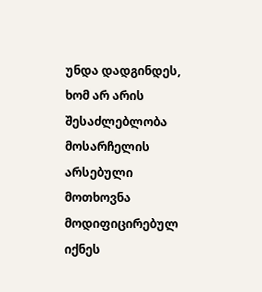უნდა დადგინდეს, ხომ არ არის შესაძლებლობა მოსარჩელის არსებული მოთხოვნა მოდიფიცირებულ იქნეს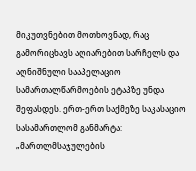მიკუთვნებით მოთხოვნად, რაც გამორიცხავს აღიარებით სარჩელს და აღნიშნული სააპელაციო სამართალწარმოების ეტაპზე უნდა შეფასდეს. ერთ-ერთ საქმეზე საკასაციო სასამართლომ განმარტა: „მართლმსაჯულების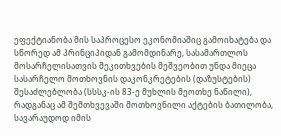ეფექტიანობა მის საპროცესო ეკონომიაშიც გამოიხატება და სწორედ ამ პრინციპიდან გამომდინარე, სასამართლოს მოსარჩელისათვის შეკითხვების მეშვეობით უნდა მიეცა სასარჩელო მოთხოვნის დაკონკრეტების (დაზუსტების) შესაძლებლობა (სსსკ-ის 83-ე მუხლის მეოთხე ნაწილი), რადგანაც ამ შემთხვევაში მოთხოვნილი აქტების ბათილობა, სავარაუდოდ იმის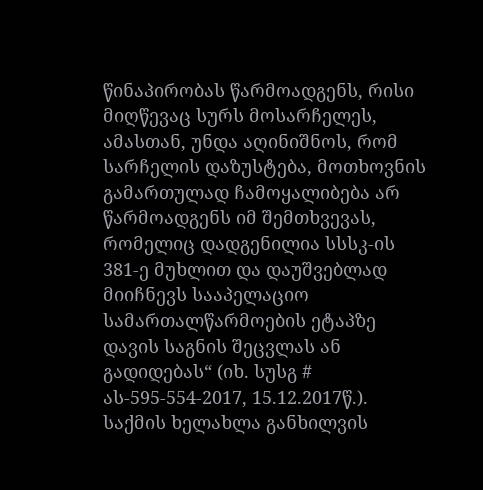წინაპირობას წარმოადგენს, რისი მიღწევაც სურს მოსარჩელეს, ამასთან, უნდა აღინიშნოს, რომ სარჩელის დაზუსტება, მოთხოვნის გამართულად ჩამოყალიბება არ წარმოადგენს იმ შემთხვევას, რომელიც დადგენილია სსსკ-ის 381-ე მუხლით და დაუშვებლად მიიჩნევს სააპელაციო სამართალწარმოების ეტაპზე დავის საგნის შეცვლას ან გადიდებას“ (იხ. სუსგ # ას-595-554-2017, 15.12.2017წ.). საქმის ხელახლა განხილვის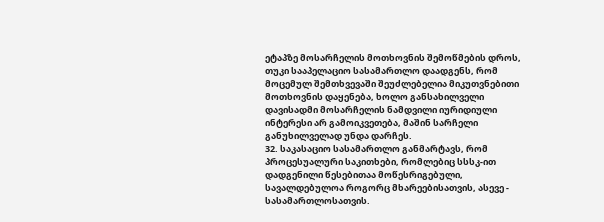ეტაპზე მოსარჩელის მოთხოვნის შემოწმების დროს, თუკი სააპელაციო სასამართლო დაადგენს, რომ მოცემულ შემთხვევაში შეუძლებელია მიკუთვნებითი მოთხოვნის დაყენება, ხოლო განსახილველი დავისადმი მოსარჩელის ნამდვილი იურიდიული ინტერესი არ გამოიკვეთება, მაშინ სარჩელი განუხილველად უნდა დარჩეს.
32. საკასაციო სასამართლო განმარტავს, რომ პროცესუალური საკითხები, რომლებიც სსსკ-ით დადგენილი წესებითაა მოწესრიგებული, სავალდებულოა როგორც მხარეებისათვის, ასევე - სასამართლოსათვის.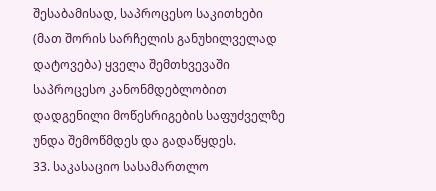შესაბამისად, საპროცესო საკითხები (მათ შორის სარჩელის განუხილველად დატოვება) ყველა შემთხვევაში საპროცესო კანონმდებლობით დადგენილი მოწესრიგების საფუძველზე უნდა შემოწმდეს და გადაწყდეს.
33. საკასაციო სასამართლო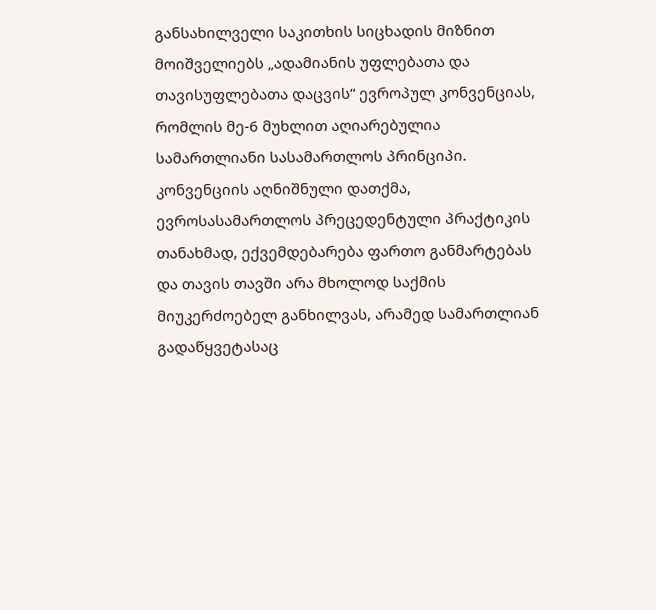განსახილველი საკითხის სიცხადის მიზნით მოიშველიებს „ადამიანის უფლებათა და თავისუფლებათა დაცვის“ ევროპულ კონვენციას, რომლის მე-6 მუხლით აღიარებულია სამართლიანი სასამართლოს პრინციპი. კონვენციის აღნიშნული დათქმა, ევროსასამართლოს პრეცედენტული პრაქტიკის თანახმად, ექვემდებარება ფართო განმარტებას და თავის თავში არა მხოლოდ საქმის მიუკერძოებელ განხილვას, არამედ სამართლიან გადაწყვეტასაც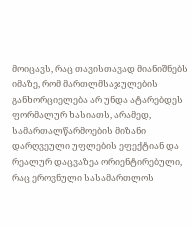მოიცავს, რაც თავისთავად მიანიშნებს იმაზე, რომ მართლმსაჯულების განხორციელება არ უნდა ატარებდეს ფორმალურ ხასიათს, არამედ, სამართალწარმოების მიზანი დარღვეული უფლების ეფექტიან და რეალურ დაცვაზეა ორიენტირებული, რაც ეროვნული სასამართლოს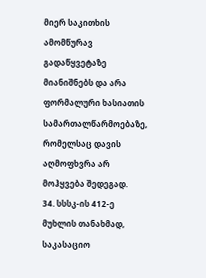მიერ საკითხის ამომწურავ გადაწყვეტაზე მიანიშნებს და არა ფორმალური ხასიათის სამართალწარმოებაზე, რომელსაც დავის აღმოფხვრა არ მოჰყვება შედეგად.
34. სსსკ-ის 412-ე მუხლის თანახმად, საკასაციო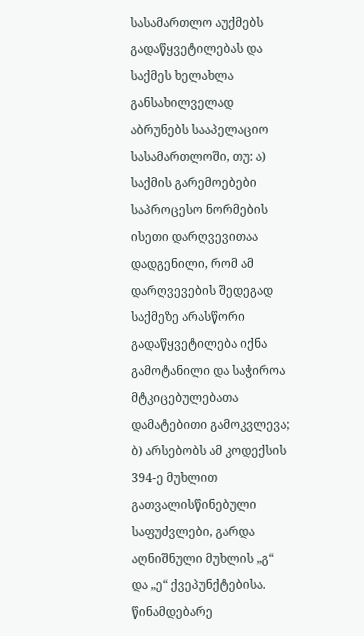სასამართლო აუქმებს გადაწყვეტილებას და საქმეს ხელახლა განსახილველად აბრუნებს სააპელაციო სასამართლოში, თუ: ა) საქმის გარემოებები საპროცესო ნორმების ისეთი დარღვევითაა დადგენილი, რომ ამ დარღვევების შედეგად საქმეზე არასწორი გადაწყვეტილება იქნა გამოტანილი და საჭიროა მტკიცებულებათა დამატებითი გამოკვლევა; ბ) არსებობს ამ კოდექსის 394-ე მუხლით გათვალისწინებული საფუძვლები, გარდა აღნიშნული მუხლის „გ“ და „ე“ ქვეპუნქტებისა. წინამდებარე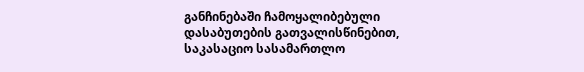განჩინებაში ჩამოყალიბებული დასაბუთების გათვალისწინებით, საკასაციო სასამართლო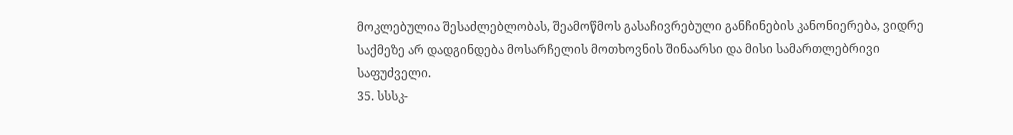მოკლებულია შესაძლებლობას, შეამოწმოს გასაჩივრებული განჩინების კანონიერება, ვიდრე საქმეზე არ დადგინდება მოსარჩელის მოთხოვნის შინაარსი და მისი სამართლებრივი საფუძველი.
35. სსსკ-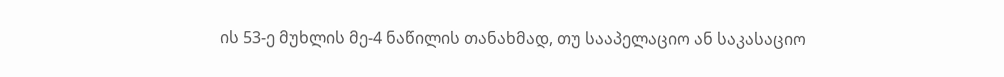ის 53-ე მუხლის მე-4 ნაწილის თანახმად, თუ სააპელაციო ან საკასაციო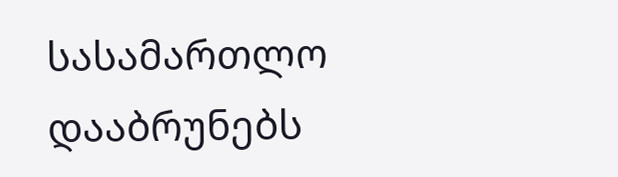სასამართლო დააბრუნებს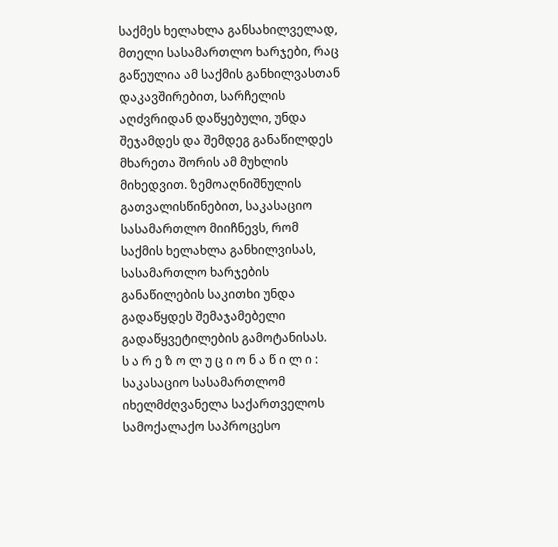საქმეს ხელახლა განსახილველად, მთელი სასამართლო ხარჯები, რაც გაწეულია ამ საქმის განხილვასთან დაკავშირებით, სარჩელის აღძვრიდან დაწყებული, უნდა შეჯამდეს და შემდეგ განაწილდეს მხარეთა შორის ამ მუხლის მიხედვით. ზემოაღნიშნულის გათვალისწინებით, საკასაციო სასამართლო მიიჩნევს, რომ საქმის ხელახლა განხილვისას, სასამართლო ხარჯების განაწილების საკითხი უნდა გადაწყდეს შემაჯამებელი გადაწყვეტილების გამოტანისას.
ს ა რ ე ზ ო ლ უ ც ი ო ნ ა წ ი ლ ი :
საკასაციო სასამართლომ იხელმძღვანელა საქართველოს სამოქალაქო საპროცესო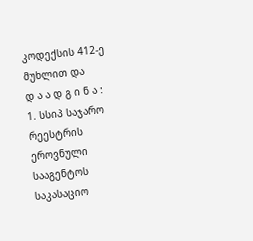კოდექსის 412-ე მუხლით და
დ ა ა დ გ ი ნ ა :
1. სსიპ საჯარო რეესტრის ეროვნული სააგენტოს საკასაციო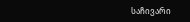საჩივარი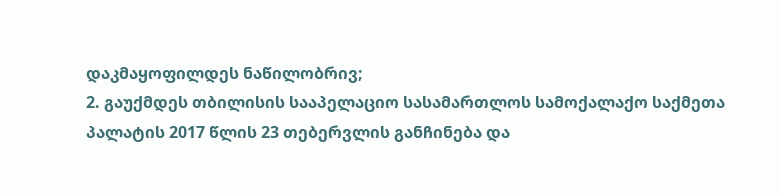დაკმაყოფილდეს ნაწილობრივ;
2. გაუქმდეს თბილისის სააპელაციო სასამართლოს სამოქალაქო საქმეთა პალატის 2017 წლის 23 თებერვლის განჩინება და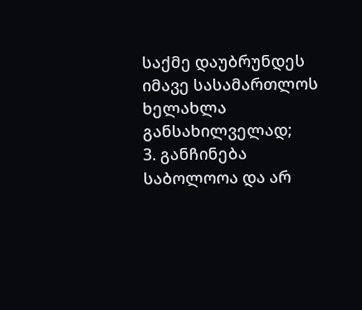საქმე დაუბრუნდეს იმავე სასამართლოს ხელახლა განსახილველად;
3. განჩინება საბოლოოა და არ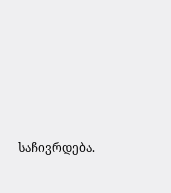საჩივრდება.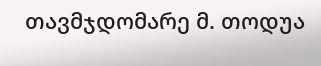თავმჯდომარე მ. თოდუა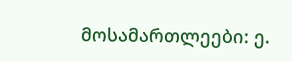მოსამართლეები: ე.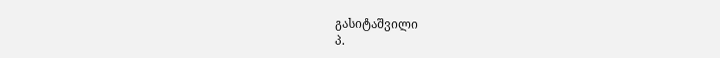გასიტაშვილი
პ.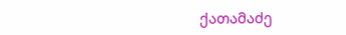ქათამაძე